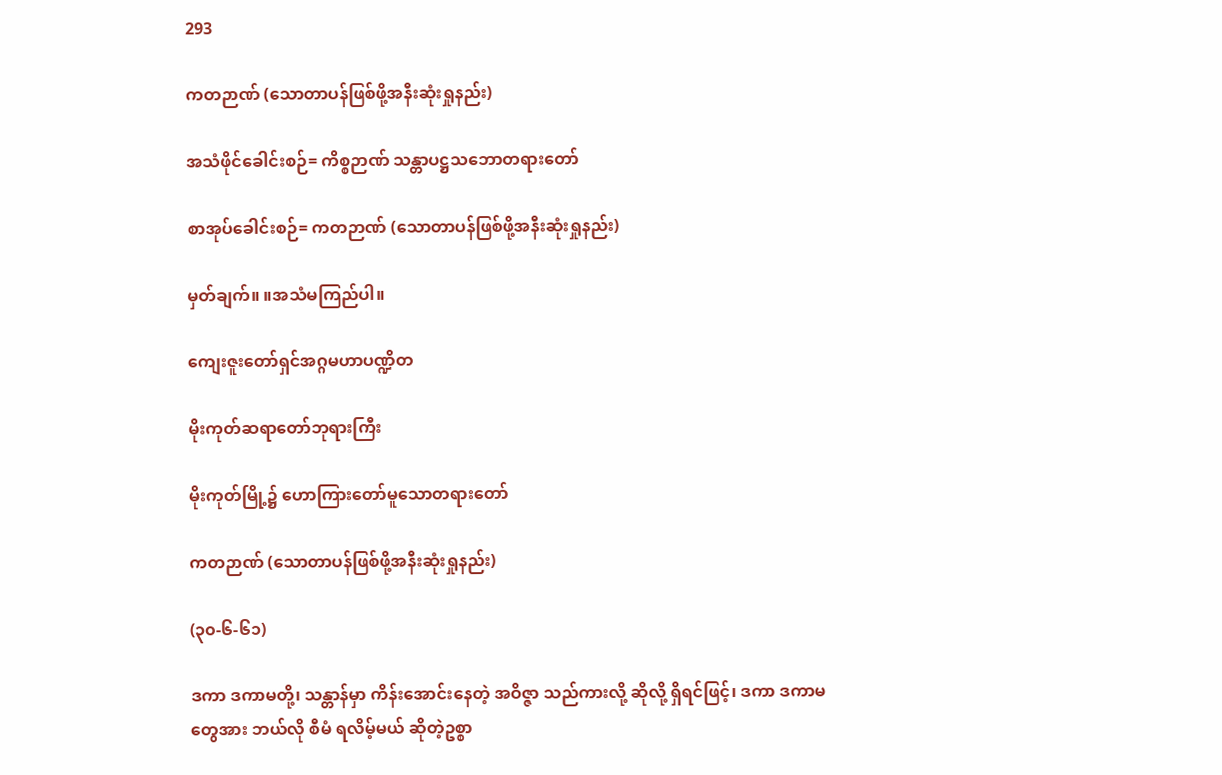293

ကတဉာဏ် (သောတာပန်ဖြစ်ဖို့အနီးဆုံးရှုနည်း)

အသံဖိုင်ခေါင်းစဉ်= ကိစ္စဉာဏ် သန္တာပဋ္ဌသဘောတရားတော်

စာအုပ်ခေါင်းစဉ်= ကတဉာဏ် (သောတာပန်ဖြစ်ဖို့အနီးဆုံးရှုနည်း)

မှတ်ချက်။ ။အသံမကြည်ပါ။

ကျေးဇူးတော်ရှင်အဂ္ဂမဟာပဏ္ဍိတ

မိုးကုတ်ဆရာတော်ဘုရားကြီး

မိုးကုတ်မြို့၌ ဟောကြားတော်မူသောတရားတော်

ကတဉာဏ် (သောတာပန်ဖြစ်ဖို့အနီးဆုံးရှုနည်း)

(၃၀-၆-၆၁)

ဒကာ ဒကာမတို့၊ သန္တာန်မှာ ကိန်းအောင်းနေတဲ့ အဝိဇ္ဇာ သည်ကားလို့ ဆိုလို့ ရှိရင်ဖြင့်၊ ဒကာ ဒကာမတွေအား ဘယ်လို စီမံ ရလိမ့်မယ် ဆိုတဲ့ဥစ္စာ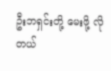ဦးဘရှင်းတို့ မေးဖို့ လိုတယ်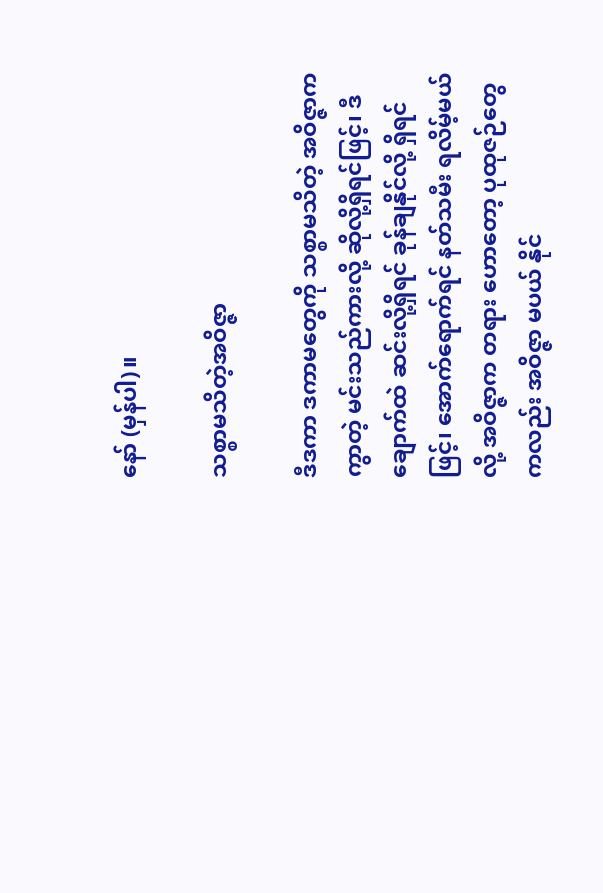နော် (မှန်ပါ)။

သစ္စာမသိတဲ့အဝိဇ္ဇာ

ဒီဒကာ ဒကာမတွေကို သစ္စာမသိတဲ့ အဝိဇ္ဇာကကွာတဲ့ မင်းသည်ကားလို့ ဆိုလို့ရှိရင်ဖြင့်၊ ဒီချောက်ထဲ ဆင်းလို့ရှိရင် ခုန်ချနိုင်လို့ ရှိရင်ဖြင့်၊ အောက်ရောက်ရင် နတ်သမီး ရလိမ့်မယ်လို့ အဝိဇ္ဇာက တရား ဟောတော့ ပုထုဇဉ်တွေကလည်း အဝိဇ္ဇာ မပယ် နိုင်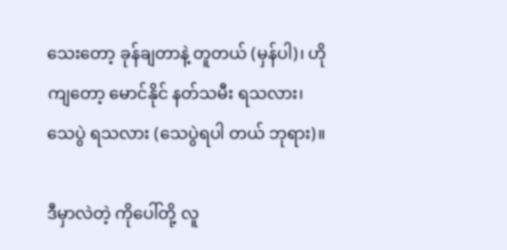သေးတော့ ခုန်ချတာနဲ့ တူတယ် (မှန်ပါ)၊ ဟိုကျတော့ မောင်နိုင် နတ်သမီး ရသလား၊ သေပွဲ ရသလား (သေပွဲရပါ တယ် ဘုရား)။

ဒီမှာလဲတဲ့ ကိုပေါ်တို့ လူ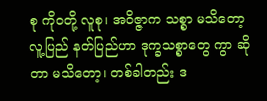စု ကိုဝတို့ လူစု၊ အဝိဇ္ဇာက သစ္စာ မသိတော့ လူ့ပြည် နတ်ပြည်ဟာ ဒုက္ခသစ္စာတွေ ကွာ ဆိုတာ မသိတော့၊ တစ်ခါတည်း ဒ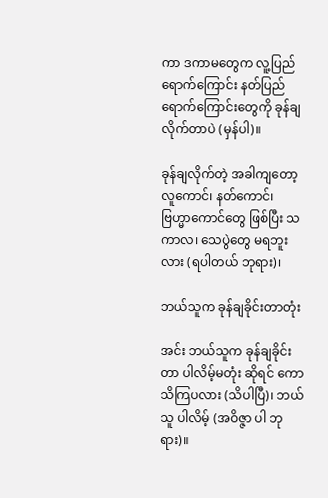ကာ ဒကာမတွေက လူ့ပြည် ရောက်ကြောင်း နတ်ပြည် ရောက်ကြောင်းတွေကို ခုန်ချ လိုက်တာပဲ (မှန်ပါ)။

ခုန်ချလိုက်တဲ့ အခါကျတော့ လူကောင်၊ နတ်ကောင်၊ ဗြဟ္မာကောင်တွေ ဖြစ်ပြီး သကာလ၊ သေပွဲတွေ မရဘူးလား (ရပါတယ် ဘုရား)၊

ဘယ်သူက ခုန်ချခိုင်းတာတုံး

အင်း ဘယ်သူက ခုန်ချခိုင်းတာ ပါလိမ့်မတုံး ဆိုရင် ကော သိကြပလား (သိပါပြီ)၊ ဘယ်သူ ပါလိမ့် (အဝိဇ္ဇာ ပါ ဘုရား)။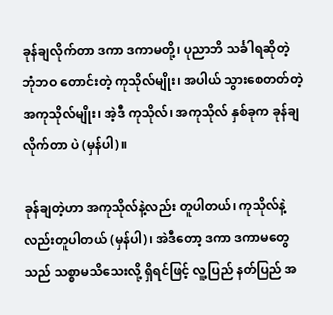ခုန်ချလိုက်တာ ဒကာ ဒကာမတို့၊ ပုညာဘိ သင်္ခါရဆိုတဲ့ ဘုံဘဝ တောင်းတဲ့ ကုသိုလ်မျိုး၊ အပါယ် သွားစေတတ်တဲ့ အကုသိုလ်မျိုး၊ အဲ့ဒီ ကုသိုလ်၊ အကုသိုလ် နှစ်ခုက ခုန်ချလိုက်တာ ပဲ (မှန်ပါ)။

ခုန်ချတဲ့ဟာ အကုသိုလ်နဲ့လည်း တူပါတယ်၊ ကုသိုလ်နဲ့ လည်းတူပါတယ် (မှန်ပါ)၊ အဲဒီတော့ ဒကာ ဒကာမတွေ သည် သစ္စာမသိသေးလို့ ရှိရင်ဖြင့် လူ့ပြည် နတ်ပြည် အ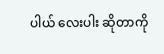ပါယ် လေးပါး ဆိုတာကို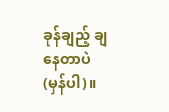ခုန်ချည့် ချနေတာပဲ (မှန်ပါ)။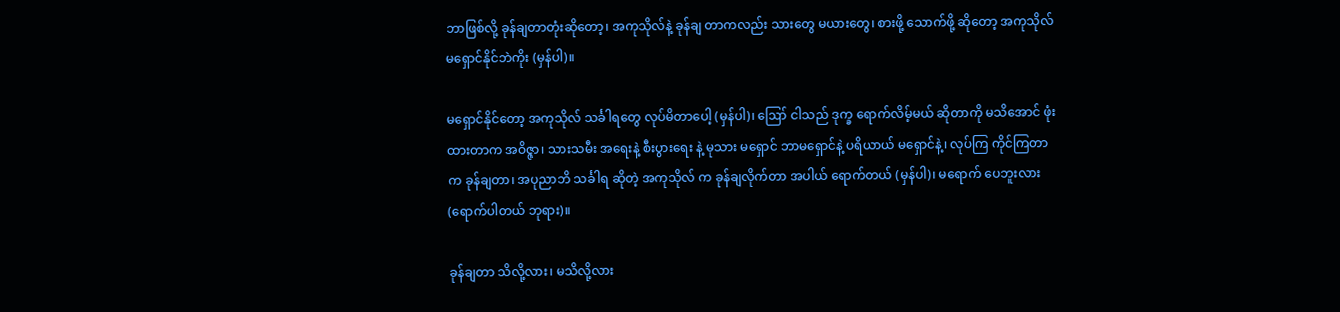ဘာဖြစ်လို့ ခုန်ချတာတုံးဆိုတော့၊ အကုသိုလ်နဲ့ ခုန်ချ တာကလည်း သားတွေ မယားတွေ၊ စားဖို့ သောက်ဖို့ ဆိုတော့ အကုသိုလ် မရှောင်နိုင်ဘဲကိုး (မှန်ပါ)။

မရှောင်နိုင်တော့ အကုသိုလ် သင်္ခါရတွေ လုပ်မိတာပေါ့ (မှန်ပါ)၊ ဪ ငါသည် ဒုက္ခ ရောက်လိမ့်မယ် ဆိုတာကို မသိအောင် ဖုံးထားတာက အဝိဇ္ဇာ၊ သားသမီး အရေးနဲ့ စီးပွားရေး နဲ့ မုသား မရှောင် ဘာမရှောင်နဲ့ ပရိယာယ် မရှောင်နဲ့၊ လုပ်ကြ ကိုင်ကြတာက ခုန်ချတာ၊ အပုညာဘိ သင်္ခါရ ဆိုတဲ့ အကုသိုလ် က ခုန်ချလိုက်တာ အပါယ် ရောက်တယ် (မှန်ပါ)၊ မရောက် ပေဘူးလား (ရောက်ပါတယ် ဘုရား)။

ခုန်ချတာ သိလို့လား၊ မသိလို့လား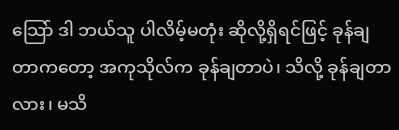သြော် ဒါ ဘယ်သူ ပါလိမ့်မတုံး ဆိုလို့ရှိရင်ဖြင့် ခုန်ချ တာကတော့ အကုသိုလ်က ခုန်ချတာပဲ၊ သိလို့ ခုန်ချတာလား၊ မသိ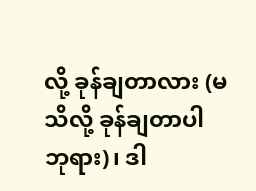လို့ ခုန်ချတာလား (မသိလို့ ခုန်ချတာပါ ဘုရား)၊ ဒါ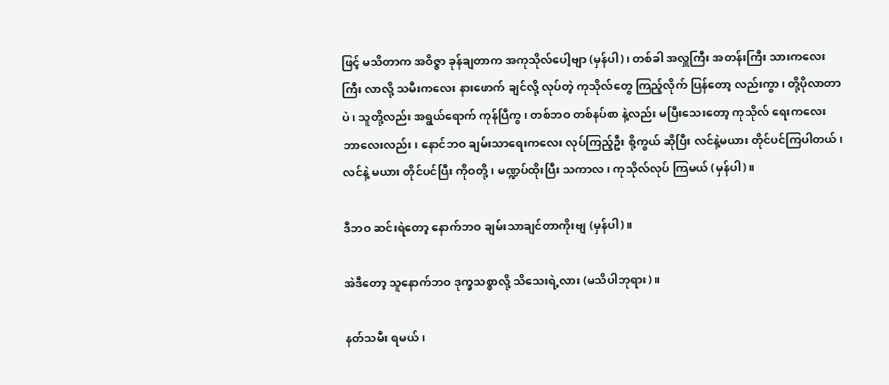ဖြင့် မသိတာက အဝိဇ္ဇာ ခုန်ချတာက အကုသိုလ်ပေါ့ဗျာ (မှန်ပါ)၊ တစ်ခါ အလှူကြီး အတန်းကြီး သားကလေးကြီး လာလို့ သမီးကလေး နားဖောက် ချင်လို့ လုပ်တဲ့ ကုသိုလ်တွေ ကြည့်လိုက် ပြန်တော့ လည်းကွာ၊ တို့ပိုလာတာပဲ၊ သူတို့လည်း အရွယ်ရောက် ကုန်ပြီကွ၊ တစ်ဘဝ တစ်နပ်စာ နဲ့လည်း မပြီးသေးတော့ ကုသိုလ် ရေးကလေး ဘာလေးလည်း၊ နောင်ဘဝ ချမ်းသာရေးကလေး လုပ်ကြည့်ဦး စို့ကွယ် ဆိုပြီး လင်နဲ့မယား တိုင်ပင်ကြပါတယ်၊ လင်နဲ့ မယား တိုင်ပင်ပြီး ကိုဝတို့၊ မဏ္ဍပ်ထိုးပြီး သကာလ၊ ကုသိုလ်လုပ် ကြမယ် (မှန်ပါ)။

ဒီဘဝ ဆင်းရဲတော့ နောက်ဘဝ ချမ်းသာချင်တာကိုးဗျ (မှန်ပါ)။

အဲဒီတော့ သူနောက်ဘဝ ဒုက္ခသစ္စာလို့ သိသေးရဲ့လား (မသိပါဘုရား)။

နတ်သမီး ရမယ်၊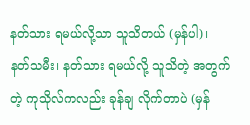နတ်သား ရမယ်လို့သာ သူသိတယ် (မှန်ပါ)၊ နတ်သမီး၊ နတ်သား ရမယ်လို့ သူသိတဲ့ အတွက်တဲ့ ကုသိုလ်ကလည်း ခုန်ချ လိုက်တာပဲ (မှန်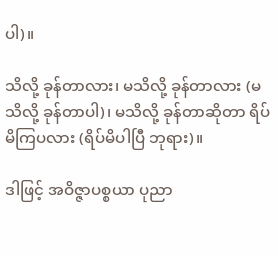ပါ)။

သိလို့ ခုန်တာလား၊ မသိလို့ ခုန်တာလား (မသိလို့ ခုန်တာပါ)၊ မသိလို့ ခုန်တာဆိုတာ ရိပ်မိကြပလား (ရိပ်မိပါပြီ ဘုရား)။

ဒါဖြင့် အဝိဇ္ဇာပစ္စယာ ပုညာ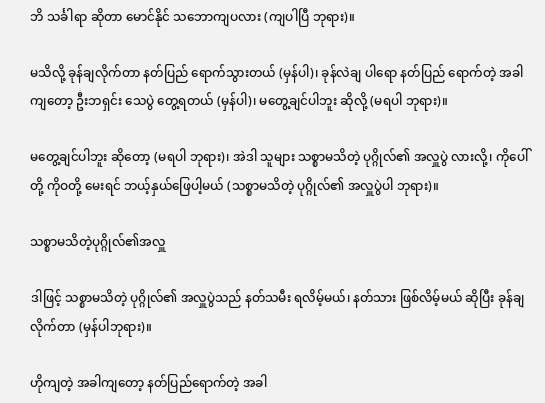ဘိ သင်္ခါရာ ဆိုတာ မောင်နိုင် သဘောကျပလား (ကျပါပြီ ဘုရား)။

မသိလို့ ခုန်ချလိုက်တာ နတ်ပြည် ရောက်သွားတယ် (မှန်ပါ)၊ ခုန်လဲချ ပါရော နတ်ပြည် ရောက်တဲ့ အခါကျတော့ ဦးဘရှင်း သေပွဲ တွေ့ရတယ် (မှန်ပါ)၊ မတွေ့ချင်ပါဘူး ဆိုလို့ (မရပါ ဘုရား)။

မတွေ့ချင်ပါဘူး ဆိုတော့ (မရပါ ဘုရား)၊ အဲဒါ သူများ သစ္စာမသိတဲ့ ပုဂ္ဂိုလ်၏ အလှူပွဲ လားလို့၊ ကိုပေါ်တို့ ကိုဝတို့ မေးရင် ဘယ့်နှယ်ဖြေပါ့မယ် (သစ္စာမသိတဲ့ ပုဂ္ဂိုလ်၏ အလှူပွဲပါ ဘုရား)။

သစ္စာမသိတဲ့ပုဂ္ဂိုလ်၏အလှူ

ဒါဖြင့် သစ္စာမသိတဲ့ ပုဂ္ဂိုလ်၏ အလှူပွဲသည် နတ်သမီး ရလိမ့်မယ်၊ နတ်သား ဖြစ်လိမ့်မယ် ဆိုပြီး ခုန်ချလိုက်တာ (မှန်ပါဘုရား)။

ဟိုကျတဲ့ အခါကျတော့ နတ်ပြည်ရောက်တဲ့ အခါ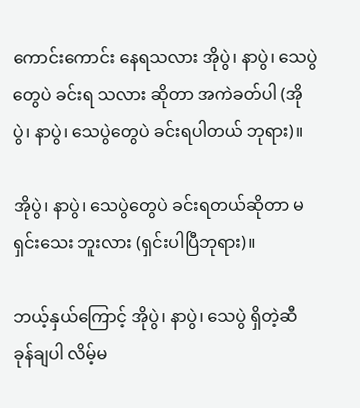ကောင်းကောင်း နေရသလား အိုပွဲ၊ နာပွဲ၊ သေပွဲတွေပဲ ခင်းရ သလား ဆိုတာ အကဲခတ်ပါ (အိုပွဲ၊ နာပွဲ၊ သေပွဲတွေပဲ ခင်းရပါတယ် ဘုရား)။

အိုပွဲ၊ နာပွဲ၊ သေပွဲတွေပဲ ခင်းရတယ်ဆိုတာ မရှင်းသေး ဘူးလား (ရှင်းပါပြီဘုရား)။

ဘယ့်နှယ်ကြောင့် အိုပွဲ၊ နာပွဲ၊ သေပွဲ ရှိတဲ့ဆီ ခုန်ချပါ လိမ့်မ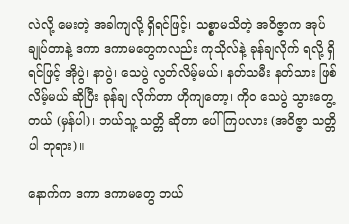လဲလို့ မေးတဲ့ အခါကျလို့ ရှိရင်ဖြင့်၊ သစ္စာမသိတဲ့ အဝိဇ္ဇာက အုပ်ချုပ်တာနဲ့ ဒကာ ဒကာမတွေကလည်း ကုသိုလ်နဲ့ ခုန်ချလိုက် ရလို့ ရှိရင်ဖြင့် အိုပွဲ၊ နာပွဲ၊ သေပွဲ လွတ်လိမ့်မယ်၊ နတ်သမီး နတ်သား ဖြစ်လိမ့်မယ် ဆိုပြီး ခုန်ချ လိုက်တာ ဟိုကျတော့၊ ကိုဝ သေပွဲ သွားတွေ့တယ် (မှန်ပါ)၊ ဘယ်သူ့ သတ္တိ ဆိုတာ ပေါ်ကြပလား (အဝိဇ္ဇာ သတ္တိပါ ဘုရား)။

နောက်က ဒကာ ဒကာမတွေ ဘယ်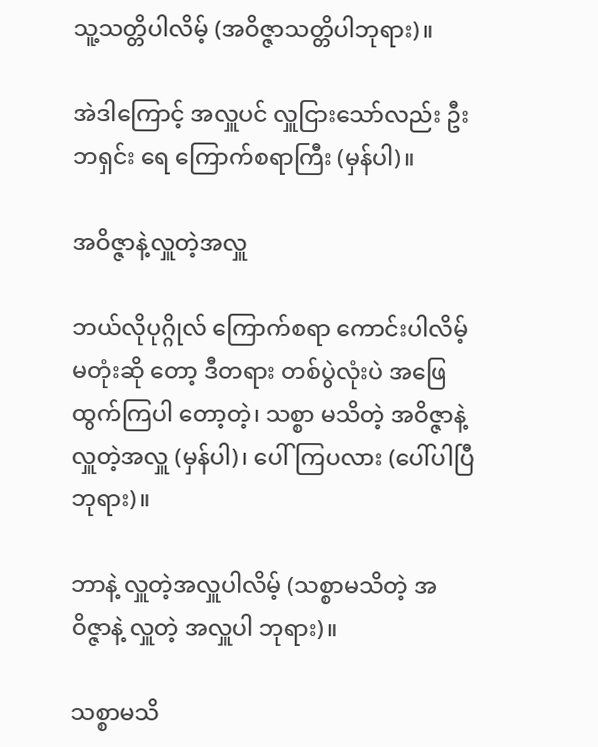သူ့သတ္တိပါလိမ့် (အဝိဇ္ဇာသတ္တိပါဘုရား)။

အဲဒါကြောင့် အလှူပင် လှူငြားသော်လည်း ဦးဘရှင်း ရေ ကြောက်စရာကြီး (မှန်ပါ)။

အဝိဇ္ဇာနဲ့လှူတဲ့အလှူ

ဘယ်လိုပုဂ္ဂိုလ် ကြောက်စရာ ကောင်းပါလိမ့်မတုံးဆို တော့ ဒီတရား တစ်ပွဲလုံးပဲ အဖြေ ထွက်ကြပါ တော့တဲ့၊ သစ္စာ မသိတဲ့ အဝိဇ္ဇာနဲ့ လှူတဲ့အလှူ (မှန်ပါ)၊ ပေါ်ကြပလား (ပေါ်ပါပြီ ဘုရား)။

ဘာနဲ့ လှူတဲ့အလှူပါလိမ့် (သစ္စာမသိတဲ့ အဝိဇ္ဇာနဲ့ လှူတဲ့ အလှူပါ ဘုရား)။

သစ္စာမသိ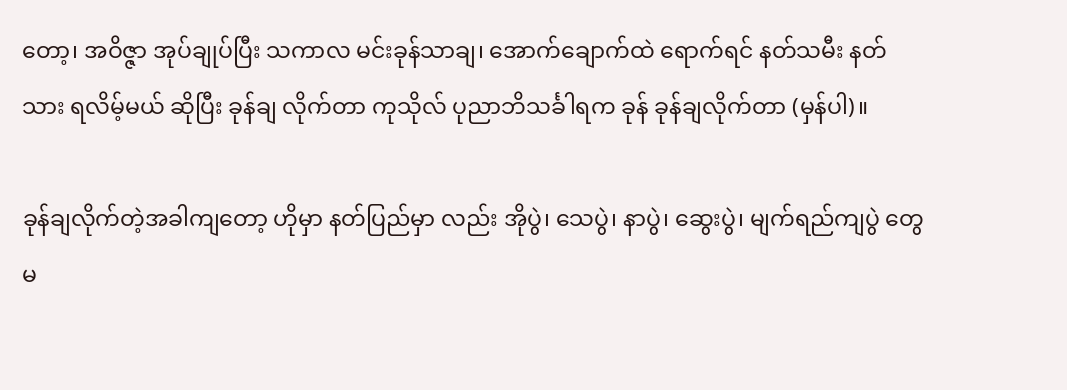တော့၊ အဝိဇ္ဇာ အုပ်ချုပ်ပြီး သကာလ မင်းခုန်သာချ၊ အောက်ချောက်ထဲ ရောက်ရင် နတ်သမီး နတ်သား ရလိမ့်မယ် ဆိုပြီး ခုန်ချ လိုက်တာ ကုသိုလ် ပုညာဘိသင်္ခါရက ခုန် ခုန်ချလိုက်တာ (မှန်ပါ)။

ခုန်ချလိုက်တဲ့အခါကျတော့ ဟိုမှာ နတ်ပြည်မှာ လည်း အိုပွဲ၊ သေပွဲ၊ နာပွဲ၊ ဆွေးပွဲ၊ မျက်ရည်ကျပွဲ တွေ မ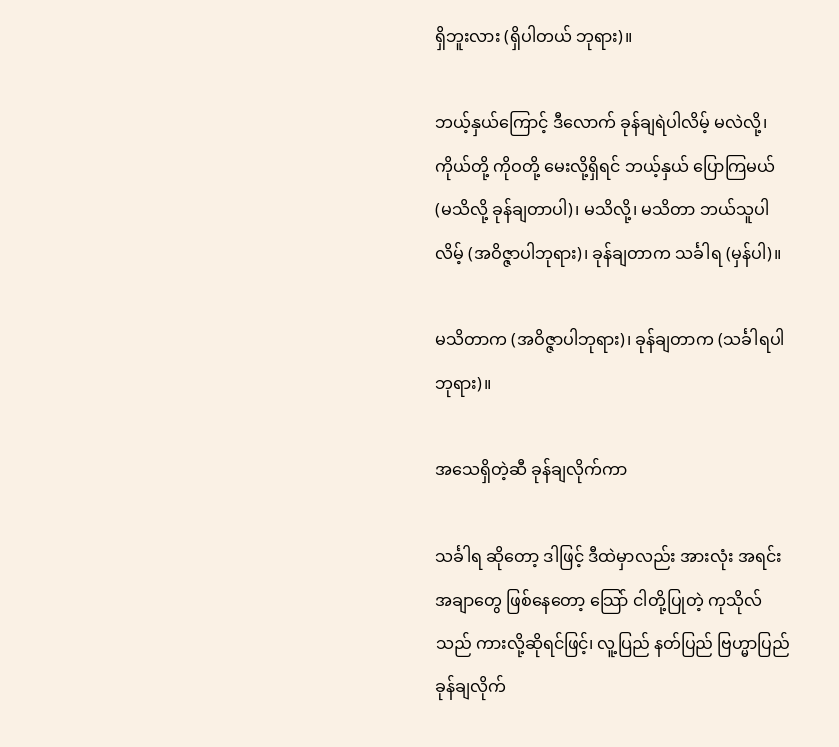ရှိဘူးလား (ရှိပါတယ် ဘုရား)။

ဘယ့်နှယ်ကြောင့် ဒီလောက် ခုန်ချရဲပါလိမ့် မလဲလို့၊ ကိုယ်တို့ ကိုဝတို့ မေးလို့ရှိရင် ဘယ့်နှယ် ပြောကြမယ် (မသိလို့ ခုန်ချတာပါ)၊ မသိလို့၊ မသိတာ ဘယ်သူပါလိမ့် (အဝိဇ္ဇာပါဘုရား)၊ ခုန်ချတာက သင်္ခါရ (မှန်ပါ)။

မသိတာက (အဝိဇ္ဇာပါဘုရား)၊ ခုန်ချတာက (သင်္ခါရပါဘုရား)။

အသေရှိတဲ့ဆီ ခုန်ချလိုက်ကာ

သင်္ခါရ ဆိုတော့ ဒါဖြင့် ဒီထဲမှာလည်း အားလုံး အရင်း အချာတွေ ဖြစ်နေတော့ သြော် ငါတို့ပြုတဲ့ ကုသိုလ်သည် ကားလို့ဆိုရင်ဖြင့်၊ လူ့ပြည် နတ်ပြည် ဗြဟ္မာပြည် ခုန်ချလိုက်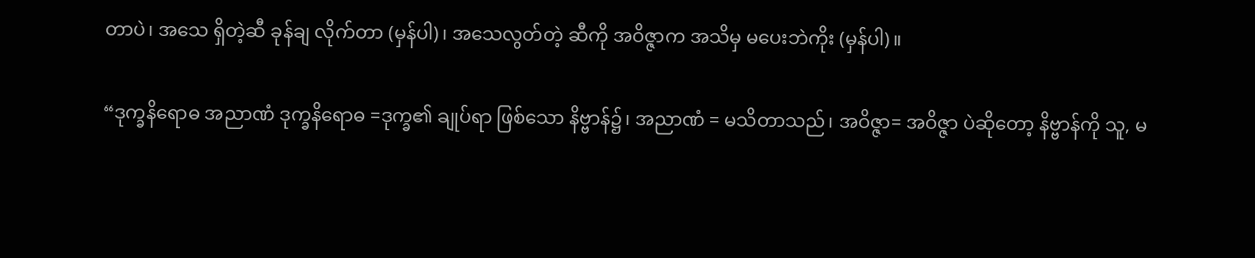တာပဲ၊ အသေ ရှိတဲ့ဆီ ခုန်ချ လိုက်တာ (မှန်ပါ)၊ အသေလွတ်တဲ့ ဆီကို အဝိဇ္ဇာက အသိမှ မပေးဘဲကိုး (မှန်ပါ)။

“ဒုက္ခနိရောဓ အညာဏံ ဒုက္ခနိရောဓ =ဒုက္ခ၏ ချုပ်ရာ ဖြစ်သော နိဗ္ဗာန်၌၊ အညာဏံ = မသိတာသည်၊ အဝိဇ္ဇာ= အဝိဇ္ဇာ ပဲဆိုတော့ နိဗ္ဗာန်ကို သူ, မ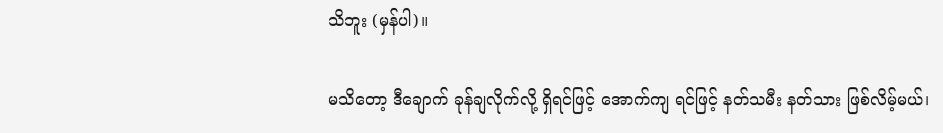သိဘူး (မှန်ပါ)။

မသိတော့ ဒီချောက် ခုန်ချလိုက်လို့ ရှိရင်ဖြင့် အောက်ကျ ရင်ဖြင့် နတ်သမီး နတ်သား ဖြစ်လိမ့်မယ်၊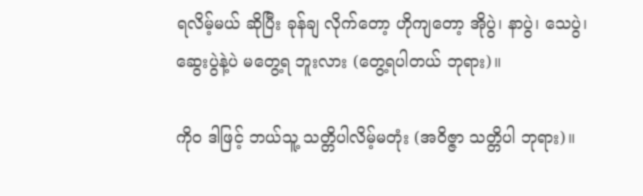ရလိမ့်မယ် ဆိုပြီး ခုန်ချ လိုက်တော့ ဟိုကျတော့ အိုပွဲ၊ နာပွဲ၊ သေပွဲ၊ ဆွေးပွဲနဲ့ပဲ မတွေ့ရ ဘူးလား (တွေ့ရပါတယ် ဘုရား)။

ကိုဝ ဒါဖြင့် ဘယ်သူ့ သတ္တိပါလိမ့်မတုံး (အဝိဇ္ဇာ သတ္တိပါ ဘုရား)။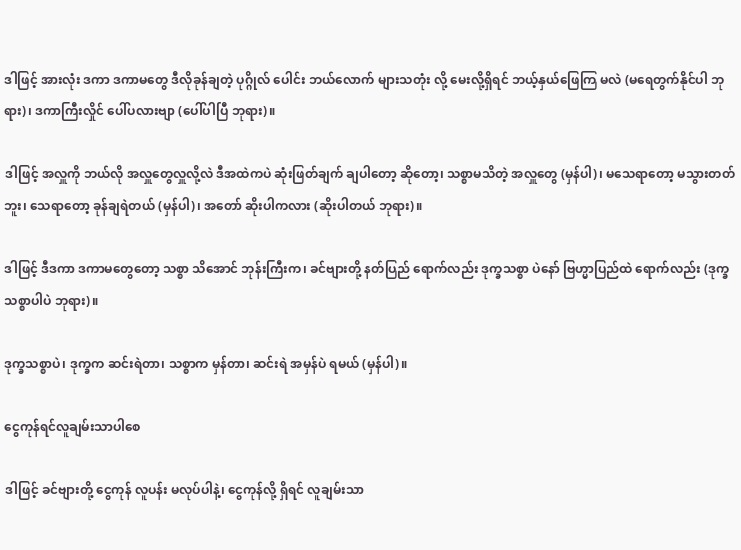ဒါဖြင့် အားလုံး ဒကာ ဒကာမတွေ ဒီလိုခုန်ချတဲ့ ပုဂ္ဂိုလ် ပေါင်း ဘယ်လောက် များသတုံး လို့ မေးလို့ရှိရင် ဘယ့်နှယ်ဖြေကြ မလဲ (မရေတွက်နိုင်ပါ ဘုရား)၊ ဒကာကြီးလှိုင် ပေါ်ပလားဗျာ (ပေါ်ပါပြီ ဘုရား)။

ဒါဖြင့် အလှူကို ဘယ်လို အလှူတွေလှူလို့လဲ ဒီအထဲကပဲ ဆုံးဖြတ်ချက် ချပါတော့ ဆိုတော့၊ သစ္စာမသိတဲ့ အလှူတွေ (မှန်ပါ)၊ မသေရာတော့ မသွားတတ်ဘူး၊ သေရာတော့ ခုန်ချရဲတယ် (မှန်ပါ)၊ အတော် ဆိုးပါကလား (ဆိုးပါတယ် ဘုရား)။

ဒါဖြင့် ဒီဒကာ ဒကာမတွေတော့ သစ္စာ သိအောင် ဘုန်းကြီးက၊ ခင်ဗျားတို့ နတ်ပြည် ရောက်လည်း ဒုက္ခသစ္စာ ပဲနော် ဗြဟ္မာပြည်ထဲ ရောက်လည်း (ဒုက္ခသစ္စာပါပဲ ဘုရား)။

ဒုက္ခသစ္စာပဲ၊ ဒုက္ခက ဆင်းရဲတာ၊ သစ္စာက မှန်တာ၊ ဆင်းရဲ အမှန်ပဲ ရမယ် (မှန်ပါ)။

ငွေကုန်ရင်လူချမ်းသာပါစေ

ဒါဖြင့် ခင်ဗျားတို့ ငွေကုန် လူပန်း မလုပ်ပါနဲ့၊ ငွေကုန်လို့ ရှိရင် လူချမ်းသာ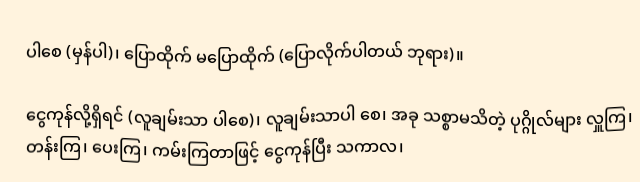ပါစေ (မှန်ပါ)၊ ပြောထိုက် မပြောထိုက် (ပြောလိုက်ပါတယ် ဘုရား)။

ငွေကုန်လို့ရှိရင် (လူချမ်းသာ ပါစေ)၊ လူချမ်းသာပါ စေ၊ အခု သစ္စာမသိတဲ့ ပုဂ္ဂိုလ်များ လှူကြ၊ တန်းကြ၊ ပေးကြ၊ ကမ်းကြတာဖြင့် ငွေကုန်ပြီး သကာလ၊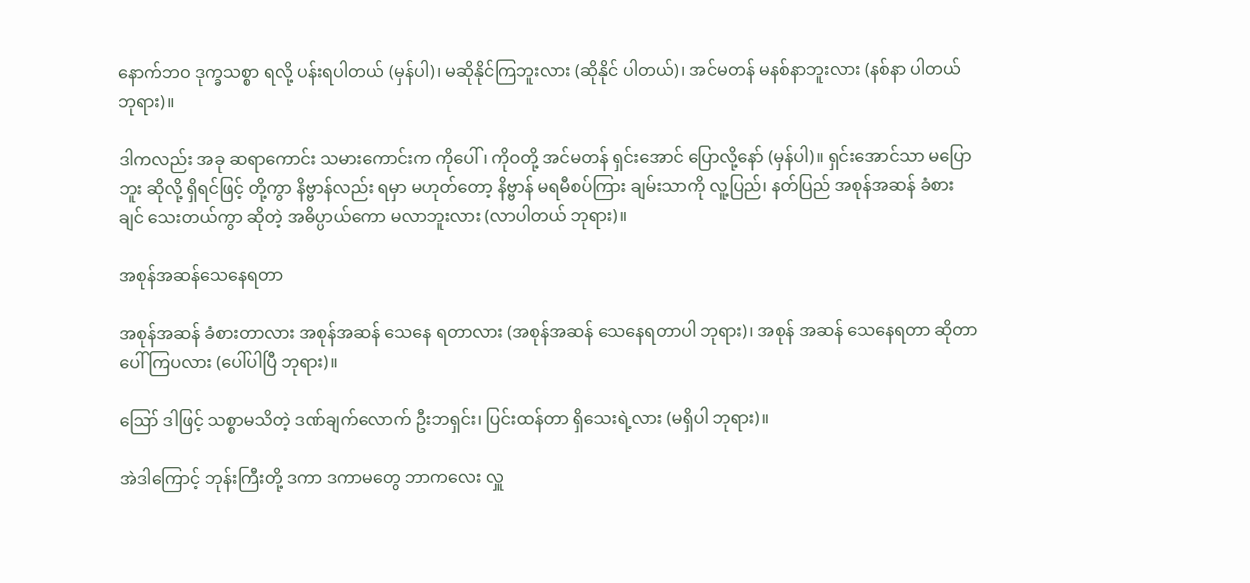နောက်ဘဝ ဒုက္ခသစ္စာ ရလို့ ပန်းရပါတယ် (မှန်ပါ)၊ မဆိုနိုင်ကြဘူးလား (ဆိုနိုင် ပါတယ်)၊ အင်မတန် မနစ်နာဘူးလား (နစ်နာ ပါတယ် ဘုရား)။

ဒါကလည်း အခု ဆရာကောင်း သမားကောင်းက ကိုပေါ်၊ ကိုဝတို့ အင်မတန် ရှင်းအောင် ပြောလို့နော် (မှန်ပါ)။ ရှင်းအောင်သာ မပြောဘူး ဆိုလို့ ရှိရင်ဖြင့် တို့ကွာ နိဗ္ဗာန်လည်း ရမှာ မဟုတ်တော့ နိဗ္ဗာန် မရမီစပ်ကြား ချမ်းသာကို လူ့ပြည်၊ နတ်ပြည် အစုန်အဆန် ခံစားချင် သေးတယ်ကွာ ဆိုတဲ့ အဓိပ္ပာယ်ကော မလာဘူးလား (လာပါတယ် ဘုရား)။

အစုန်အဆန်သေနေရတာ

အစုန်အဆန် ခံစားတာလား အစုန်အဆန် သေနေ ရတာလား (အစုန်အဆန် သေနေရတာပါ ဘုရား)၊ အစုန် အဆန် သေနေရတာ ဆိုတာ ပေါ်ကြပလား (ပေါ်ပါပြီ ဘုရား)။

ဪ ဒါဖြင့် သစ္စာမသိတဲ့ ဒဏ်ချက်လောက် ဦးဘရှင်း၊ ပြင်းထန်တာ ရှိသေးရဲ့လား (မရှိပါ ဘုရား)။

အဲဒါကြောင့် ဘုန်းကြီးတို့ ဒကာ ဒကာမတွေ ဘာကလေး လှူ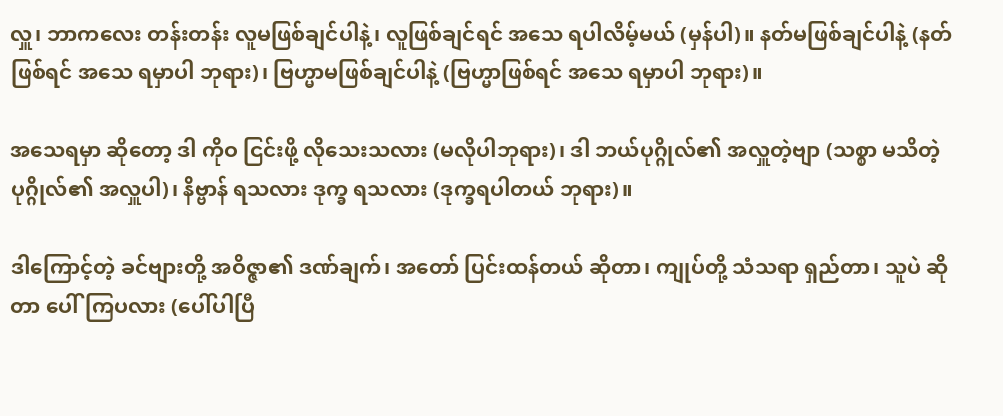လှူ၊ ဘာကလေး တန်းတန်း လူမဖြစ်ချင်ပါနဲ့၊ လူဖြစ်ချင်ရင် အသေ ရပါလိမ့်မယ် (မှန်ပါ)။ နတ်မဖြစ်ချင်ပါနဲ့ (နတ်ဖြစ်ရင် အသေ ရမှာပါ ဘုရား)၊ ဗြဟ္မာမဖြစ်ချင်ပါနဲ့ (ဗြဟ္မာဖြစ်ရင် အသေ ရမှာပါ ဘုရား)။

အသေရမှာ ဆိုတော့ ဒါ ကိုဝ ငြင်းဖို့ လိုသေးသလား (မလိုပါဘုရား)၊ ဒါ ဘယ်ပုဂ္ဂိုလ်၏ အလှူတဲ့ဗျာ (သစ္စာ မသိတဲ့ ပုဂ္ဂိုလ်၏ အလှူပါ)၊ နိဗ္ဗာန် ရသလား ဒုက္ခ ရသလား (ဒုက္ခရပါတယ် ဘုရား)။

ဒါကြောင့်တဲ့ ခင်ဗျားတို့ အဝိဇ္ဇာ၏ ဒဏ်ချက်၊ အတော် ပြင်းထန်တယ် ဆိုတာ၊ ကျုပ်တို့ သံသရာ ရှည်တာ၊ သူပဲ ဆိုတာ ပေါ်ကြပလား (ပေါ်ပါပြီ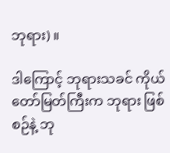ဘုရား)။

ဒါကြောင့် ဘုရားသခင် ကိုယ်တော်မြတ်ကြီးက ဘုရား ဖြစ်စဉ်နဲ့ ဘု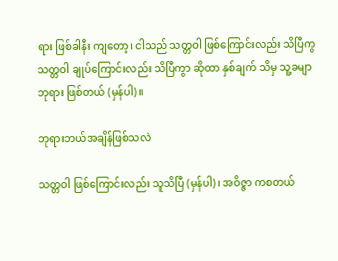ရား ဖြစ်ခါနီး ကျတော့၊ ငါသည် သတ္တဝါ ဖြစ်ကြောင်းလည်း သိပြီကွ သတ္တဝါ ချုပ်ကြောင်းလည်း သိပြီကွာ ဆိုထာ နှစ်ချက် သိမှ သူ့ခမျာ ဘုရား ဖြစ်တယ် (မှန်ပါ)။

ဘုရားဘယ်အချိန်ဖြစ်သလဲ

သတ္တဝါ ဖြစ်ကြောင်းလည်း သူသိပြီ (မှန်ပါ)၊ အဝိဇ္ဇာ ကစတယ်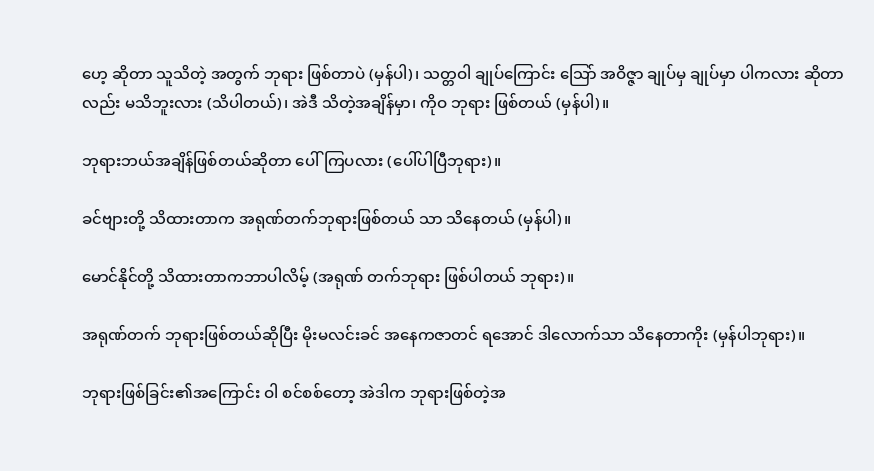ဟေ့ ဆိုတာ သူသိတဲ့ အတွက် ဘုရား ဖြစ်တာပဲ (မှန်ပါ)၊ သတ္တဝါ ချုပ်ကြောင်း သြော် အဝိဇ္ဇာ ချုပ်မှ ချုပ်မှာ ပါကလား ဆိုတာလည်း မသိဘူးလား (သိပါတယ်)၊ အဲဒီ သိတဲ့အချိန်မှာ၊ ကိုဝ ဘုရား ဖြစ်တယ် (မှန်ပါ)။

ဘုရားဘယ်အချိန်ဖြစ်တယ်ဆိုတာ ပေါ်ကြပလား (ပေါ်ပါပြီဘုရား)။

ခင်ဗျားတို့ သိထားတာက အရုဏ်တက်ဘုရားဖြစ်တယ် သာ သိနေတယ် (မှန်ပါ)။

မောင်နိုင်တို့ သိထားတာကဘာပါလိမ့် (အရုဏ် တက်ဘုရား ဖြစ်ပါတယ် ဘုရား)။

အရုဏ်တက် ဘုရားဖြစ်တယ်ဆိုပြီး မိုးမလင်းခင် အနေကဇာတင် ရအောင် ဒါလောက်သာ သိနေတာကိုး (မှန်ပါဘုရား)။

ဘုရားဖြစ်ခြင်း၏အကြောင်း ဝါ စင်စစ်တော့ အဲဒါက ဘုရားဖြစ်တဲ့အ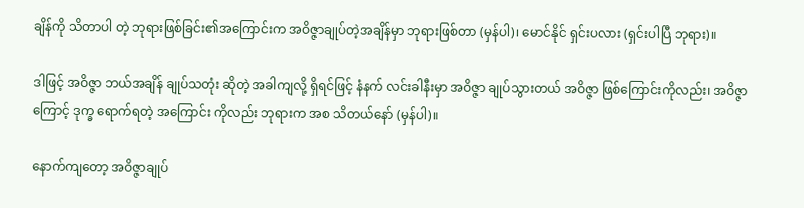ချိန်ကို သိတာပါ တဲ့ ဘုရားဖြစ်ခြင်း၏အကြောင်းက အဝိဇ္ဇာချုပ်တဲ့အချိန်မှာ ဘုရားဖြစ်တာ (မှန်ပါ)၊ မောင်နိုင် ရှင်းပလား (ရှင်းပါပြီ ဘုရား)။

ဒါဖြင့် အဝိဇ္ဇာ ဘယ်အချိန် ချုပ်သတုံး ဆိုတဲ့ အခါကျလို့ ရှိရင်ဖြင့် နံနက် လင်းခါနီးမှာ အဝိဇ္ဇာ ချုပ်သွားတယ် အဝိဇ္ဇာ ဖြစ်ကြောင်းကိုလည်း၊ အဝိဇ္ဇာကြောင့် ဒုက္ခ ရောက်ရတဲ့ အကြောင်း ကိုလည်း ဘုရားက အစ သိတယ်နော် (မှန်ပါ)။

နောက်ကျတော့ အဝိဇ္ဇာချုပ်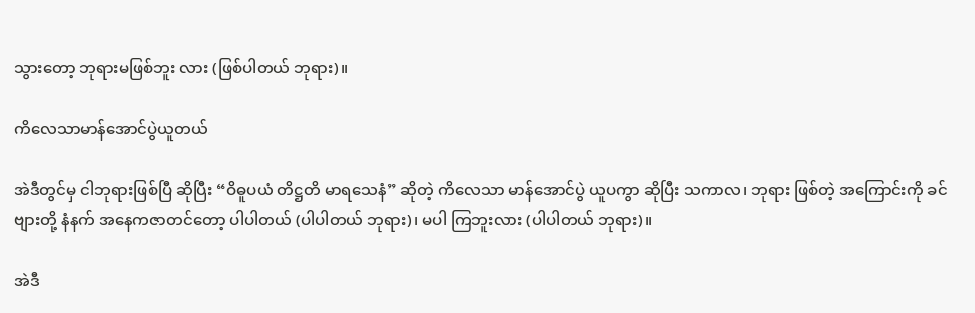သွားတော့ ဘုရားမဖြစ်ဘူး လား (ဖြစ်ပါတယ် ဘုရား)။

ကိလေသာမာန်အောင်ပွဲယူတယ်

အဲဒီတွင်မှ ငါဘုရားဖြစ်ပြီ ဆိုပြီး “ဝိဓူပယံ တိဋ္ဌတိ မာရသေနံ” ဆိုတဲ့ ကိလေသာ မာန်အောင်ပွဲ ယူပကွာ ဆိုပြီး သကာလ၊ ဘုရား ဖြစ်တဲ့ အကြောင်းကို ခင်ဗျားတို့ နံနက် အနေကဇာတင်တော့ ပါပါတယ် (ပါပါတယ် ဘုရား)၊ မပါ ကြဘူးလား (ပါပါတယ် ဘုရား)။

အဲဒီ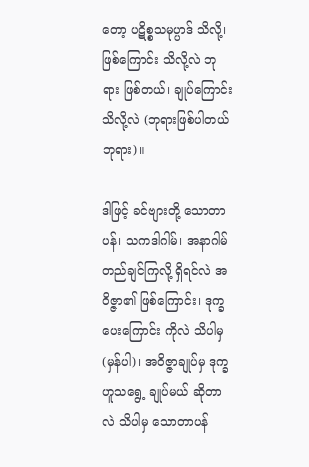တော့ ပဋိစ္စသမုပ္ပာဒ် သိလို့၊ ဖြစ်ကြောင်း သိလို့လဲ ဘုရား ဖြစ်တယ်၊ ချုပ်ကြောင်း သိလို့လဲ (ဘုရားဖြစ်ပါတယ် ဘုရား)။

ဒါဖြင့် ခင်ဗျားတို့ သောတာပန်၊ သကဒါဂါမ်၊ အနာဂါမ် တည်ချင်ကြလို့ ရှိရင်လဲ အဝိဇ္ဇာ၏ ဖြစ်ကြောင်း၊ ဒုက္ခ ပေးကြောင်း ကိုလဲ သိပါမှ (မှန်ပါ)၊ အဝိဇ္ဇာချုပ်မှ ဒုက္ခ ဟူသရွေ့ ချုပ်မယ် ဆိုတာလဲ သိပါမှ သောတာပန်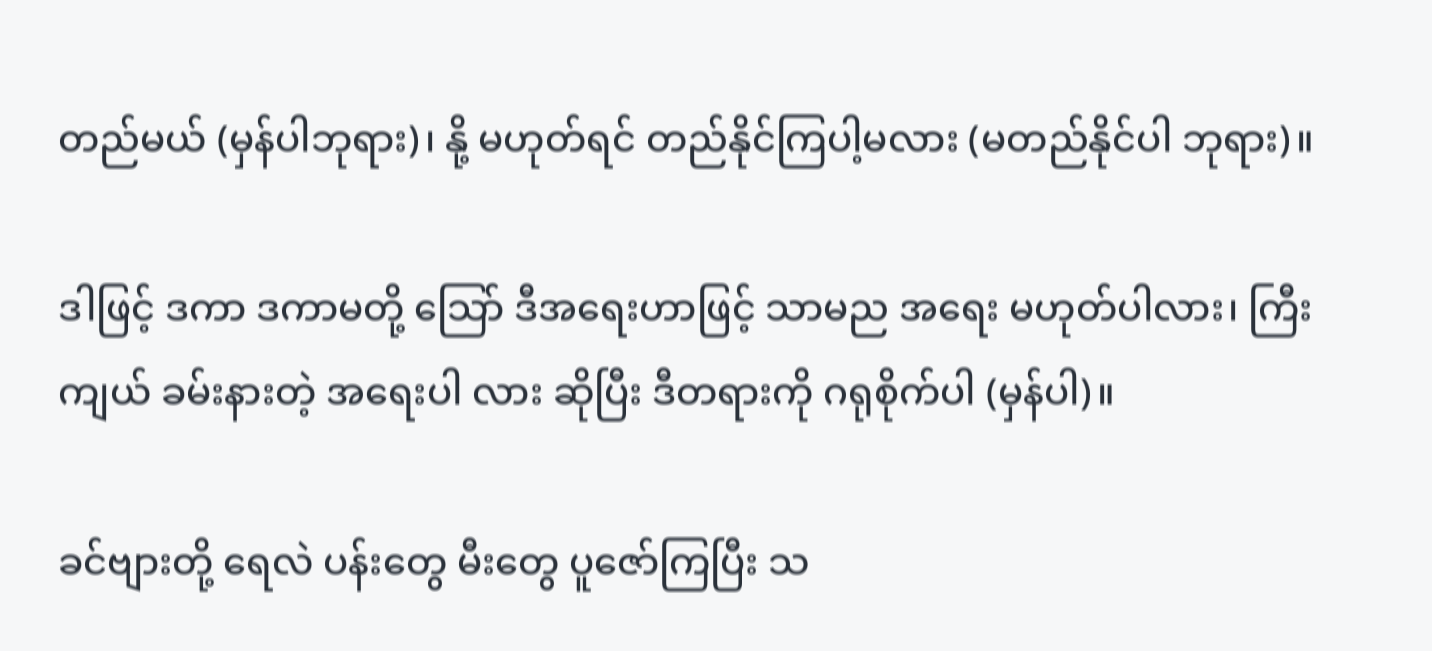တည်မယ် (မှန်ပါဘုရား)၊ နို့ မဟုတ်ရင် တည်နိုင်ကြပါ့မလား (မတည်နိုင်ပါ ဘုရား)။

ဒါဖြင့် ဒကာ ဒကာမတို့ သြော် ဒီအရေးဟာဖြင့် သာမည အရေး မဟုတ်ပါလား၊ ကြီးကျယ် ခမ်းနားတဲ့ အရေးပါ လား ဆိုပြီး ဒီတရားကို ဂရုစိုက်ပါ (မှန်ပါ)။

ခင်ဗျားတို့ ရေလဲ ပန်းတွေ မီးတွေ ပူဇော်ကြပြီး သ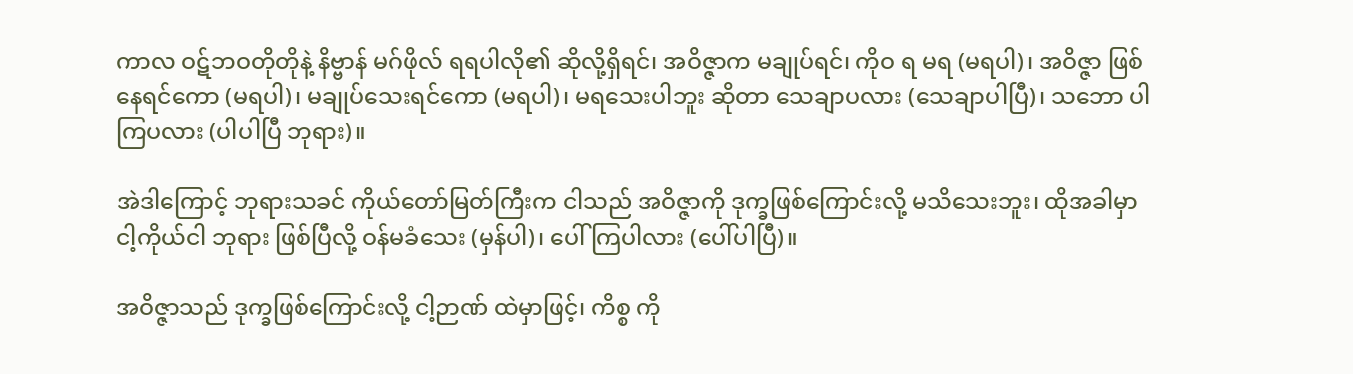ကာလ ဝဋ်ဘဝတိုတိုနဲ့ နိဗ္ဗာန် မဂ်ဖိုလ် ရရပါလို၏ ဆိုလို့ရှိရင်၊ အဝိဇ္ဇာက မချုပ်ရင်၊ ကိုဝ ရ မရ (မရပါ)၊ အဝိဇ္ဇာ ဖြစ်နေရင်ကော (မရပါ)၊ မချုပ်သေးရင်ကော (မရပါ)၊ မရသေးပါဘူး ဆိုတာ သေချာပလား (သေချာပါပြီ)၊ သဘော ပါကြပလား (ပါပါပြီ ဘုရား)။

အဲဒါကြောင့် ဘုရားသခင် ကိုယ်တော်မြတ်ကြီးက ငါသည် အဝိဇ္ဇာကို ဒုက္ခဖြစ်ကြောင်းလို့ မသိသေးဘူး၊ ထိုအခါမှာ ငါ့ကိုယ်ငါ ဘုရား ဖြစ်ပြီလို့ ဝန်မခံသေး (မှန်ပါ)၊ ပေါ် ကြပါလား (ပေါ်ပါပြီ)။

အဝိဇ္ဇာသည် ဒုက္ခဖြစ်ကြောင်းလို့ ငါ့ဉာဏ် ထဲမှာဖြင့်၊ ကိစ္စ ကို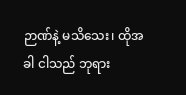ဉာဏ်နဲ့ မသိသေး၊ ထိုအခါ ငါသည် ဘုရား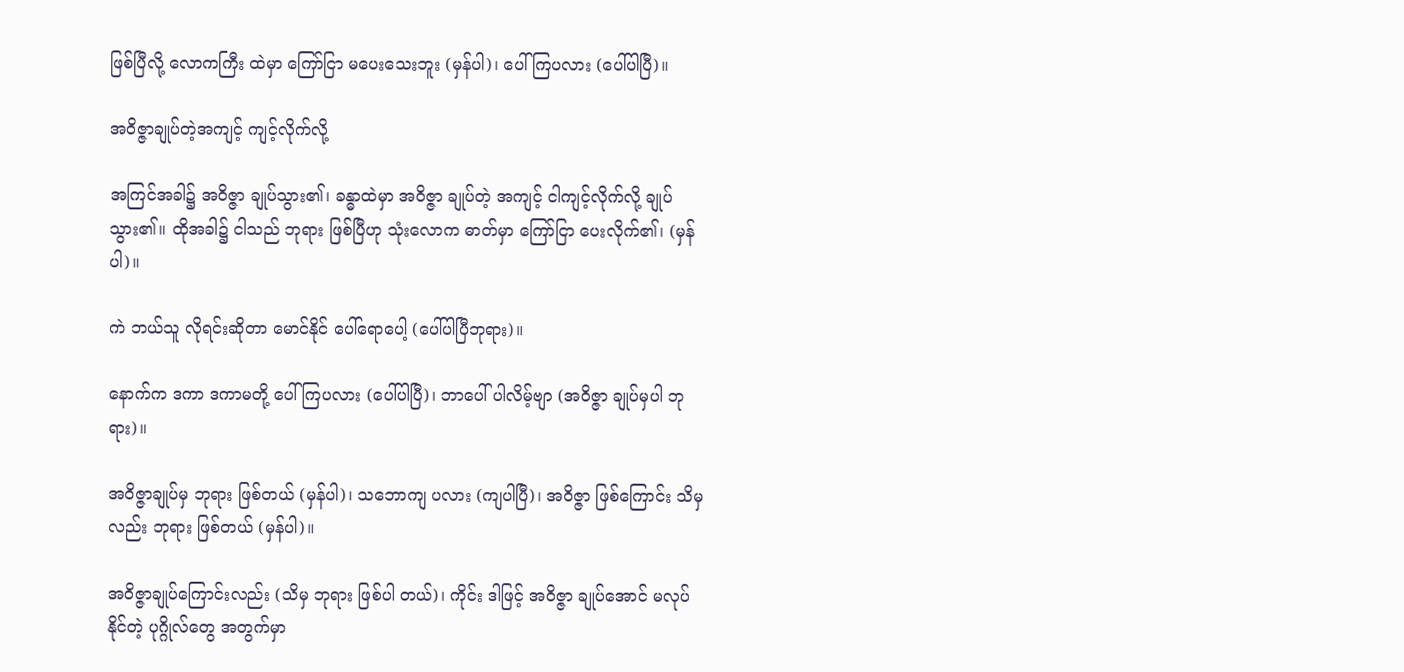ဖြစ်ပြီလို့ လောကကြီး ထဲမှာ ကြော်ငြာ မပေးသေးဘူး (မှန်ပါ)၊ ပေါ်ကြပလား (ပေါ်ပါပြီ)။

အဝိဇ္ဇာချုပ်တဲ့အကျင့် ကျင့်လိုက်လို့

အကြင်အခါ၌ အဝိဇ္ဇာ ချုပ်သွား၏၊ ခန္ဓာထဲမှာ အဝိဇ္ဇာ ချုပ်တဲ့ အကျင့် ငါကျင့်လိုက်လို့ ချုပ်သွား၏။ ထိုအခါ၌ ငါသည် ဘုရား ဖြစ်ပြီဟု သုံးလောက ဓာတ်မှာ ကြော်ငြာ ပေးလိုက်၏၊ (မှန်ပါ)။

ကဲ ဘယ်သူ လိုရင်းဆိုတာ မောင်နိုင် ပေါ်ရောပေါ့ (ပေါ်ပါပြီဘုရား)။

နောက်က ဒကာ ဒကာမတို့ ပေါ်ကြပလား (ပေါ်ပါပြီ)၊ ဘာပေါ် ပါလိမ့်ဗျာ (အဝိဇ္ဇာ ချုပ်မှပါ ဘုရား)။

အဝိဇ္ဇာချုပ်မှ ဘုရား ဖြစ်တယ် (မှန်ပါ)၊ သဘောကျ ပလား (ကျပါပြီ)၊ အဝိဇ္ဇာ ဖြစ်ကြောင်း သိမှလည်း ဘုရား ဖြစ်တယ် (မှန်ပါ)။

အဝိဇ္ဇာချုပ်ကြောင်းလည်း (သိမှ ဘုရား ဖြစ်ပါ တယ်)၊ ကိုင်း ဒါဖြင့် အဝိဇ္ဇာ ချုပ်အောင် မလုပ်နိုင်တဲ့ ပုဂ္ဂိုလ်တွေ အတွက်မှာ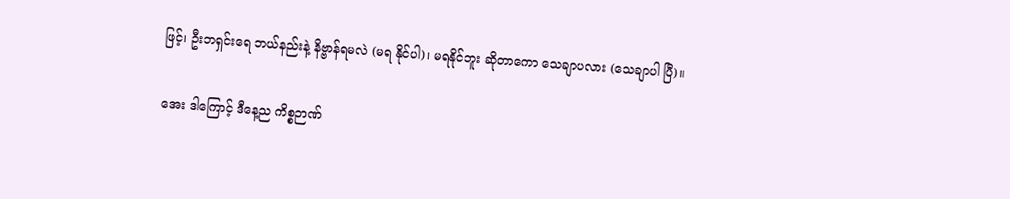ဖြင့်၊ ဦးဘရှင်းရေ ဘယ်နည်းနဲ့ နိဗ္ဗာန်ရမလဲ (မရ နိုင်ပါ)၊ မရနိုင်ဘူး ဆိုတာကော သေချာပလား (သေချာပါ ပြီ)။

အေး ဒါကြောင့် ဒီနေ့ည ကိစ္စဉာဏ်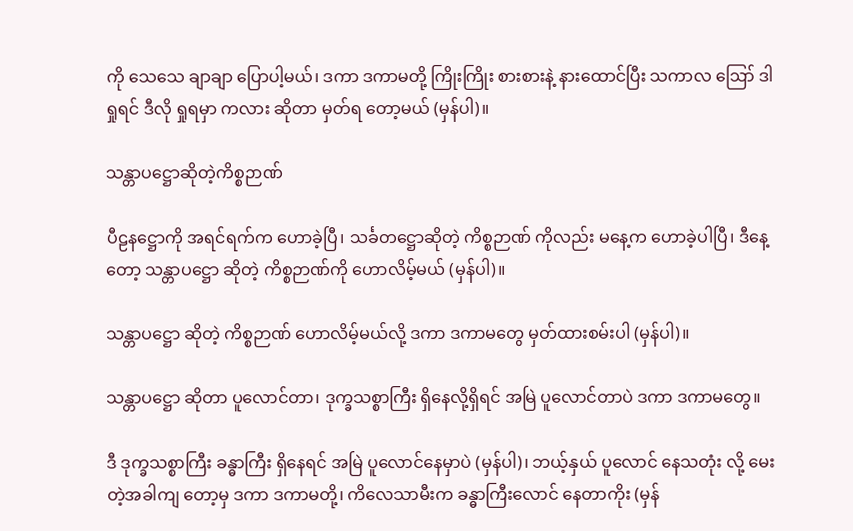ကို သေသေ ချာချာ ပြောပါ့မယ်၊ ဒကာ ဒကာမတို့ ကြိုးကြိုး စားစားနဲ့ နားထောင်ပြီး သကာလ ဪ ဒါရှုရင် ဒီလို ရှုရမှာ ကလား ဆိုတာ မှတ်ရ တော့မယ် (မှန်ပါ)။

သန္တာပဋ္ဌောဆိုတဲ့ကိစ္စဉာဏ်

ပီဠနဋ္ဌောကို အရင်ရက်က ဟောခဲ့ပြီ၊ သင်္ခတဋ္ဌောဆိုတဲ့ ကိစ္စဉာဏ် ကိုလည်း မနေ့က ဟောခဲ့ပါပြီ၊ ဒီနေ့တော့ သန္တာပဋ္ဌော ဆိုတဲ့ ကိစ္စဉာဏ်ကို ဟောလိမ့်မယ် (မှန်ပါ)။

သန္တာပဋ္ဌော ဆိုတဲ့ ကိစ္စဉာဏ် ဟောလိမ့်မယ်လို့ ဒကာ ဒကာမတွေ မှတ်ထားစမ်းပါ (မှန်ပါ)။

သန္တာပဋ္ဌော ဆိုတာ ပူလောင်တာ၊ ဒုက္ခသစ္စာကြီး ရှိနေလို့ရှိရင် အမြဲ ပူလောင်တာပဲ ဒကာ ဒကာမတွေ။

ဒီ ဒုက္ခသစ္စာကြီး ခန္ဓာကြီး ရှိနေရင် အမြဲ ပူလောင်နေမှာပဲ (မှန်ပါ)၊ ဘယ့်နှယ် ပူလောင် နေသတုံး လို့ မေးတဲ့အခါကျ တော့မှ ဒကာ ဒကာမတို့၊ ကိလေသာမီးက ခန္ဓာကြီးလောင် နေတာကိုး (မှန်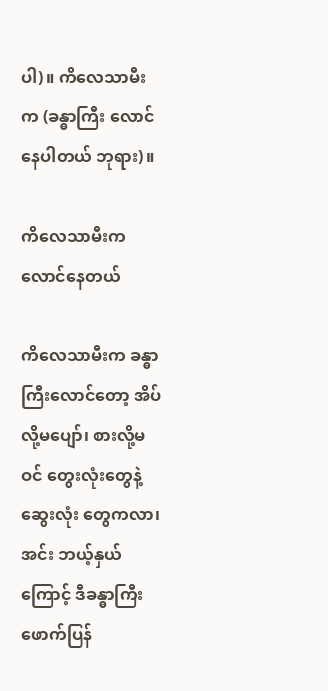ပါ)။ ကိလေသာမီးက (ခန္ဓာကြီး လောင်နေပါတယ် ဘုရား)။

ကိလေသာမီးက လောင်နေတယ်

ကိလေသာမီးက ခန္ဓာကြီးလောင်တော့ အိပ်လို့မပျော်၊ စားလို့မဝင် တွေးလုံးတွေနဲ့ ဆွေးလုံး တွေကလာ၊ အင်း ဘယ့်နှယ်ကြောင့် ဒီခန္ဓာကြီး ဖောက်ပြန်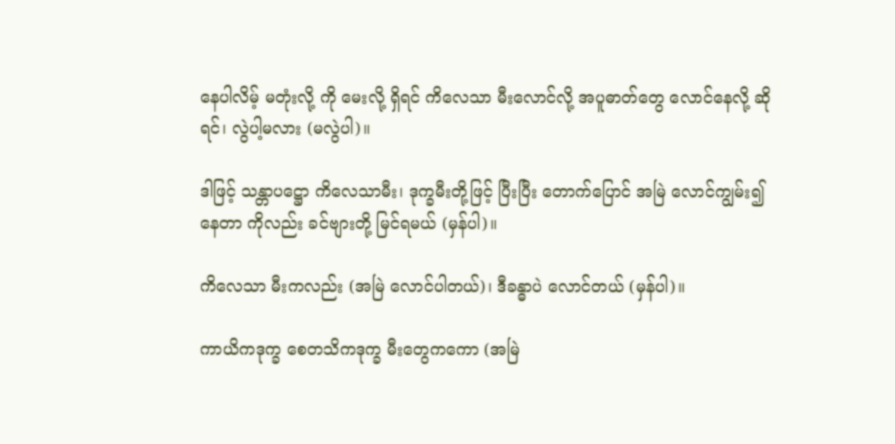နေပါလိမ့် မတုံးလို့ ကို မေးလို့ ရှိရင် ကိလေသာ မီးလောင်လို့ အပူဓာတ်တွေ လောင်နေလို့ ဆိုရင်၊ လွဲပါ့မလား (မလွဲပါ)။

ဒါဖြင့် သန္တာပဋ္ဌော ကိလေသာမီး၊ ဒုက္ခမီးတို့ဖြင့် ပြီးပြီး တောက်ပြောင် အမြဲ လောင်ကျွမ်း၍ နေတာ ကိုလည်း ခင်ဗျားတို့ မြင်ရမယ် (မှန်ပါ)။

ကိလေသာ မီးကလည်း (အမြဲ လောင်ပါတယ်)၊ ဒီခန္ဓာပဲ လောင်တယ် (မှန်ပါ)။

ကာယိကဒုက္ခ စေတသိကဒုက္ခ မီးတွေကကော (အမြဲ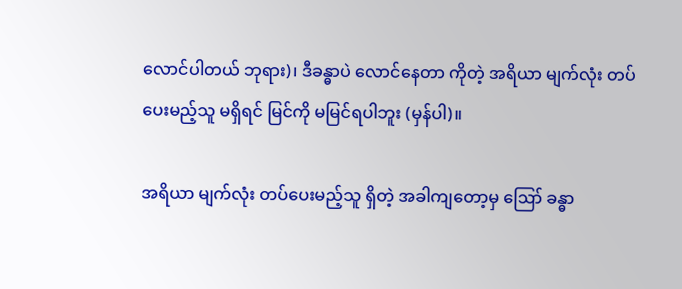လောင်ပါတယ် ဘုရား)၊ ဒီခန္ဓာပဲ လောင်နေတာ ကိုတဲ့ အရိယာ မျက်လုံး တပ်ပေးမည့်သူ မရှိရင် မြင်ကို မမြင်ရပါဘူး (မှန်ပါ)။

အရိယာ မျက်လုံး တပ်ပေးမည့်သူ ရှိတဲ့ အခါကျတော့မှ ဪ ခန္ဓာ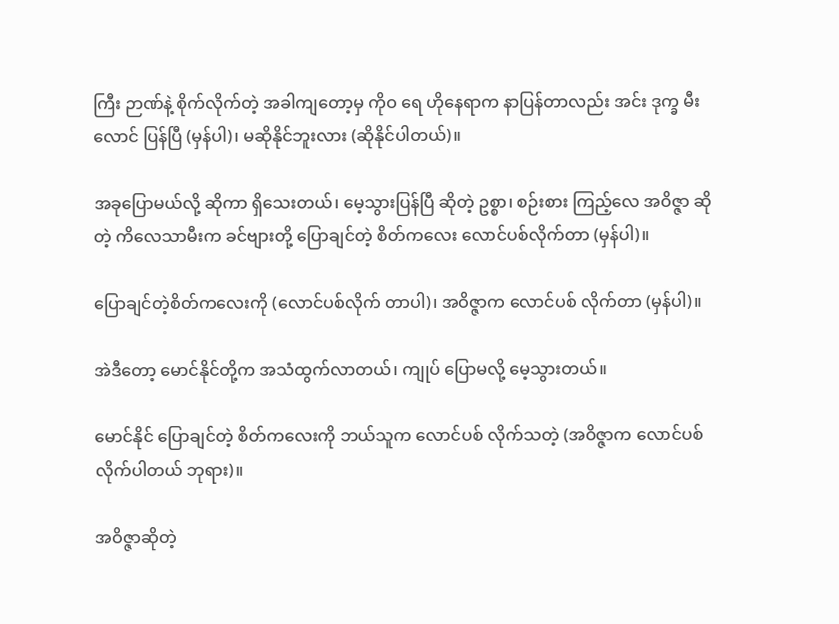ကြီး ဉာဏ်နဲ့ စိုက်လိုက်တဲ့ အခါကျတော့မှ ကိုဝ ရေ ဟိုနေရာက နာပြန်တာလည်း အင်း ဒုက္ခ မီးလောင် ပြန်ပြီ (မှန်ပါ)၊ မဆိုနိုင်ဘူးလား (ဆိုနိုင်ပါတယ်)။

အခုပြောမယ်လို့ ဆိုကာ ရှိသေးတယ်၊ မေ့သွားပြန်ပြီ ဆိုတဲ့ ဥစ္စာ၊ စဉ်းစား ကြည့်လေ အဝိဇ္ဇာ ဆိုတဲ့ ကိလေသာမီးက ခင်ဗျားတို့ ပြောချင်တဲ့ စိတ်ကလေး လောင်ပစ်လိုက်တာ (မှန်ပါ)။

ပြောချင်တဲ့စိတ်ကလေးကို (လောင်ပစ်လိုက် တာပါ)၊ အဝိဇ္ဇာက လောင်ပစ် လိုက်တာ (မှန်ပါ)။

အဲဒီတော့ မောင်နိုင်တို့က အသံထွက်လာတယ်၊ ကျုပ် ပြောမလို့ မေ့သွားတယ်။

မောင်နိုင် ပြောချင်တဲ့ စိတ်ကလေးကို ဘယ်သူက လောင်ပစ် လိုက်သတဲ့ (အဝိဇ္ဇာက လောင်ပစ် လိုက်ပါတယ် ဘုရား)။

အဝိဇ္ဇာဆိုတဲ့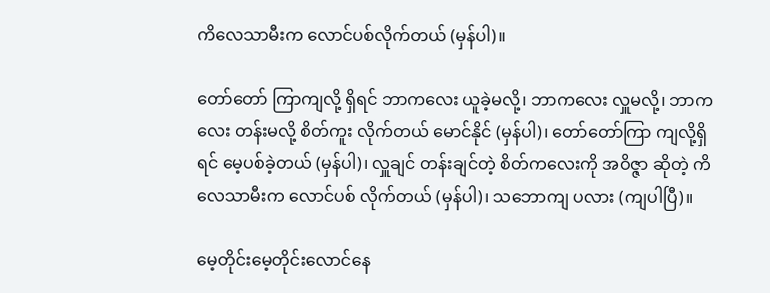ကိလေသာမီးက လောင်ပစ်လိုက်တယ် (မှန်ပါ)။

တော်တော် ကြာကျလို့ ရှိရင် ဘာကလေး ယူခဲ့မလို့၊ ဘာကလေး လှူမလို့၊ ဘာကလေး တန်းမလို့ စိတ်ကူး လိုက်တယ် မောင်နိုင် (မှန်ပါ)၊ တော်တော်ကြာ ကျလို့ရှိရင် မေ့ပစ်ခဲ့တယ် (မှန်ပါ)၊ လှူချင် တန်းချင်တဲ့ စိတ်ကလေးကို အဝိဇ္ဇာ ဆိုတဲ့ ကိလေသာမီးက လောင်ပစ် လိုက်တယ် (မှန်ပါ)၊ သဘောကျ ပလား (ကျပါပြီ)။

မေ့တိုင်းမေ့တိုင်းလောင်နေ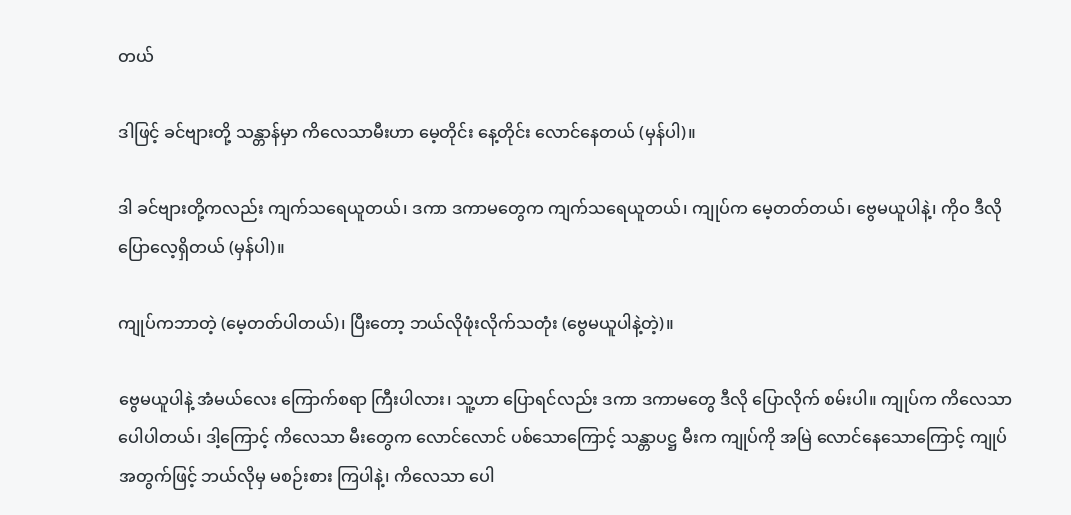တယ်

ဒါဖြင့် ခင်ဗျားတို့ သန္တာန်မှာ ကိလေသာမီးဟာ မေ့တိုင်း နေ့တိုင်း လောင်နေတယ် (မှန်ပါ)။

ဒါ ခင်ဗျားတို့ကလည်း ကျက်သရေယူတယ်၊ ဒကာ ဒကာမတွေက ကျက်သရေယူတယ်၊ ကျုပ်က မေ့တတ်တယ်၊ ဗွေမယူပါနဲ့၊ ကိုဝ ဒီလို ပြောလေ့ရှိတယ် (မှန်ပါ)။

ကျုပ်ကဘာတဲ့ (မေ့တတ်ပါတယ်)၊ ပြီးတော့ ဘယ်လိုဖုံးလိုက်သတုံး (ဗွေမယူပါနဲ့တဲ့)။

ဗွေမယူပါနဲ့ အံမယ်လေး ကြောက်စရာ ကြီးပါလား၊ သူ့ဟာ ပြောရင်လည်း ဒကာ ဒကာမတွေ ဒီလို ပြောလိုက် စမ်းပါ။ ကျုပ်က ကိလေသာ ပေါပါတယ်၊ ဒါ့ကြောင့် ကိလေသာ မီးတွေက လောင်လောင် ပစ်သောကြောင့် သန္တာပဋ္ဌ မီးက ကျုပ်ကို အမြဲ လောင်နေသောကြောင့် ကျုပ်အတွက်ဖြင့် ဘယ်လိုမှ မစဉ်းစား ကြပါနဲ့၊ ကိလေသာ ပေါ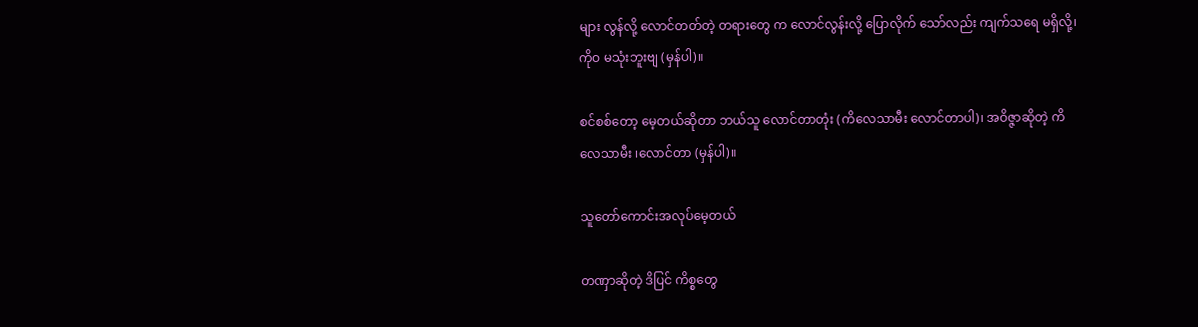များ လွန်လို့ လောင်တတ်တဲ့ တရားတွေ က လောင်လွန်းလို့ ပြောလိုက် သော်လည်း ကျက်သရေ မရှိလို့၊ ကိုဝ မသုံးဘူးဗျ (မှန်ပါ)။

စင်စစ်တော့ မေ့တယ်ဆိုတာ ဘယ်သူ လောင်တာတုံး (ကိလေသာမီး လောင်တာပါ)၊ အဝိဇ္ဇာဆိုတဲ့ ကိလေသာမီး ၊လောင်တာ (မှန်ပါ)။

သူတော်ကောင်းအလုပ်မေ့တယ်

တဏှာဆိုတဲ့ ဒိပြင် ကိစ္စတွေ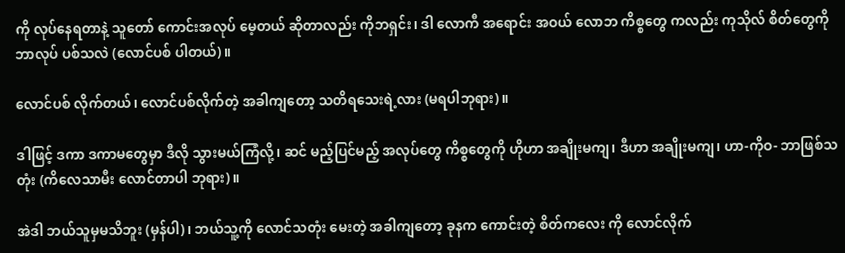ကို လုပ်နေရတာနဲ့ သူတော် ကောင်းအလုပ် မေ့တယ် ဆိုတာလည်း ကိုဘရှင်း၊ ဒါ လောကီ အရောင်း အဝယ် လောဘ ကိစ္စတွေ ကလည်း ကုသိုလ် စိတ်တွေကို ဘာလုပ် ပစ်သလဲ (လောင်ပစ် ပါတယ်)။

လောင်ပစ် လိုက်တယ်၊ လောင်ပစ်လိုက်တဲ့ အခါကျတော့ သတိရသေးရဲ့လား (မရပါဘုရား)။

ဒါဖြင့် ဒကာ ဒကာမတွေမှာ ဒီလို သွားမယ်ကြံလို့၊ ဆင် မည့်ပြင်မည့် အလုပ်တွေ ကိစ္စတွေကို ဟိုဟာ အချိုးမကျ၊ ဒီဟာ အချိုးမကျ၊ ဟာ-ကိုဝ- ဘာဖြစ်သတုံး (ကိလေသာမီး လောင်တာပါ ဘုရား)။

အဲဒါ ဘယ်သူမှမသိဘူး (မှန်ပါ)၊ ဘယ်သူ့ကို လောင်သတုံး မေးတဲ့ အခါကျတော့ ခုနက ကောင်းတဲ့ စိတ်ကလေး ကို လောင်လိုက်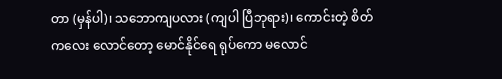တာ (မှန်ပါ)၊ သဘောကျပလား (ကျပါ ပြီဘုရား)၊ ကောင်းတဲ့ စိတ်ကလေး လောင်တော့ မောင်နိုင်ရေ ရုပ်ကော မလောင်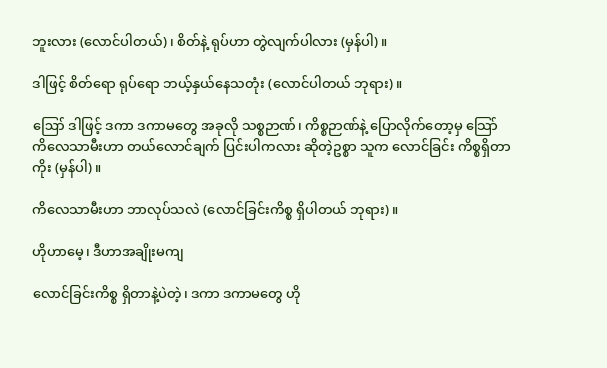ဘူးလား (လောင်ပါတယ်)၊ စိတ်နဲ့ ရုပ်ဟာ တွဲလျက်ပါလား (မှန်ပါ)။

ဒါဖြင့် စိတ်ရော ရုပ်ရော ဘယ့်နှယ်နေသတုံး (လောင်ပါတယ် ဘုရား)။

ဪ ဒါဖြင့် ဒကာ ဒကာမတွေ အခုလို သစ္စဉာဏ်၊ ကိစ္စဉာဏ်နဲ့ ပြောလိုက်တော့မှ သြော် ကိလေသာမီးဟာ တယ်လောင်ချက် ပြင်းပါကလား ဆိုတဲ့ဥစ္စာ သူက လောင်ခြင်း ကိစ္စရှိတာကိုး (မှန်ပါ)။

ကိလေသာမီးဟာ ဘာလုပ်သလဲ (လောင်ခြင်းကိစ္စ ရှိပါတယ် ဘုရား)။

ဟိုဟာမေ့၊ ဒီဟာအချိုးမကျ

လောင်ခြင်းကိစ္စ ရှိတာနဲ့ပဲတဲ့၊ ဒကာ ဒကာမတွေ ဟို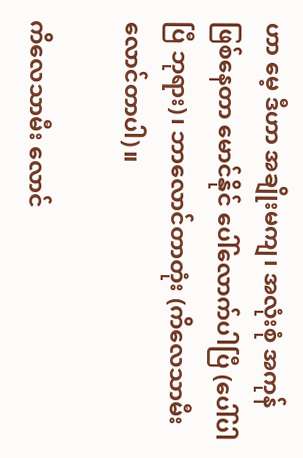ဟာ မေ့ ဒီဟာ အချိုးမကျ၊ အလုံးစုံ အကုန် ဖြစ်နေတာ မောင်နိုင် ပေါ်လောက်ပါပြီ (ပေါ်ပါပြီ ဘုရား)၊ ဘာလောင်တာတုံး (ကိလေသာမီး လောင်တာပါ)။

ကိလေသာမီး လောင်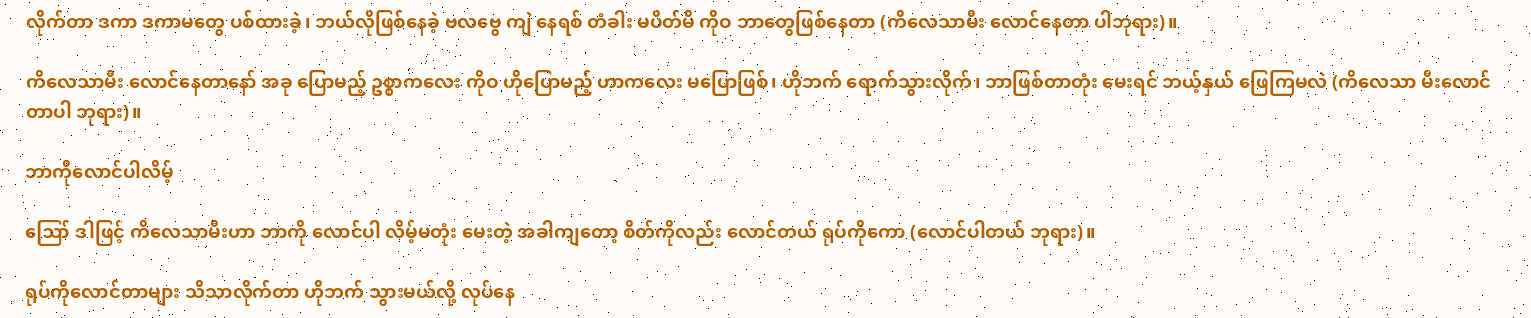လိုက်တာ ဒကာ ဒကာမတွေ ပစ်ထားခဲ့၊ ဘယ်လိုဖြစ်နေခဲ့ ဗလဗွေ ကျဲ နေရစ် တံခါး မပိတ်မိ ကိုဝ ဘာတွေဖြစ်နေတာ (ကိလေသာမီး လောင်နေတာ ပါဘုရား)။

ကိလေသာမီး လောင်နေတာနော် အခု ပြောမည့် ဥစ္စာကလေး ကိုဝ ဟိုပြောမည့် ဟာကလေး မပြောဖြစ်၊ ဟိုဘက် ရောက်သွားလိုက်၊ ဘာဖြစ်တာတုံး မေးရင် ဘယ့်နှယ် ဖြေကြမလဲ (ကိလေသာ မီးလောင်တာပါ ဘုရား)။

ဘာကိုလောင်ပါလိမ့်

ဪ ဒါဖြင့် ကိလေသာမီးဟာ ဘာကို လောင်ပါ လိမ့်မတုံး မေးတဲ့ အခါကျတော့ စိတ်ကိုလည်း လောင်တယ် ရုပ်ကိုကော (လောင်ပါတယ် ဘုရား)။

ရုပ်ကိုလောင်တာများ သိသာလိုက်တာ ဟိုဘက် သွားမယ်လို့ လုပ်နေ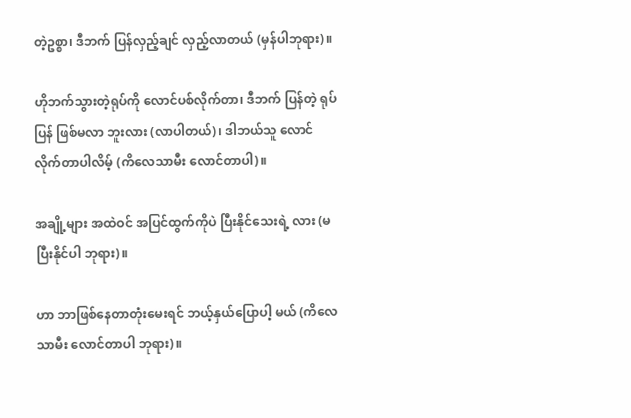တဲ့ဥစ္စာ၊ ဒီဘက် ပြန်လှည့်ချင် လှည့်လာတယ် (မှန်ပါဘုရား)။

ဟိုဘက်သွားတဲ့ရုပ်ကို လောင်ပစ်လိုက်တာ၊ ဒီဘက် ပြန်တဲ့ ရုပ်ပြန် ဖြစ်မလာ ဘူးလား (လာပါတယ်)၊ ဒါဘယ်သူ လောင် လိုက်တာပါလိမ့် (ကိလေသာမီး လောင်တာပါ)။

အချို့များ အထဲဝင် အပြင်ထွက်ကိုပဲ ပြီးနိုင်သေးရဲ့ လား (မပြီးနိုင်ပါ ဘုရား)။

ဟာ ဘာဖြစ်နေတာတုံးမေးရင် ဘယ့်နှယ်ပြောပါ့ မယ် (ကိလေသာမီး လောင်တာပါ ဘုရား)။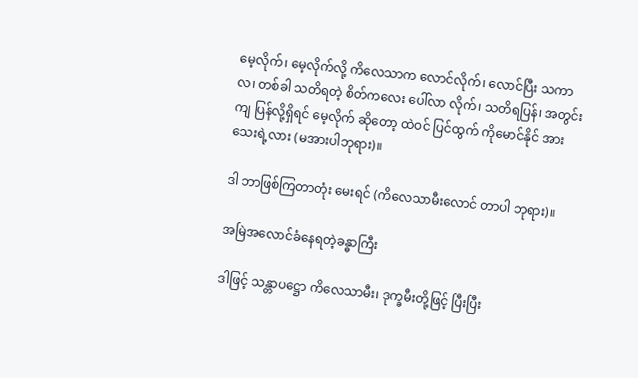မေ့လိုက်၊ မေ့လိုက်လို့ ကိလေသာက လောင်လိုက်၊ လောင်ပြီး သကာလ၊ တစ်ခါ သတိရတဲ့ စိတ်ကလေး ပေါ်လာ လိုက်၊ သတိရပြန်၊ အတွင်းကျ ပြန်လို့ရှိရင် မေ့လိုက် ဆိုတော့ ထဲဝင် ပြင်ထွက် ကိုမောင်နိုင် အားသေးရဲ့လား (မအားပါဘုရား)။

ဒါ ဘာဖြစ်ကြတာတုံး မေးရင် (ကိလေသာမီးလောင် တာပါ ဘုရား)။

အမြဲအလောင်ခံနေရတဲ့ခန္ဓာကြီး

ဒါဖြင့် သန္တာပဋ္ဌော ကိလေသာမီး၊ ဒုက္ခမီးတို့ဖြင့် ပြီးပြီး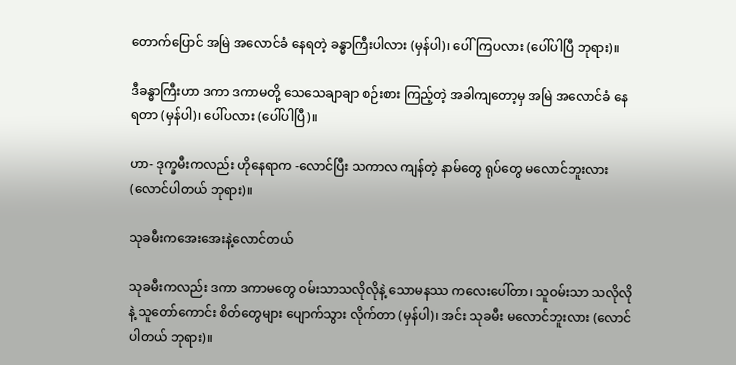တောက်ပြောင် အမြဲ အလောင်ခံ နေရတဲ့ ခန္ဓာကြီးပါလား (မှန်ပါ)၊ ပေါ်ကြပလား (ပေါ်ပါပြီ ဘုရား)။

ဒီခန္ဓာကြီးဟာ ဒကာ ဒကာမတို့ သေသေချာချာ စဉ်းစား ကြည့်တဲ့ အခါကျတော့မှ အမြဲ အလောင်ခံ နေရတာ (မှန်ပါ)၊ ပေါ်ပလား (ပေါ်ပါပြီ)။

ဟာ- ဒုက္ခမီးကလည်း ဟိုနေရာက -လောင်ပြီး သကာလ ကျန်တဲ့ နာမ်တွေ ရုပ်တွေ မလောင်ဘူးလား (လောင်ပါတယ် ဘုရား)။

သုခမီးကအေးအေးနဲ့လောင်တယ်

သုခမီးကလည်း ဒကာ ဒကာမတွေ ဝမ်းသာသလိုလိုနဲ့ သောမနဿ ကလေးပေါ်တာ၊ သူဝမ်းသာ သလိုလိုနဲ့ သူတော်ကောင်း စိတ်တွေများ ပျောက်သွား လိုက်တာ (မှန်ပါ)၊ အင်း သုခမီး မလောင်ဘူးလား (လောင်ပါတယ် ဘုရား)။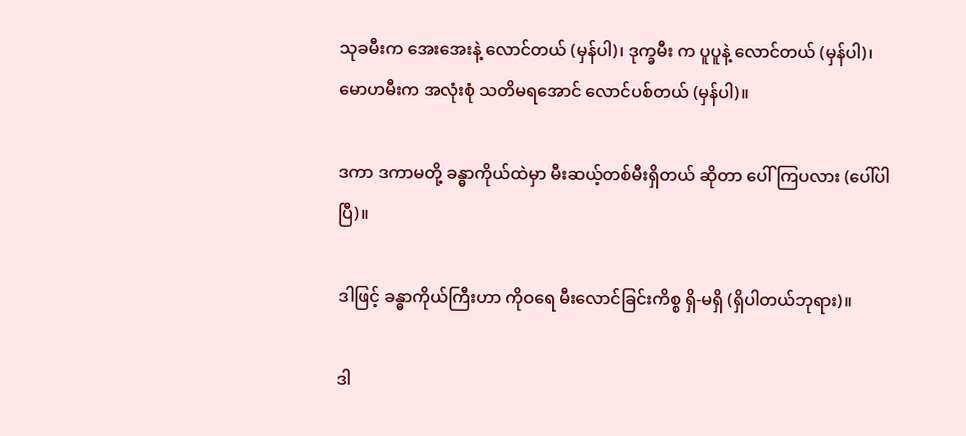သုခမီးက အေးအေးနဲ့ လောင်တယ် (မှန်ပါ)၊ ဒုက္ခမီး က ပူပူနဲ့ လောင်တယ် (မှန်ပါ)၊ မောဟမီးက အလုံးစုံ သတိမရအောင် လောင်ပစ်တယ် (မှန်ပါ)။

ဒကာ ဒကာမတို့ ခန္ဓာကိုယ်ထဲမှာ မီးဆယ့်တစ်မီးရှိတယ် ဆိုတာ ပေါ်ကြပလား (ပေါ်ပါပြီ)။

ဒါဖြင့် ခန္ဓာကိုယ်ကြီးဟာ ကိုဝရေ မီးလောင်ခြင်းကိစ္စ ရှိ-မရှိ (ရှိပါတယ်ဘုရား)။

ဒါ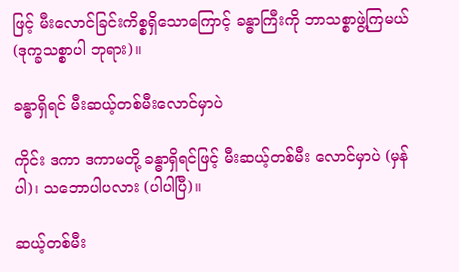ဖြင့် မီးလောင်ခြင်းကိစ္စရှိသောကြောင့် ခန္ဓာကြီးကို ဘာသစ္စာဖွဲ့ကြမယ် (ဒုက္ခသစ္စာပါ ဘုရား)။

ခန္ဓာရှိရင် မီးဆယ့်တစ်မီးလောင်မှာပဲ

ကိုင်း ဒကာ ဒကာမတို့ ခန္ဓာရှိရင်ဖြင့် မီးဆယ့်တစ်မီး လောင်မှာပဲ (မှန်ပါ)၊ သဘောပါပလား (ပါပါပြီ)။

ဆယ့်တစ်မီး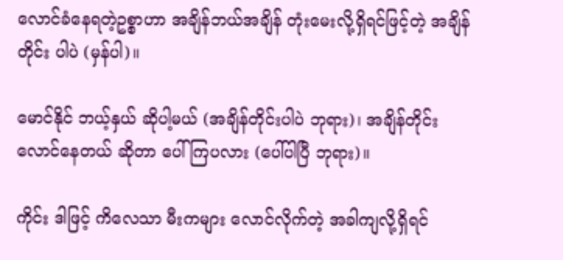လောင်ခံနေရတဲ့ဥစ္စာဟာ အချိန်ဘယ်အချိန် တုံးမေးလို့ရှိရင်ဖြင့်တဲ့ အချိန် တိုင်း ပါပဲ (မှန်ပါ)။

မောင်နိုင် ဘယ့်နှယ် ဆိုပါ့မယ် (အချိန်တိုင်းပါပဲ ဘုရား)၊ အချိန်တိုင်း လောင်နေတယ် ဆိုတာ ပေါ်ကြပလား (ပေါ်ပါပြီ ဘုရား)။

ကိုင်း ဒါဖြင့် ကိလေသာ မီးကများ လောင်လိုက်တဲ့ အခါကျလို့ရှိရင်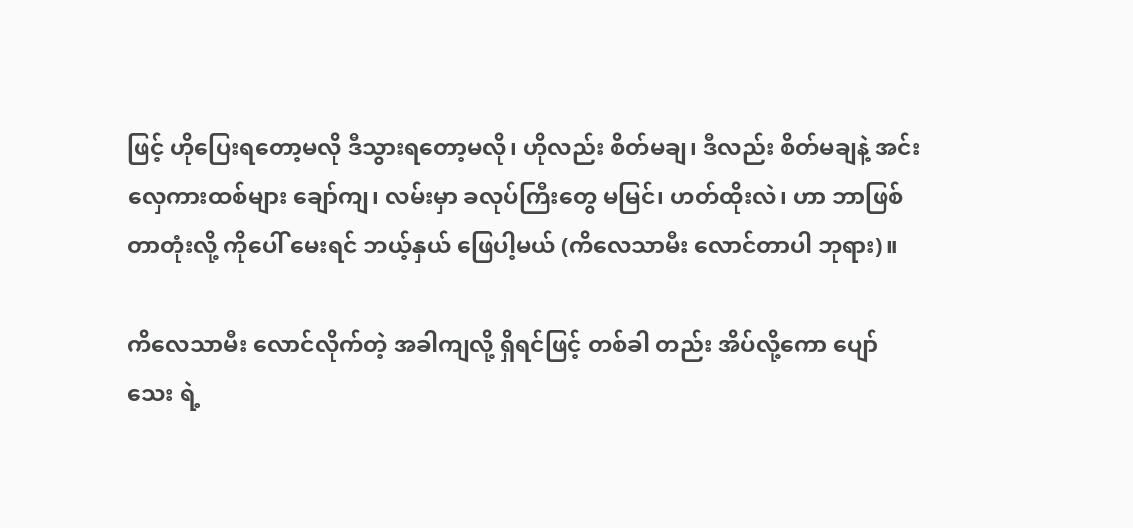ဖြင့် ဟိုပြေးရတော့မလို ဒီသွားရတော့မလို၊ ဟိုလည်း စိတ်မချ၊ ဒီလည်း စိတ်မချနဲ့ အင်း လှေကားထစ်များ ချော်ကျ၊ လမ်းမှာ ခလုပ်ကြီးတွေ မမြင်၊ ဟတ်ထိုးလဲ၊ ဟာ ဘာဖြစ်တာတုံးလို့ ကိုပေါ် မေးရင် ဘယ့်နှယ် ဖြေပါ့မယ် (ကိလေသာမီး လောင်တာပါ ဘုရား)။

ကိလေသာမီး လောင်လိုက်တဲ့ အခါကျလို့ ရှိရင်ဖြင့် တစ်ခါ တည်း အိပ်လို့ကော ပျော်သေး ရဲ့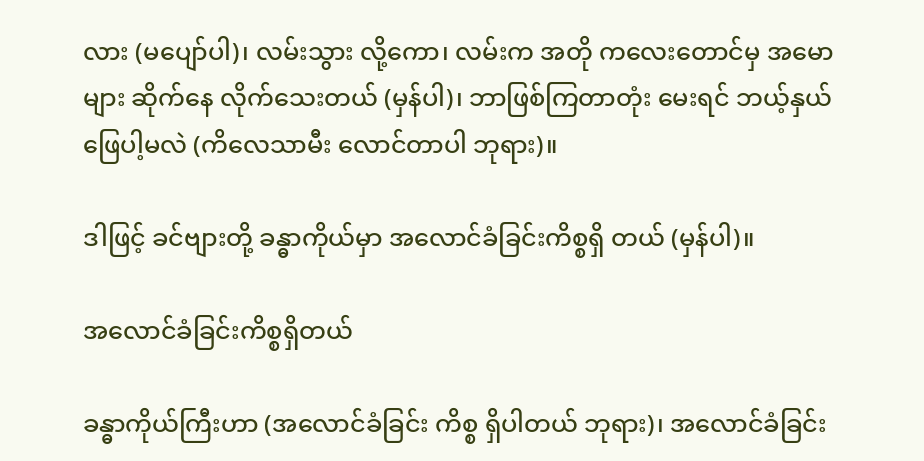လား (မပျော်ပါ)၊ လမ်းသွား လို့ကော၊ လမ်းက အတို ကလေးတောင်မှ အမောများ ဆိုက်နေ လိုက်သေးတယ် (မှန်ပါ)၊ ဘာဖြစ်ကြတာတုံး မေးရင် ဘယ့်နှယ် ဖြေပါ့မလဲ (ကိလေသာမီး လောင်တာပါ ဘုရား)။

ဒါဖြင့် ခင်ဗျားတို့ ခန္ဓာကိုယ်မှာ အလောင်ခံခြင်းကိစ္စရှိ တယ် (မှန်ပါ)။

အလောင်ခံခြင်းကိစ္စရှိတယ်

ခန္ဓာကိုယ်ကြီးဟာ (အလောင်ခံခြင်း ကိစ္စ ရှိပါတယ် ဘုရား)၊ အလောင်ခံခြင်း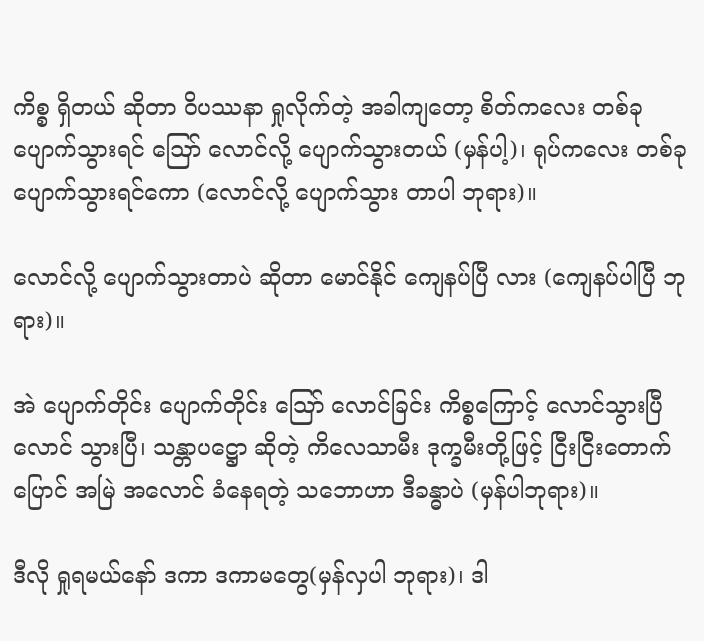ကိစ္စ ရှိတယ် ဆိုတာ ဝိပဿနာ ရှုလိုက်တဲ့ အခါကျတော့ စိတ်ကလေး တစ်ခု ပျောက်သွားရင် ဪ လောင်လို့ ပျောက်သွားတယ် (မှန်ပါ့)၊ ရုပ်ကလေး တစ်ခု ပျောက်သွားရင်ကော (လောင်လို့ ပျောက်သွား တာပါ ဘုရား)။

လောင်လို့ ပျောက်သွားတာပဲ ဆိုတာ မောင်နိုင် ကျေနပ်ပြီ လား (ကျေနပ်ပါပြီ ဘုရား)။

အဲ ပျောက်တိုင်း ပျောက်တိုင်း သြော် လောင်ခြင်း ကိစ္စကြောင့် လောင်သွားပြီ လောင် သွားပြီ၊ သန္တာပဋ္ဌော ဆိုတဲ့ ကိလေသာမီး ဒုက္ခမီးတို့ဖြင့် ငြီးငြီးတောက်ပြောင် အမြဲ အလောင် ခံနေရတဲ့ သဘောဟာ ဒီခန္ဓာပဲ (မှန်ပါဘုရား)။

ဒီလို ရှုရမယ်နော် ဒကာ ဒကာမတွေ(မှန်လှပါ ဘုရား)၊ ဒါ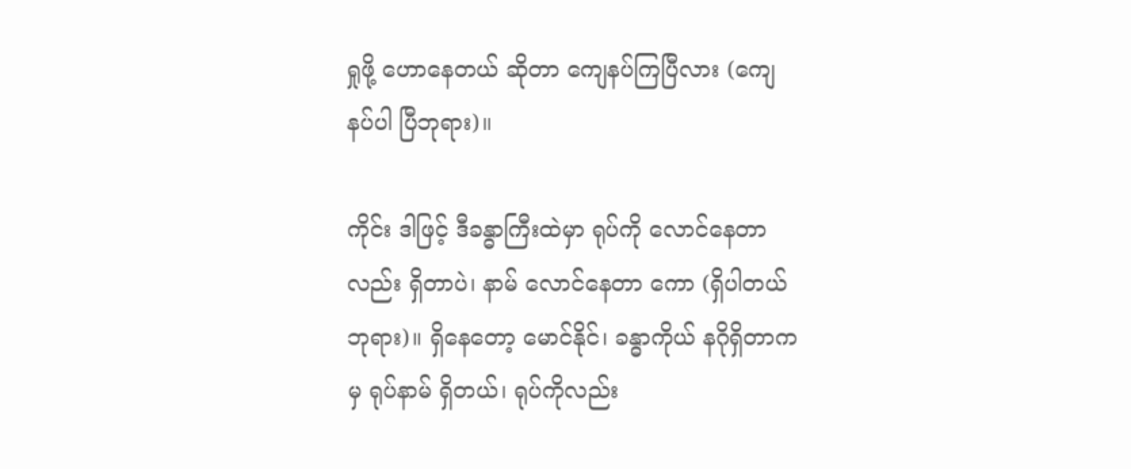ရှုဖို့ ဟောနေတယ် ဆိုတာ ကျေနပ်ကြပြီလား (ကျေနပ်ပါ ပြီဘုရား)။

ကိုင်း ဒါဖြင့် ဒီခန္ဓာကြီးထဲမှာ ရုပ်ကို လောင်နေတာ လည်း ရှိတာပဲ၊ နာမ် လောင်နေတာ ကော (ရှိပါတယ် ဘုရား)။ ရှိနေတော့ မောင်နိုင်၊ ခန္ဓာကိုယ် နဂိုရှိတာကမှ ရုပ်နာမ် ရှိတယ်၊ ရုပ်ကိုလည်း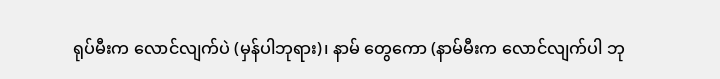ရုပ်မီးက လောင်လျက်ပဲ (မှန်ပါဘုရား)၊ နာမ် တွေကော (နာမ်မီးက လောင်လျက်ပါ ဘု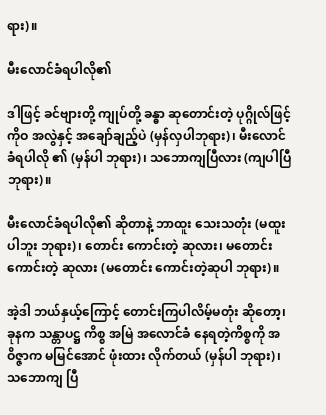ရား)။

မီးလောင်ခံရပါလို၏

ဒါဖြင့် ခင်ဗျားတို့ ကျုပ်တို့ ခန္ဓာ ဆုတောင်းတဲ့ ပုဂ္ဂိုလ်ဖြင့် ကိုဝ အလွဲနှင့် အချော်ချည့်ပဲ (မှန်လှပါဘုရား)၊ မီးလောင်ခံရပါလို ၏ (မှန်ပါ ဘုရား)၊ သဘောကျပြီလား (ကျပါပြီဘုရား)။

မီးလောင်ခံရပါလို၏ ဆိုတာနဲ့ ဘာထူး သေးသတုံး (မထူးပါဘူး ဘုရား)၊ တောင်း ကောင်းတဲ့ ဆုလား၊ မတောင်းကောင်းတဲ့ ဆုလား (မတောင်း ကောင်းတဲ့ဆုပါ ဘုရား)။

အဲ့ဒါ ဘယ်နှယ့်ကြောင့် တောင်းကြပါလိမ့်မတုံး ဆိုတော့၊ ခုနက သန္တာပဋ္ဌ ကိစ္စ အမြဲ အလောင်ခံ နေရတဲ့ကိစ္စကို အဝိဇ္ဇာက မမြင်အောင် ဖုံးထား လိုက်တယ် (မှန်ပါ ဘုရား)၊ သဘောကျ ပြီ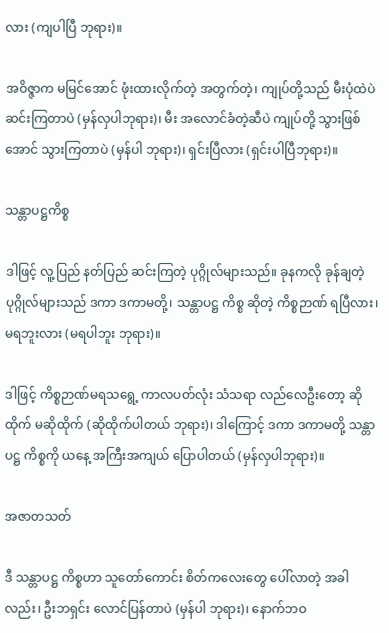လား (ကျပါပြီ ဘုရား)။

အဝိဇ္ဇာက မမြင်အောင် ဖုံးထားလိုက်တဲ့ အတွက်တဲ့၊ ကျုပ်တို့သည် မီးပုံထဲပဲ ဆင်းကြတာပဲ (မှန်လှပါဘုရား)၊ မီး အလောင်ခံတဲ့ဆီပဲ ကျုပ်တို့ သွားဖြစ်အောင် သွားကြတာပဲ (မှန်ပါ ဘုရား)၊ ရှင်းပြီလား (ရှင်းပါပြီဘုရား)။

သန္တာပဋ္ဌကိစ္စ

ဒါဖြင့် လူ့ပြည် နတ်ပြည် ဆင်းကြတဲ့ ပုဂ္ဂိုလ်များသည်။ ခုနကလို ခုန်ချတဲ့ ပုဂ္ဂိုလ်များသည် ဒကာ ဒကာမတို့၊ သန္တာပဋ္ဌ ကိစ္စ ဆိုတဲ့ ကိစ္စဉာဏ် ရပြီလား၊ မရဘူးလား (မရပါဘူး ဘုရား)။

ဒါဖြင့် ကိစ္စဉာဏ်မရသရွေ့ ကာလပတ်လုံး သံသရာ လည်လေဦးတော့ ဆိုထိုက် မဆိုထိုက် (ဆိုထိုက်ပါတယ် ဘုရား)၊ ဒါကြောင့် ဒကာ ဒကာမတို့ သန္တာပဋ္ဌ ကိစ္စကို ယနေ့ အကြီးအကျယ် ပြောပါတယ် (မှန်လှပါဘုရား)။

အဇာတသတ်

ဒီ သန္တာပဋ္ဌ ကိစ္စဟာ သူတော်ကောင်း စိတ်ကလေးတွေ ပေါ်လာတဲ့ အခါလည်း၊ ဦးဘရှင်း လောင်ပြန်တာပဲ (မှန်ပါ ဘုရား)၊ နောက်ဘဝ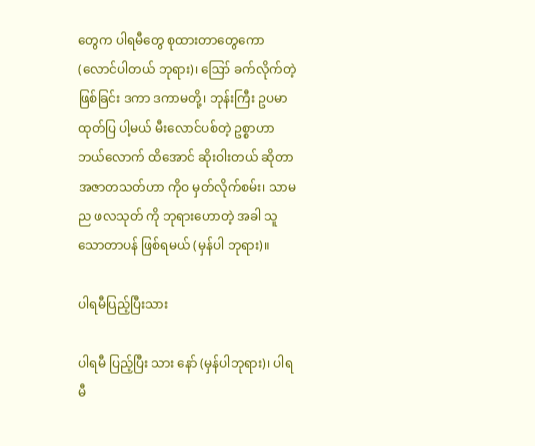တွေက ပါရမီတွေ စုထားတာတွေကော (လောင်ပါတယ် ဘုရား)၊ ဪ ခက်လိုက်တဲ့ ဖြစ်ခြင်း ဒကာ ဒကာမတို့၊ ဘုန်းကြီး ဥပမာ ထုတ်ပြ ပါ့မယ် မီးလောင်ပစ်တဲ့ ဥစ္စာဟာ ဘယ်လောက် ထိအောင် ဆိုးဝါးတယ် ဆိုတာ အဇာတသတ်ဟာ ကိုဝ မှတ်လိုက်စမ်း၊ သာမည ဖလသုတ် ကို ဘုရားဟောတဲ့ အခါ သူ သောတာပန် ဖြစ်ရမယ် (မှန်ပါ ဘုရား)။

ပါရမီပြည့်ပြီးသား

ပါရမီ ပြည့်ပြီး သား နော် (မှန်ပါဘုရား)၊ ပါရမီ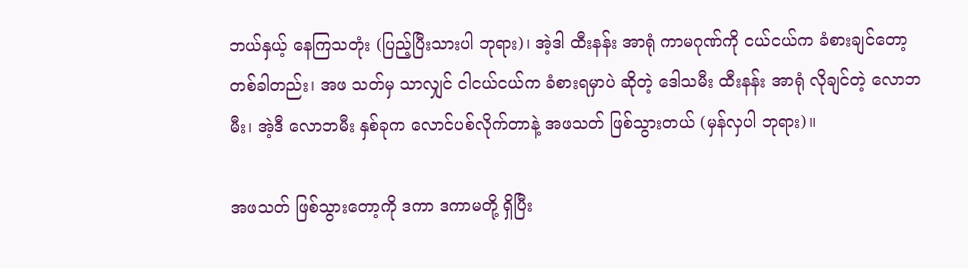ဘယ်နှယ့် နေကြသတုံး (ပြည့်ပြီးသားပါ ဘုရား)၊ အဲ့ဒါ ထီးနန်း အာရုံ ကာမဂုဏ်ကို ငယ်ငယ်က ခံစားချင်တော့ တစ်ခါတည်း၊ အဖ သတ်မှ သာလျှင် ငါငယ်ငယ်က ခံစားရမှာပဲ ဆိုတဲ့ ဒေါသမီး ထီးနန်း အာရုံ လိုချင်တဲ့ လောဘမီး၊ အဲ့ဒီ လောဘမီး နှစ်ခုက လောင်ပစ်လိုက်တာနဲ့ အဖသတ် ဖြစ်သွားတယ် (မှန်လှပါ ဘုရား)။

အဖသတ် ဖြစ်သွားတော့ကို ဒကာ ဒကာမတို့ ရှိပြီး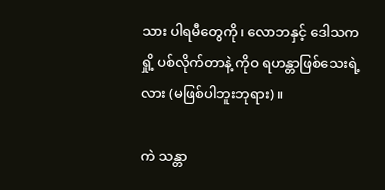သား ပါရမီတွေကို၊ လောဘနှင့် ဒေါသက ရှို့ ပစ်လိုက်တာနဲ့ ကိုဝ ရဟန္တာဖြစ်သေးရဲ့လား (မဖြစ်ပါဘူးဘုရား)။

ကဲ သန္တာ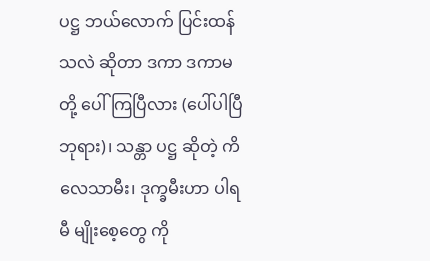ပဋ္ဌ ဘယ်လောက် ပြင်းထန်သလဲ ဆိုတာ ဒကာ ဒကာမတို့ ပေါ်ကြပြီလား (ပေါ်ပါပြီ ဘုရား)၊ သန္တာ ပဋ္ဌ ဆိုတဲ့ ကိလေသာမီး၊ ဒုက္ခမီးဟာ ပါရမီ မျိုးစေ့တွေ ကို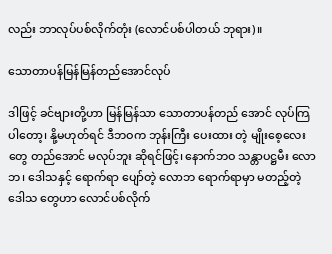လည်း ဘာလုပ်ပစ်လိုက်တုံး (လောင်ပစ်ပါတယ် ဘုရား)။

သောတာပန်မြန်မြန်တည်အောင်လုပ်

ဒါဖြင့် ခင်ဗျားတို့ဟာ မြန်မြန်သာ သောတာပန်တည် အောင် လုပ်ကြပါတော့၊ နို့မဟုတ်ရင် ဒီဘဝက ဘုန်းကြီး ပေးထား တဲ့ မျိုးစေ့လေးတွေ တည်အောင် မလုပ်ဘူး ဆိုရင်ဖြင့်၊ နောက်ဘဝ သန္တာပဋ္ဌမီး လောဘ၊ ဒေါသနှင့် ရောက်ရာ ပျော်တဲ့ လောဘ ရောက်ရာမှာ မတည့်တဲ့ ဒေါသ တွေဟာ လောင်ပစ်လိုက်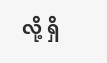လို့ ရှိ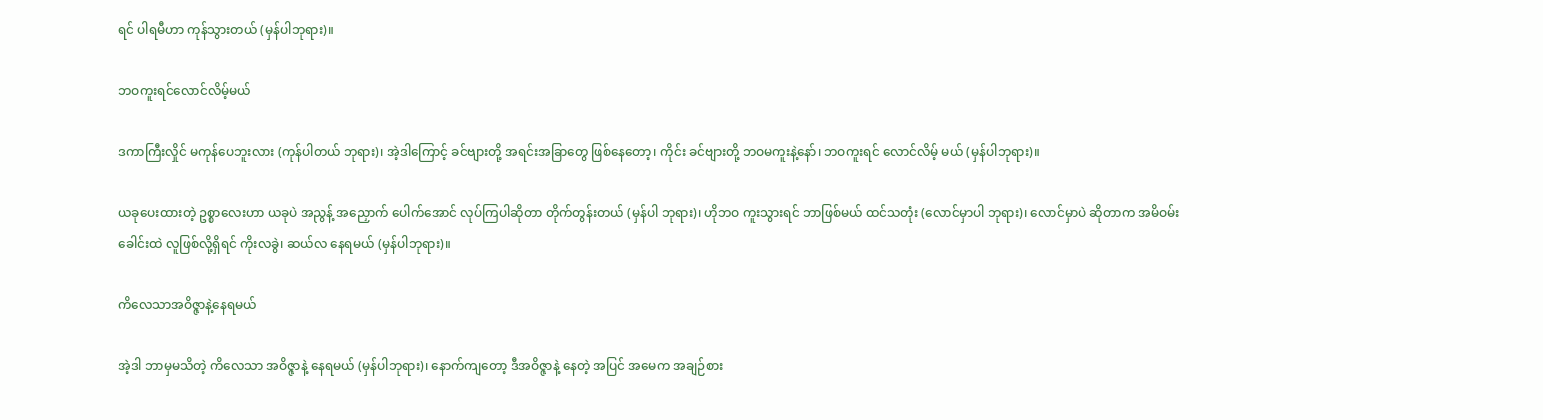ရင် ပါရမီဟာ ကုန်သွားတယ် (မှန်ပါဘုရား)။

ဘဝကူးရင်လောင်လိမ့်မယ်

ဒကာကြီးလှိုင် မကုန်ပေဘူးလား (ကုန်ပါတယ် ဘုရား)၊ အဲ့ဒါကြောင့် ခင်ဗျားတို့ အရင်းအခြာတွေ ဖြစ်နေတော့၊ ကိုင်း ခင်ဗျားတို့ ဘဝမကူးနဲ့နော်၊ ဘဝကူးရင် လောင်လိမ့် မယ် (မှန်ပါဘုရား)။

ယခုပေးထားတဲ့ ဥစ္စာလေးဟာ ယခုပဲ အညွန့် အညှောက် ပေါက်အောင် လုပ်ကြပါဆိုတာ တိုက်တွန်းတယ် (မှန်ပါ ဘုရား)၊ ဟိုဘဝ ကူးသွားရင် ဘာဖြစ်မယ် ထင်သတုံး (လောင်မှာပါ ဘုရား)၊ လောင်မှာပဲ ဆိုတာက အမိဝမ်းခေါင်းထဲ လူဖြစ်လို့ရှိရင် ကိုးလခွဲ၊ ဆယ်လ နေရမယ် (မှန်ပါဘုရား)။

ကိလေသာအဝိဇ္ဇာနဲ့နေရမယ်

အဲ့ဒါ ဘာမှမသိတဲ့ ကိလေသာ အဝိဇ္ဇာနဲ့ နေရမယ် (မှန်ပါဘုရား)၊ နောက်ကျတော့ ဒီအဝိဇ္ဇာနဲ့ နေတဲ့ အပြင် အမေက အချဉ်စား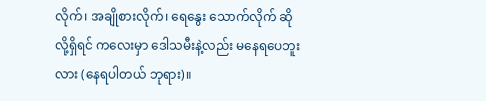လိုက်၊ အချိုစားလိုက်၊ ရေနွေး သောက်လိုက် ဆိုလို့ရှိရင် ကလေးမှာ ဒေါသမီးနဲ့လည်း မနေရပေဘူးလား (နေရပါတယ် ဘုရား)။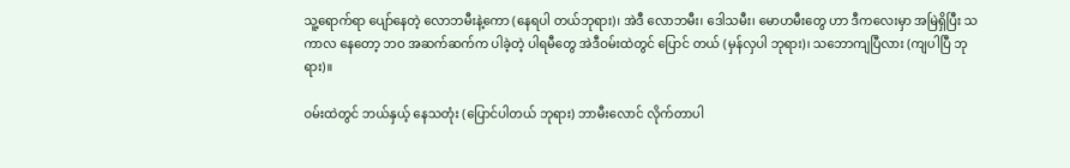သူ့ရောက်ရာ ပျော်နေတဲ့ လောဘမီးနဲ့ကော (နေရပါ တယ်ဘုရား)၊ အဲဒီ လောဘမီး၊ ဒေါသမီး၊ မောဟမီးတွေ ဟာ ဒီကလေးမှာ အမြဲရှိပြီး သကာလ နေတော့ ဘဝ အဆက်ဆက်က ပါခဲ့တဲ့ ပါရမီတွေ အဲဒီဝမ်းထဲတွင် ပြောင် တယ် (မှန်လှပါ ဘုရား)၊ သဘောကျပြီလား (ကျပါပြီ ဘုရား)။

ဝမ်းထဲတွင် ဘယ်နှယ့် နေသတုံး (ပြောင်ပါတယ် ဘုရား) ဘာမီးလောင် လိုက်တာပါ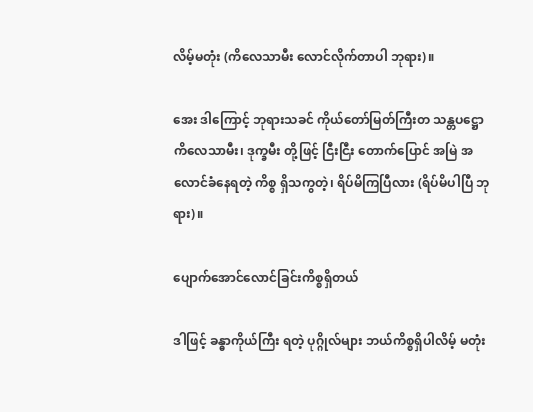လိမ့်မတုံး (ကိလေသာမီး လောင်လိုက်တာပါ ဘုရား)။

အေး ဒါကြောင့် ဘုရားသခင် ကိုယ်တော်မြတ်ကြီးတ သန္တပဋ္ဌော ကိလေသာမီး၊ ဒုက္ခမီး တို့ဖြင့် ငြီးငြီး တောက်ပြောင် အမြဲ အလောင်ခံနေရတဲ့ ကိစ္စ ရှိသကွတဲ့၊ ရိပ်မိကြပြီလား (ရိပ်မိပါပြီ ဘုရား)။

ပျောက်အောင်လောင်ခြင်းကိစ္စရှိတယ်

ဒါဖြင့် ခန္ဓာကိုယ်ကြီး ရတဲ့ ပုဂ္ဂိုလ်များ ဘယ်ကိစ္စရှိပါလိမ့် မတုံး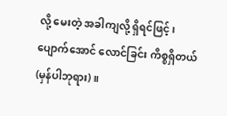လို့ မေးတဲ့ အခါကျလို့ ရှိရင်ဖြင့်၊ ပျောက်အောင် လောင်ခြင်း ကိစ္စရှိတယ် (မှန်ပါဘုရား)။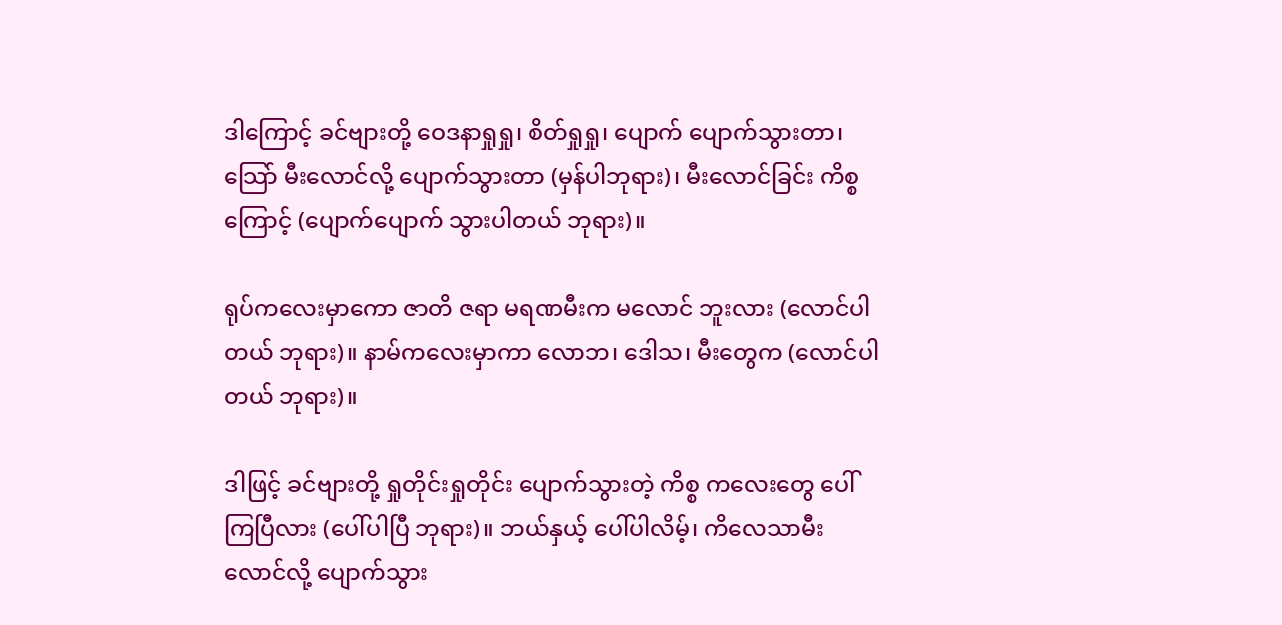ဒါကြောင့် ခင်ဗျားတို့ ဝေဒနာရှုရှု၊ စိတ်ရှုရှု၊ ပျောက် ပျောက်သွားတာ၊ သြော် မီးလောင်လို့ ပျောက်သွားတာ (မှန်ပါဘုရား)၊ မီးလောင်ခြင်း ကိစ္စကြောင့် (ပျောက်ပျောက် သွားပါတယ် ဘုရား)။

ရုပ်ကလေးမှာကော ဇာတိ ဇရာ မရဏမီးက မလောင် ဘူးလား (လောင်ပါတယ် ဘုရား)။ နာမ်ကလေးမှာကာ လောဘ၊ ဒေါသ၊ မီးတွေက (လောင်ပါတယ် ဘုရား)။

ဒါဖြင့် ခင်ဗျားတို့ ရှုတိုင်းရှုတိုင်း ပျောက်သွားတဲ့ ကိစ္စ ကလေးတွေ ပေါ်ကြပြီလား (ပေါ်ပါပြီ ဘုရား)။ ဘယ်နှယ့် ပေါ်ပါလိမ့်၊ ကိလေသာမီး လောင်လို့ ပျောက်သွား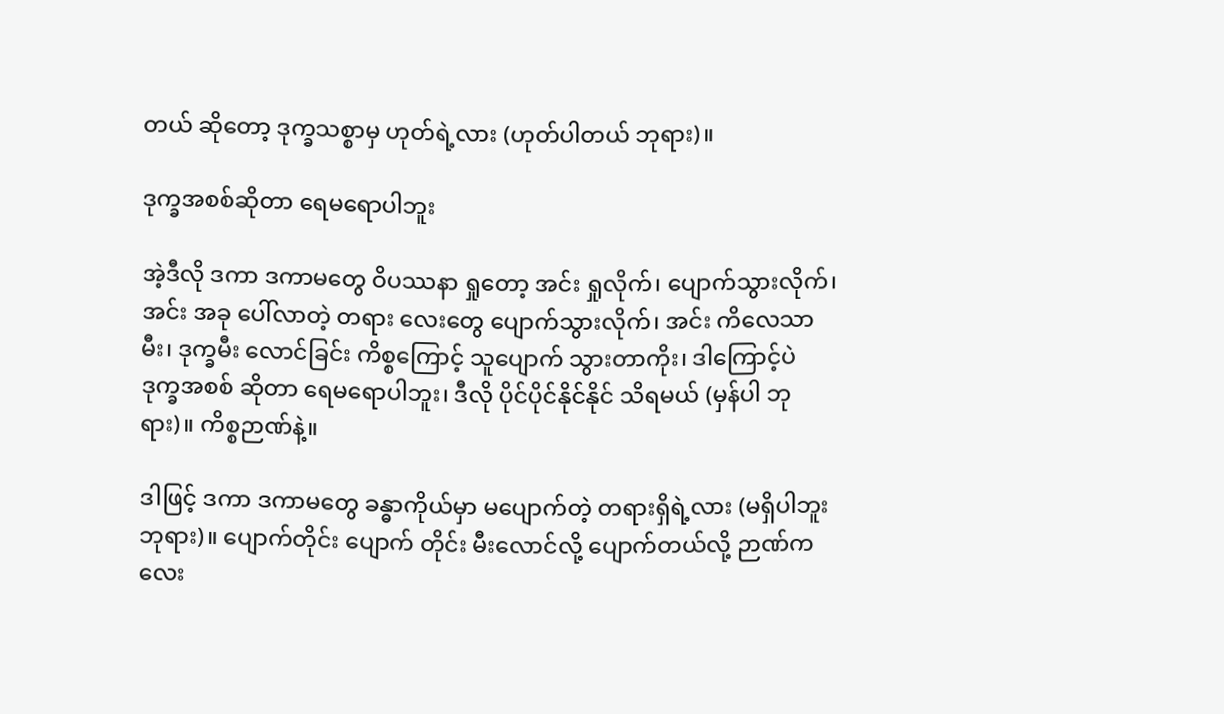တယ် ဆိုတော့ ဒုက္ခသစ္စာမှ ဟုတ်ရဲ့လား (ဟုတ်ပါတယ် ဘုရား)။

ဒုက္ခအစစ်ဆိုတာ ရေမရောပါဘူး

အဲ့ဒီလို ဒကာ ဒကာမတွေ ဝိပဿနာ ရှုတော့ အင်း ရှုလိုက်၊ ပျောက်သွားလိုက်၊ အင်း အခု ပေါ်လာတဲ့ တရား လေးတွေ ပျောက်သွားလိုက်၊ အင်း ကိလေသာမီး၊ ဒုက္ခမီး လောင်ခြင်း ကိစ္စကြောင့် သူပျောက် သွားတာကိုး၊ ဒါကြောင့်ပဲ ဒုက္ခအစစ် ဆိုတာ ရေမရောပါဘူး၊ ဒီလို ပိုင်ပိုင်နိုင်နိုင် သိရမယ် (မှန်ပါ ဘုရား)။ ကိစ္စဉာဏ်နဲ့။

ဒါဖြင့် ဒကာ ဒကာမတွေ ခန္ဓာကိုယ်မှာ မပျောက်တဲ့ တရားရှိရဲ့လား (မရှိပါဘူးဘုရား)။ ပျောက်တိုင်း ပျောက် တိုင်း မီးလောင်လို့ ပျောက်တယ်လို့ ဉာဏ်ကလေး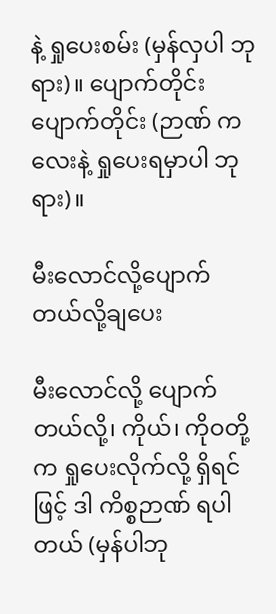နဲ့ ရှုပေးစမ်း (မှန်လှပါ ဘုရား)။ ပျောက်တိုင်း ပျောက်တိုင်း (ဉာဏ် ကလေးနဲ့ ရှုပေးရမှာပါ ဘုရား)။

မီးလောင်လို့ပျောက်တယ်လို့ချပေး

မီးလောင်လို့ ပျောက်တယ်လို့၊ ကိုယ်၊ ကိုဝတို့က ရှုပေးလိုက်လို့ ရှိရင်ဖြင့် ဒါ ကိစ္စဉာဏ် ရပါတယ် (မှန်ပါဘု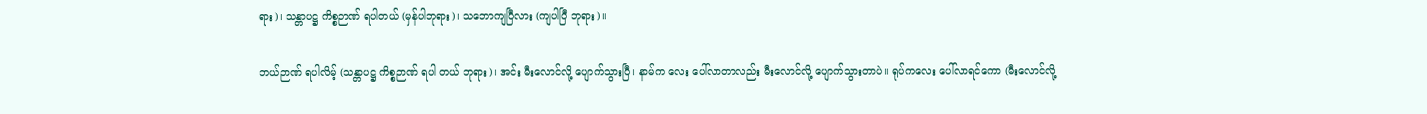ရား)၊ သန္တာပဋ္ဌ ကိစ္စဉာဏ် ရပါတယ် (မှန်ပါဘုရား)၊ သဘောကျပြီလား (ကျပါပြီ ဘုရား)။

ဘယ်ဉာဏ် ရပါလိမ့် (သန္တာပဋ္ဌ ကိစ္စဉာဏ် ရပါ တယ် ဘုရား)၊ အင်း မီးလောင်လို့ ပျောက်သွားပြီ၊ နာမ်က လေး ပေါ်လာတာလည်း မီးလောင်လို့ ပျောက်သွားတာပဲ။ ရုပ်ကလေး ပေါ်လာရင်ကော (မီးလောင်လို့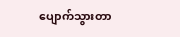ပျောက်သွားတာ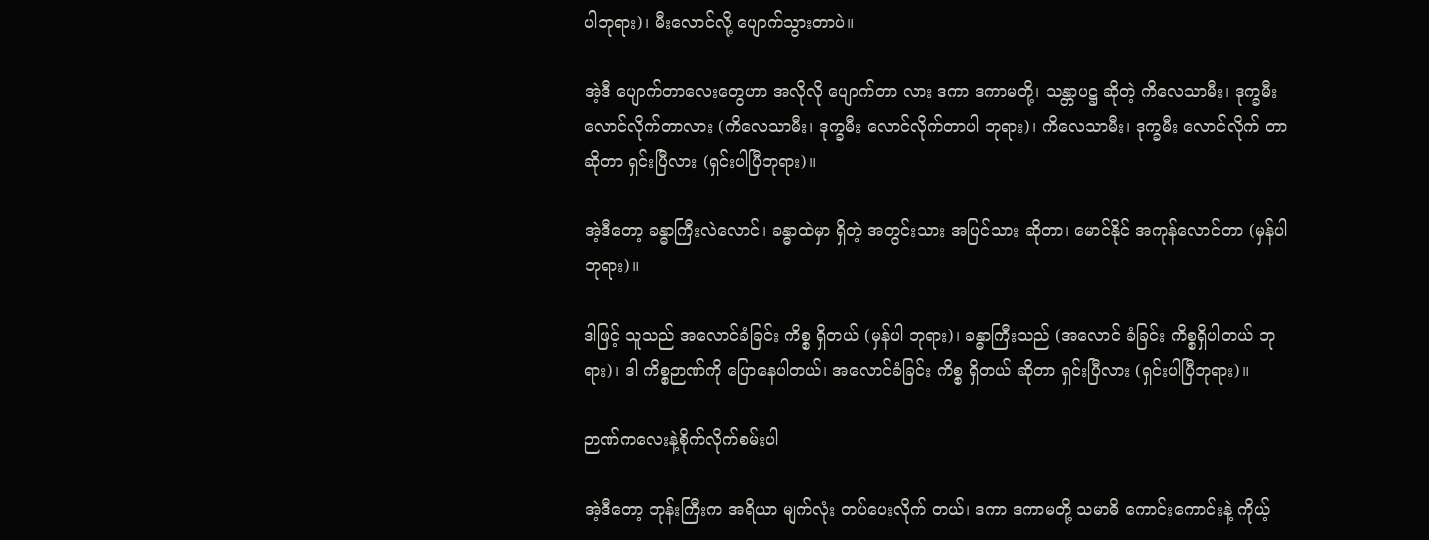ပါဘုရား)၊ မီးလောင်လို့ ပျောက်သွားတာပဲ။

အဲ့ဒီ ပျောက်တာလေးတွေဟာ အလိုလို ပျောက်တာ လား ဒကာ ဒကာမတို့၊ သန္တာပဋ္ဌ ဆိုတဲ့ ကိလေသာမီး၊ ဒုက္ခမီး လောင်လိုက်တာလား (ကိလေသာမီး၊ ဒုက္ခမီး လောင်လိုက်တာပါ ဘုရား)၊ ကိလေသာမီး၊ ဒုက္ခမီး လောင်လိုက် တာဆိုတာ ရှင်းပြီလား (ရှင်းပါပြီဘုရား)။

အဲ့ဒီတော့ ခန္ဓာကြီးလဲလောင်၊ ခန္ဓာထဲမှာ ရှိတဲ့ အတွင်းသား အပြင်သား ဆိုတာ၊ မောင်နိုင် အကုန်လောင်တာ (မှန်ပါဘုရား)။

ဒါဖြင့် သူသည် အလောင်ခံခြင်း ကိစ္စ ရှိတယ် (မှန်ပါ ဘုရား)၊ ခန္ဓာကြီးသည် (အလောင် ခံခြင်း ကိစ္စရှိပါတယ် ဘုရား)၊ ဒါ ကိစ္စဉာဏ်ကို ပြောနေပါတယ်၊ အလောင်ခံခြင်း ကိစ္စ ရှိတယ် ဆိုတာ ရှင်းပြီလား (ရှင်းပါပြီဘုရား)။

ဉာဏ်ကလေးနဲ့စိုက်လိုက်စမ်းပါ

အဲ့ဒီတော့ ဘုန်းကြီးက အရိယာ မျက်လုံး တပ်ပေးလိုက် တယ်၊ ဒကာ ဒကာမတို့ သမာဓိ ကောင်းကောင်းနဲ့ ကိုယ့်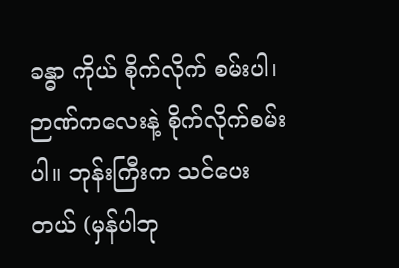ခန္ဓာ ကိုယ် စိုက်လိုက် စမ်းပါ၊ ဉာဏ်ကလေးနဲ့ စိုက်လိုက်စမ်းပါ။ ဘုန်းကြီးက သင်ပေးတယ် (မှန်ပါဘု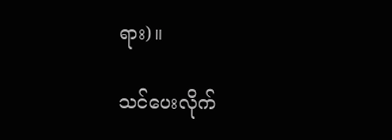ရား)။

သင်ပေးလိုက်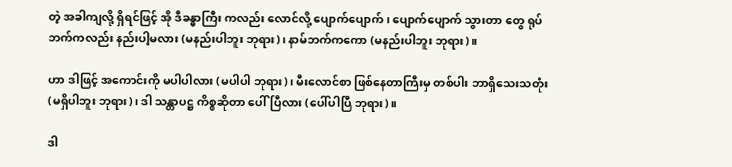တဲ့ အခါကျလို့ ရှိရင်ဖြင့် အို ဒီခန္ဓာကြီး ကလည်း လောင်လို့ ပျောက်ပျောက်၊ ပျောက်ပျောက် သွားတာ တွေ ရုပ်ဘက်ကလည်း နည်းပါ့မလား (မနည်းပါဘူး ဘုရား)၊ နာမ်ဘက်ကကော (မနည်းပါဘူး ဘုရား)။

ဟာ ဒါဖြင့် အကောင်းကို မပါပါလား (မပါပါ ဘုရား)၊ မီးလောင်စာ ဖြစ်နေတာကြီးမှ တစ်ပါး ဘာရှိသေးသတုံး (မရှိပါဘူး ဘုရား)၊ ဒါ သန္တာပဋ္ဌ ကိစ္စဆိုတာ ပေါ်ပြီလား (ပေါ်ပါပြီ ဘုရား)။

ဒါ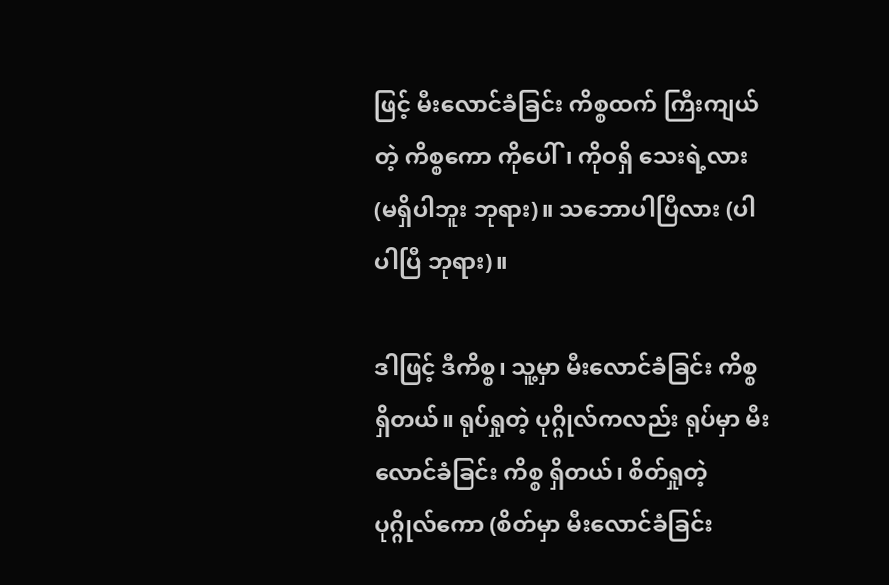ဖြင့် မီးလောင်ခံခြင်း ကိစ္စထက် ကြီးကျယ်တဲ့ ကိစ္စကော ကိုပေါ်၊ ကိုဝရှိ သေးရဲ့လား (မရှိပါဘူး ဘုရား)။ သဘောပါပြီလား (ပါပါပြီ ဘုရား)။

ဒါဖြင့် ဒီကိစ္စ၊ သူ့မှာ မီးလောင်ခံခြင်း ကိစ္စ ရှိတယ်။ ရုပ်ရှုတဲ့ ပုဂ္ဂိုလ်ကလည်း ရုပ်မှာ မီးလောင်ခံခြင်း ကိစ္စ ရှိတယ်၊ စိတ်ရှုတဲ့ ပုဂ္ဂိုလ်ကော (စိတ်မှာ မီးလောင်ခံခြင်း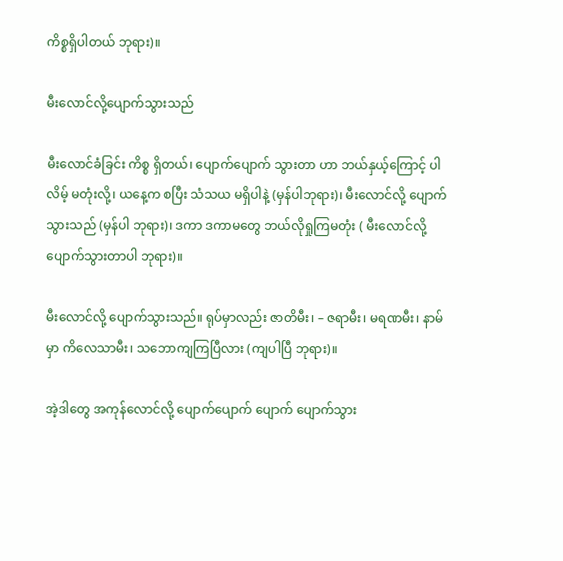ကိစ္စရှိပါတယ် ဘုရား)။

မီးလောင်လို့ပျောက်သွားသည်

မီးလောင်ခံခြင်း ကိစ္စ ရှိတယ်၊ ပျောက်ပျောက် သွားတာ ဟာ ဘယ်နှယ့်ကြောင့် ပါလိမ့် မတုံးလို့၊ ယနေ့က စပြီး သံသယ မရှိပါနဲ့ (မှန်ပါဘုရား)၊ မီးလောင်လို့ ပျောက်သွားသည် (မှန်ပါ ဘုရား)၊ ဒကာ ဒကာမတွေ ဘယ်လိုရှုကြမတုံး ( မီးလောင်လို့ ပျောက်သွားတာပါ ဘုရား)။

မီးလောင်လို့ ပျောက်သွားသည်။ ရုပ်မှာလည်း ဇာတိမီး၊ – ဇရာမီး၊ မရဏမီး၊ နာမ်မှာ ကိလေသာမီး၊ သဘောကျကြပြီလား (ကျပါပြီ ဘုရား)။

အဲ့ဒါတွေ အကုန်လောင်လို့ ပျောက်ပျောက် ပျောက် ပျောက်သွား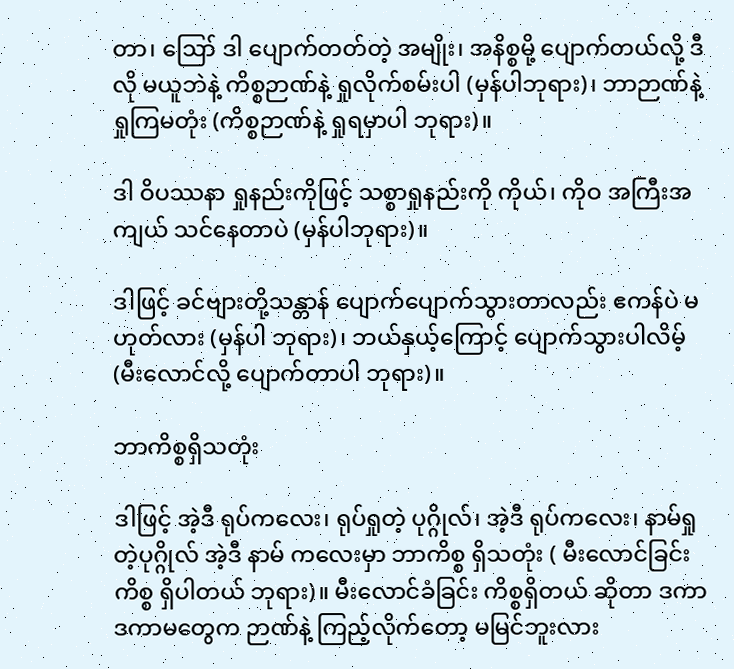တာ၊ ဪ ဒါ ပျောက်တတ်တဲ့ အမျိုး၊ အနိစ္စမို့ ပျောက်တယ်လို့ ဒီလို မယူဘဲနဲ့ ကိစ္စဉာဏ်နဲ့ ရှုလိုက်စမ်းပါ (မှန်ပါဘုရား)၊ ဘာဉာဏ်နဲ့ ရှုကြမတုံး (ကိစ္စဉာဏ်နဲ့ ရှုရမှာပါ ဘုရား)။

ဒါ ဝိပဿနာ ရှုနည်းကိုဖြင့် သစ္စာရှုနည်းကို ကိုယ်၊ ကိုဝ အကြီးအကျယ် သင်နေတာပဲ (မှန်ပါဘုရား)။

ဒါဖြင့် ခင်ဗျားတို့သန္တာန် ပျောက်ပျောက်သွားတာလည်း ဧကန်ပဲ မဟုတ်လား (မှန်ပါ ဘုရား)၊ ဘယ်နှယ့်ကြောင့် ပျောက်သွားပါလိမ့် (မီးလောင်လို့ ပျောက်တာပါ ဘုရား)။

ဘာကိစ္စရှိသတုံး

ဒါဖြင့် အဲ့ဒီ ရုပ်ကလေး၊ ရုပ်ရှုတဲ့ ပုဂ္ဂိုလ်၊ အဲ့ဒီ ရုပ်ကလေး၊ နာမ်ရှုတဲ့ပုဂ္ဂိုလ် အဲ့ဒီ နာမ် ကလေးမှာ ဘာကိစ္စ ရှိသတုံး ( မီးလောင်ခြင်း ကိစ္စ ရှိပါတယ် ဘုရား)။ မီးလောင်ခံခြင်း ကိစ္စရှိတယ် ဆိုတာ ဒကာ ဒကာမတွေက ဉာဏ်နဲ့ ကြည့်လိုက်တော့ မမြင်ဘူးလား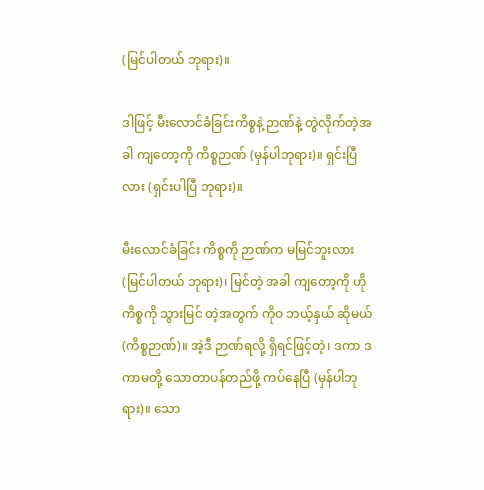(မြင်ပါတယ် ဘုရား)။

ဒါဖြင့် မီးလောင်ခံခြင်းကိစ္စနဲ့ ဉာဏ်နဲ့ တွဲလိုက်တဲ့အခါ ကျတော့ကို ကိစ္စဉာဏ် (မှန်ပါဘုရား)။ ရှင်းပြီလား (ရှင်းပါပြီ ဘုရား)။

မီးလောင်ခံခြင်း ကိစ္စကို ဉာဏ်က မမြင်ဘူးလား (မြင်ပါတယ် ဘုရား)၊ မြင်တဲ့ အခါ ကျတော့ကို ဟို ကိစ္စကို သွားမြင် တဲ့အတွက် ကိုဝ ဘယ့်နှယ် ဆိုမယ် (ကိစ္စဉာဏ်)။ အဲ့ဒီ ဉာဏ်ရလို့ ရှိရင်ဖြင့်တဲ့၊ ဒကာ ဒကာမတို့ သောတာပန်တည်ဖို့ ကပ်နေပြီ (မှန်ပါဘုရား)။ သော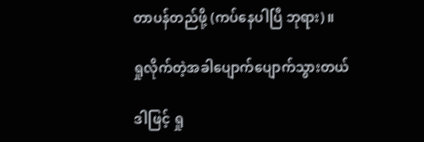တာပန်တည်ဖို့ (ကပ်နေပါပြီ ဘုရား)။

ရှုလိုက်တဲ့အခါပျောက်ပျောက်သွားတယ်

ဒါဖြင့် ရှု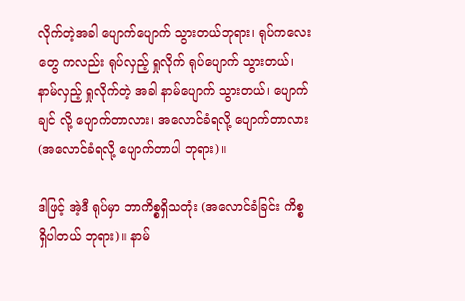လိုက်တဲ့အခါ ပျောက်ပျောက် သွားတယ်ဘုရား၊ ရုပ်ကလေးတွေ ကလည်း ရုပ်လှည့် ရှုလိုက် ရုပ်ပျောက် သွားတယ်၊ နာမ်လှည့် ရှုလိုက်တဲ့ အခါ နာမ်ပျောက် သွားတယ်၊ ပျောက်ချင် လို့ ပျောက်တာလား၊ အလောင်ခံရလို့ ပျောက်တာလား (အလောင်ခံရလို့ ပျောက်တာပါ ဘုရား)။

ဒါဖြင့် အဲ့ဒီ ရုပ်မှာ ဘာကိစ္စရှိသတုံး (အလောင်ခံခြင်း ကိစ္စ ရှိပါတယ် ဘုရား)။ နာမ်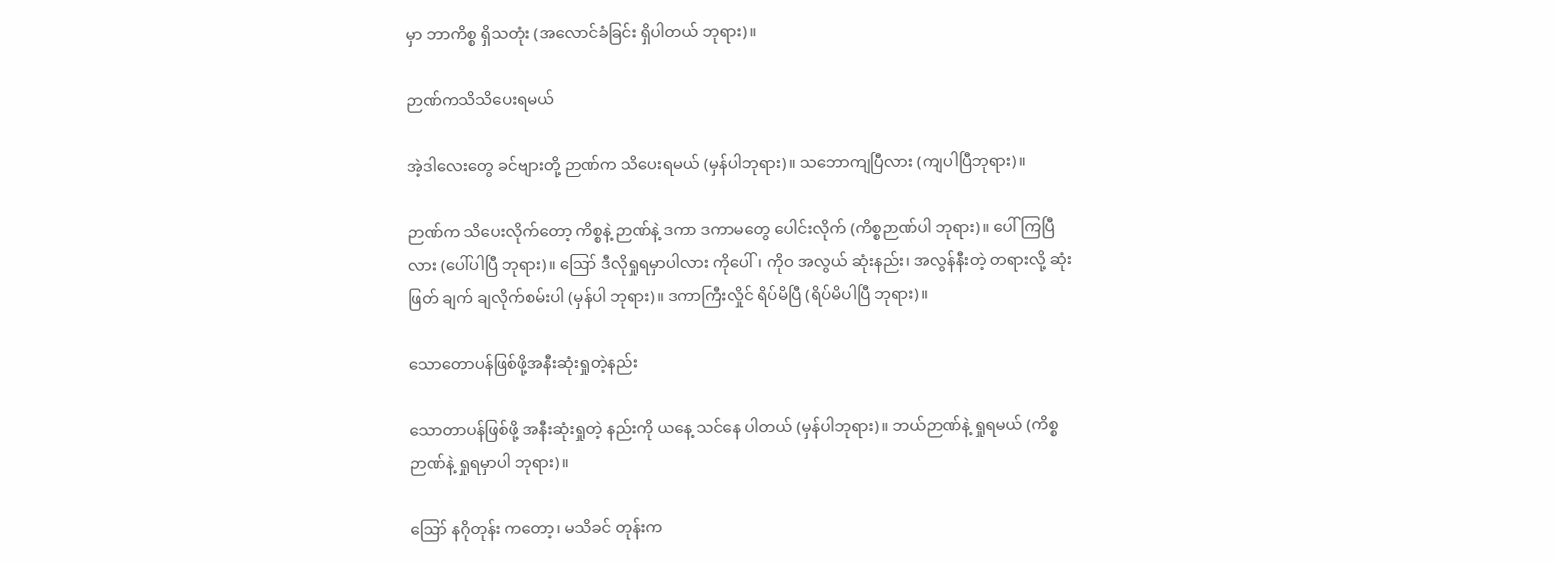မှာ ဘာကိစ္စ ရှိသတုံး (အလောင်ခံခြင်း ရှိပါတယ် ဘုရား)။

ဉာဏ်ကသိသိပေးရမယ်

အဲ့ဒါလေးတွေ ခင်ဗျားတို့ ဉာဏ်က သိပေးရမယ် (မှန်ပါဘုရား)။ သဘောကျပြီလား (ကျပါပြီဘုရား)။

ဉာဏ်က သိပေးလိုက်တော့ ကိစ္စနဲ့ ဉာဏ်နဲ့ ဒကာ ဒကာမတွေ ပေါင်းလိုက် (ကိစ္စဉာဏ်ပါ ဘုရား)။ ပေါ်ကြပြီလား (ပေါ်ပါပြီ ဘုရား)။ ဪ ဒီလိုရှုရမှာပါလား ကိုပေါ်၊ ကိုဝ အလွယ် ဆုံးနည်း၊ အလွန်နီးတဲ့ တရားလို့ ဆုံးဖြတ် ချက် ချလိုက်စမ်းပါ (မှန်ပါ ဘုရား)။ ဒကာကြီးလှိုင် ရိပ်မိပြီ (ရိပ်မိပါပြီ ဘုရား)။

သောတောပန်ဖြစ်ဖို့အနီးဆုံးရှုတဲ့နည်း

သောတာပန်ဖြစ်ဖို့ အနီးဆုံးရှုတဲ့ နည်းကို ယနေ့ သင်နေ ပါတယ် (မှန်ပါဘုရား)။ ဘယ်ဉာဏ်နဲ့ ရှုရမယ် (ကိစ္စ ဉာဏ်နဲ့ ရှုရမှာပါ ဘုရား)။

ဪ နဂိုတုန်း ကတော့၊ မသိခင် တုန်းက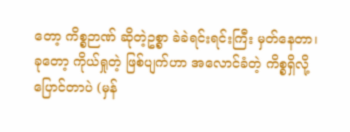တော့ ကိစ္စဉာဏ် ဆိုတဲ့ဥစ္စာ ခဲခဲရင်းရင်းကြီး မှတ်နေတာ၊ ခုတော့ ကိုယ်ရှုတဲ့ ဖြစ်ပျက်ဟာ အလောင်ခံတဲ့ ကိစ္စရှိလို့ ပြောင်တာပဲ (မှန်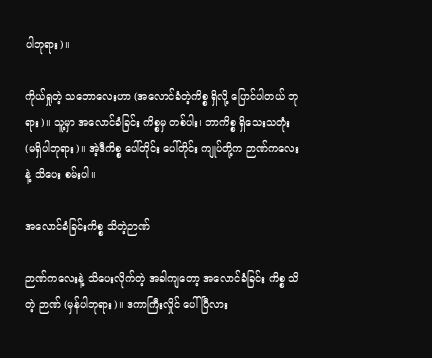ပါဘုရား)။

ကိုယ်ရှုတဲ့ သဘောလေးဟာ (အလောင်ခံတဲ့ကိစ္စ ရှိလို့ ပြောင်ပါတယ် ဘုရား)။ သူ့မှာ အလောင်ခံခြင်း ကိစ္စမှ တစ်ပါး၊ ဘာကိစ္စ ရှိသေးသတုံး (မရှိပါဘုရား)။ အဲ့ဒီကိစ္စ ပေါ်တိုင်း ပေါ်တိုင်း ကျုပ်တို့က ဉာဏ်ကလေးနဲ့ သိပေး စမ်းပါ။

အလောင်ခံခြင်းကိစ္စ သိတဲ့ဉာဏ်

ဉာဏ်ကလေးနဲ့ သိပေးလိုက်တဲ့ အခါကျတော့ အလောင်ခံခြင်း ကိစ္စ သိတဲ့ ဉာဏ် (မှန်ပါဘုရား)။ ဒကာကြီးလှိုင် ပေါ်ပြီလား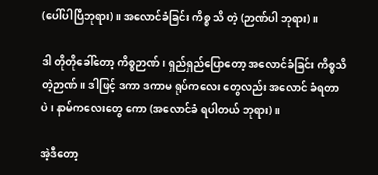(ပေါ်ပါပြီဘုရား)။ အလောင်ခံခြင်း ကိစ္စ သိ တဲ့ (ဉာဏ်ပါ ဘုရား)။

ဒါ တိုတိုခေါ်တော့ ကိစ္စဉာဏ်၊ ရှည်ရှည်ပြောတော့ အလောင်ခံခြင်း ကိစ္စသိတဲ့ဉာဏ်။ ဒါဖြင့် ဒကာ ဒကာမ ရုပ်ကလေး တွေလည်း အလောင် ခံရတာပဲ၊ နာမ်ကလေးတွေ ကော (အလောင်ခံ ရပါတယ် ဘုရား)။

အဲ့ဒီတော့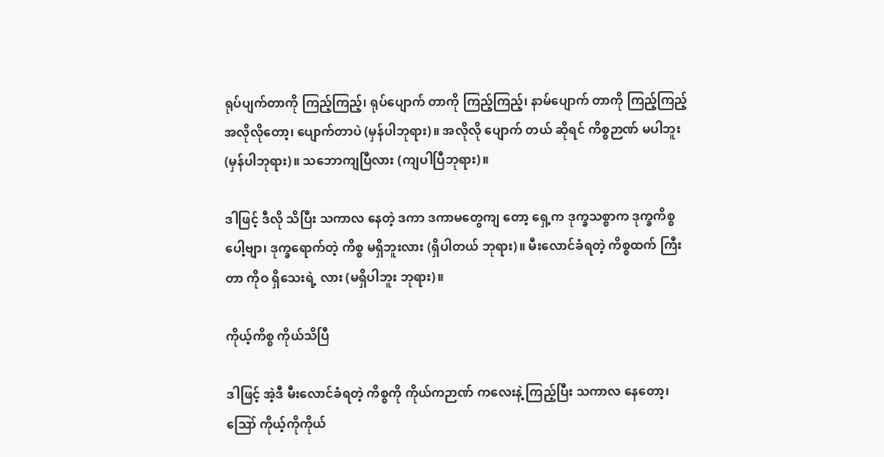ရုပ်ပျက်တာကို ကြည့်ကြည့်၊ ရုပ်ပျောက် တာကို ကြည့်ကြည့်၊ နာမ်ပျောက် တာကို ကြည့်ကြည့် အလိုလိုတော့၊ ပျောက်တာပဲ (မှန်ပါဘုရား)။ အလိုလို ပျောက် တယ် ဆိုရင် ကိစ္စဉာဏ် မပါဘူး (မှန်ပါဘုရား)။ သဘောကျပြီလား (ကျပါပြီဘုရား)။

ဒါဖြင့် ဒီလို သိပြီး သကာလ နေတဲ့ ဒကာ ဒကာမတွေကျ တော့ ရှေ့က ဒုက္ခသစ္စာက ဒုက္ခကိစ္စပေါ့ဗျာ၊ ဒုက္ခရောက်တဲ့ ကိစ္စ မရှိဘူးလား (ရှိပါတယ် ဘုရား)။ မီးလောင်ခံရတဲ့ ကိစ္စထက် ကြီးတာ ကိုဝ ရှိသေးရဲ့ လား (မရှိပါဘူး ဘုရား)။

ကိုယ့်ကိစ္စ ကိုယ်သိပြီ

ဒါဖြင့် အဲ့ဒီ မီးလောင်ခံရတဲ့ ကိစ္စကို ကိုယ်ကဉာဏ် ကလေးနဲ့ ကြည့်ပြီး သကာလ နေတော့၊ ဪ ကိုယ့်ကိုကိုယ်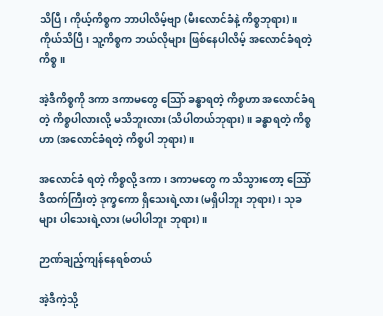သိပြီ၊ ကိုယ့်ကိစ္စက ဘာပါလိမ့်ဗျာ (မီးလောင်ခံနဲ့ ကိစ္စဘုရား)။ ကိုယ်သိပြီ၊ သူ့ကိစ္စက ဘယ်လိုများ ဖြစ်နေပါလိမ့် အလောင်ခံရတဲ့ကိစ္စ။

အဲ့ဒီကိစ္စကို ဒကာ ဒကာမတွေ သြော် ခန္ဓာရတဲ့ ကိစ္စဟာ အလောင်ခံရတဲ့ ကိစ္စပါလားလို့ မသိဘူးလား (သိပါတယ်ဘုရား)။ ခန္ဓာရတဲ့ ကိစ္စဟာ (အလောင်ခံရတဲ့ ကိစ္စပါ ဘုရား)။

အလောင်ခံ ရတဲ့ ကိစ္စလို့ ဒကာ၊ ဒကာမတွေ က သိသွားတော့ သြော် ဒီထက်ကြီးတဲ့ ဒုက္ခကော ရှိသေးရဲ့လား (မရှိပါဘူး ဘုရား)၊ သုခများ ပါသေးရဲ့လား (မပါပါဘူး ဘုရား)။

ဉာဏ်ချည့်ကျန်နေရစ်တယ်

အဲ့ဒီကဲ့သို့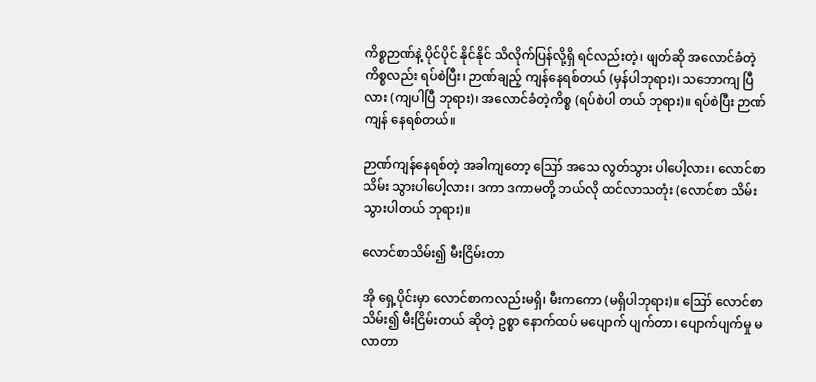ကိစ္စဉာဏ်နဲ့ ပိုင်ပိုင် နိုင်နိုင် သိလိုက်ပြန်လို့ရှိ ရင်လည်းတဲ့၊ ဖျတ်ဆို အလောင်ခံတဲ့ ကိစ္စလည်း ရပ်စဲပြီး၊ ဉာဏ်ချည့် ကျန်နေရစ်တယ် (မှန်ပါဘုရား)၊ သဘောကျ ပြီလား (ကျပါပြီ ဘုရား)၊ အလောင်ခံတဲ့ကိစ္စ (ရပ်စဲပါ တယ် ဘုရား)။ ရပ်စဲပြီး ဉာဏ်ကျန် နေရစ်တယ်။

ဉာဏ်ကျန်နေရစ်တဲ့ အခါကျတော့ ဪ အသေ လွတ်သွား ပါပေါ့လား၊ လောင်စာသိမ်း သွားပါပေါ့လား၊ ဒကာ ဒကာမတို့ ဘယ်လို ထင်လာသတုံး (လောင်စာ သိမ်းသွားပါတယ် ဘုရား)။

လောင်စာသိမ်း၍ မီးငြိမ်းတာ

အို ရှေ့ပိုင်းမှာ လောင်စာကလည်းမရှိ၊ မီးကကော (မရှိပါဘုရား)။ ဪ လောင်စာ သိမ်း၍ မီးငြိမ်းတယ် ဆိုတဲ့ ဥစ္စာ နောက်ထပ် မပျောက် ပျက်တာ၊ ပျောက်ပျက်မှု မလာတာ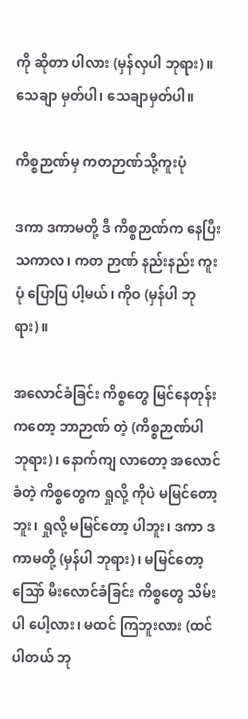ကို ဆိုတာ ပါလား (မှန်လှပါ ဘုရား)။ သေချာ မှတ်ပါ၊ သေချာမှတ်ပါ။

ကိစ္စဉာဏ်မှ ကတဉာဏ်သို့ကူးပုံ

ဒကာ ဒကာမတို့ ဒီ ကိစ္စဉာဏ်က နေပြီး သကာလ၊ ကတ ဉာဏ် နည်းနည်း ကူးပုံ ပြောပြ ပါ့မယ်၊ ကိုဝ (မှန်ပါ ဘုရား)။

အလောင်ခံခြင်း ကိစ္စတွေ မြင်နေတုန်း ကတော့ ဘာဉာဏ် တဲ့ (ကိစ္စဉာဏ်ပါ ဘုရား)၊ နောက်ကျ လာတော့ အလောင် ခံတဲ့ ကိစ္စတွေက ရှုလို့ ကိုပဲ မမြင်တော့ဘူး၊ ရှုလို့ မမြင်တော့ ပါဘူး၊ ဒကာ ဒကာမတို့ (မှန်ပါ ဘုရား)၊ မမြင်တော့ သြော် မီးလောင်ခံခြင်း ကိစ္စတွေ သိမ်းပါ ပေါ့လား၊ မထင် ကြဘူးလား (ထင်ပါတယ် ဘု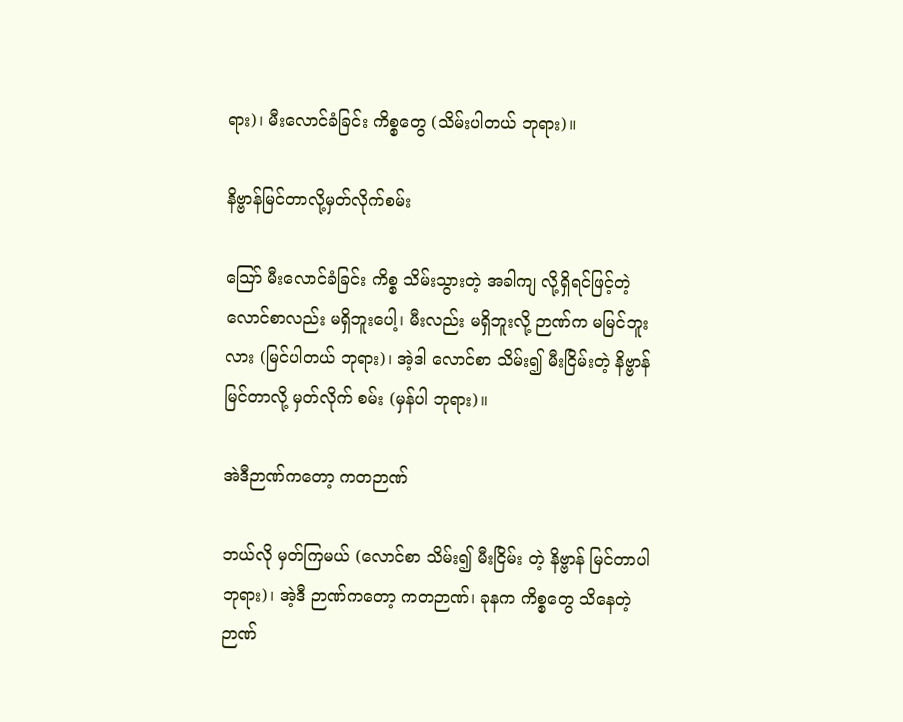ရား)၊ မီးလောင်ခံခြင်း ကိစ္စတွေ (သိမ်းပါတယ် ဘုရား)။

နိဗ္ဗာန်မြင်တာလို့မှတ်လိုက်စမ်း

သြော် မီးလောင်ခံခြင်း ကိစ္စ သိမ်းသွားတဲ့ အခါကျ လို့ရှိရင်ဖြင့်တဲ့ လောင်စာလည်း မရှိဘူးပေါ့၊ မီးလည်း မရှိဘူးလို့ ဉာဏ်က မမြင်ဘူးလား (မြင်ပါတယ် ဘုရား)၊ အဲ့ဒါ လောင်စာ သိမ်း၍ မီးငြိမ်းတဲ့ နိဗ္ဗာန် မြင်တာလို့ မှတ်လိုက် စမ်း (မှန်ပါ ဘုရား)။

အဲဒီဉာဏ်ကတော့ ကတဉာဏ်

ဘယ်လို မှတ်ကြမယ် (လောင်စာ သိမ်း၍ မီးငြိမ်း တဲ့ နိဗ္ဗာန် မြင်တာပါ ဘုရား)၊ အဲ့ဒီ ဉာဏ်ကတော့ ကတဉာဏ်၊ ခုနက ကိစ္စတွေ သိနေတဲ့ ဉာဏ်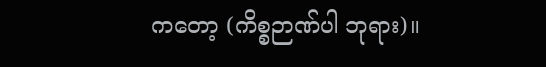ကတော့ (ကိစ္စဉာဏ်ပါ ဘုရား)။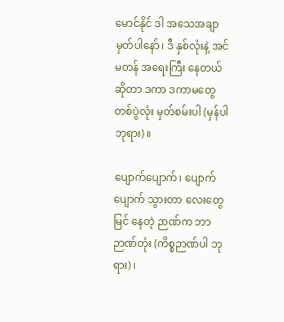မောင်နိုင် ဒါ အသေအချာ မှတ်ပါနော်၊ ဒီ နှစ်လုံးနဲ့ အင်မတန် အရေးကြီး နေတယ် ဆိုတာ ဒကာ ဒကာမတွေ တစ်ပွဲလုံး မှတ်စမ်းပါ (မှန်ပါဘုရား)။

ပျောက်ပျောက်၊ ပျောက်ပျောက် သွားတာ လေးတွေမြင် နေတဲ့ ဉာဏ်က ဘာ ဉာဏ်တုံး (ကိစ္စဉာဏ်ပါ ဘုရား)၊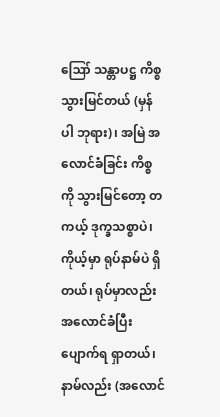ဪ သန္တာပဋ္ဌ ကိစ္စ သွားမြင်တယ် (မှန်ပါ ဘုရား)၊ အမြဲ အလောင်ခံခြင်း ကိစ္စကို သွားမြင်တော့ တကယ့် ဒုက္ခသစ္စာပဲ၊ ကိုယ့်မှာ ရုပ်နာမ်ပဲ ရှိတယ်၊ ရုပ်မှာလည်း အလောင်ခံပြီး ပျောက်ရ ရှာတယ်၊ နာမ်လည်း (အလောင်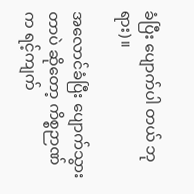ခံပြီး ပျောက်ပါ တယ် ဘုရား)။

အလောင်ခံပြီး ပျောက်သွားတာပဲ ဆိုတော့ ကိစ္စဉာဏ် က ရင့်ကျက်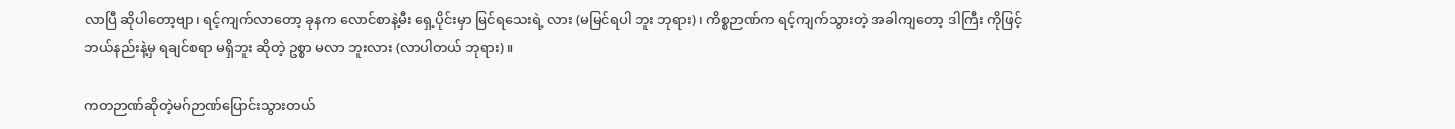လာပြီ ဆိုပါတော့ဗျာ၊ ရင့်ကျက်လာတော့ ခုနက လောင်စာနဲ့မီး ရှေ့ပိုင်းမှာ မြင်ရသေးရဲ့ လား (မမြင်ရပါ ဘူး ဘုရား)၊ ကိစ္စဉာဏ်က ရင့်ကျက်သွားတဲ့ အခါကျတော့ ဒါကြီး ကိုဖြင့် ဘယ်နည်းနဲ့မှ ရချင်စရာ မရှိဘူး ဆိုတဲ့ ဥစ္စာ မလာ ဘူးလား (လာပါတယ် ဘုရား)။

ကတဉာဏ်ဆိုတဲ့မဂ်ဉာဏ်ပြောင်းသွားတယ်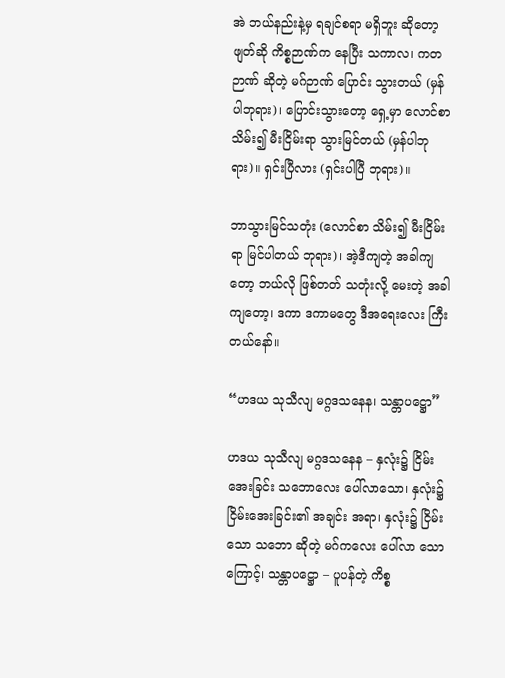အဲ ဘယ်နည်းနဲ့မှ ရချင်စရာ မရှိဘူး ဆိုတော့ ဖျတ်ဆို ကိစ္စဉာဏ်က နေပြီး သကာလ၊ ကတဉာဏ် ဆိုတဲ့ မဂ်ဉာဏ် ပြောင်း သွားတယ် (မှန်ပါဘုရား)၊ ပြောင်းသွားတော့ ရှေ့မှာ လောင်စာ သိမ်း၍ မီးငြိမ်းရာ သွားမြင်တယ် (မှန်ပါဘုရား)။ ရှင်းပြီလား (ရှင်းပါပြီ ဘုရား)။

ဘာသွားမြင်သတုံး (လောင်စာ သိမ်း၍ မီးငြိမ်းရာ မြင်ပါတယ် ဘုရား)၊ အဲ့ဒီကျတဲ့ အခါကျတော့ ဘယ်လို ဖြစ်တတ် သတုံးလို့ မေးတဲ့ အခါကျတော့၊ ဒကာ ဒကာမတွေ ဒီအရေးလေး ကြီးတယ်နော်။

“ဟဒယ သုသီလျ မဂ္ဂဒသနေန၊ သန္တာပဋ္ဌော”

ဟဒယ သုသီလျ မဂ္ဂဒသနေန – နှလုံး၌ ငြိမ်းအေးခြင်း သဘောလေး ပေါ်လာသော၊ နှလုံး၌ ငြိမ်းအေးခြင်း၏ အချင်း အရာ၊ နှလုံး၌ ငြိမ်းသော သဘော ဆိုတဲ့ မဂ်ကလေး ပေါ်လာ သောကြောင့်၊ သန္တာပဋ္ဌော – ပူပန်တဲ့ ကိစ္စ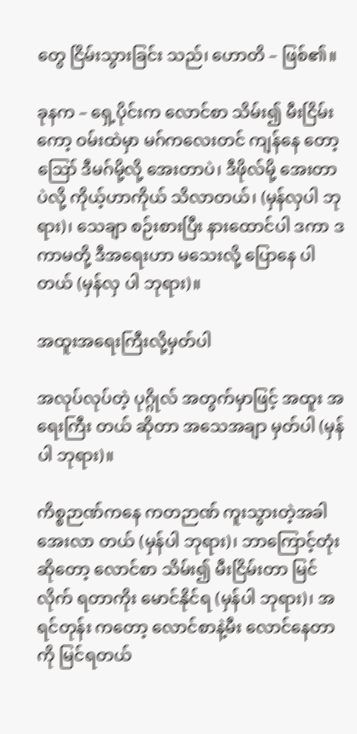တွေ ငြိမ်းသွားခြင်း သည်၊ ဟောတိ – ဖြစ်၏။

ခုနက – ရှေ့ပိုင်းက လောင်စာ သိမ်း၍ မီးငြိမ်းကော့ ဝမ်းထဲမှာ မဂ်ကလေးတင် ကျန်နေ တော့ ဪ ဒီမဂ်မို့လို့ အေးတာပဲ၊ ဒီဖိုလ်မို့ အေးတာပဲလို့ ကိုယ့်ဟာကိုယ် သိလာတယ်၊ (မှန်လှပါ ဘုရား)၊ သေချာ စဉ်းစားပြီး နားထောင်ပါ ဒကာ ဒကာမတို့ ဒီအရေးဟာ မသေးလို့ ပြောနေ ပါတယ် (မှန်လှ ပါ ဘုရား)။

အထူးအရေးကြီးလို့မှတ်ပါ

အလုပ်လုပ်တဲ့ ပုဂ္ဂိုလ် အတွက်မှာဖြင့် အထူး အရေးကြီး တယ် ဆိုတာ အသေအချာ မှတ်ပါ (မှန်ပါ ဘုရား)။

ကိစ္စဉာဏ်ကနေ ကတဉာဏ် ကူးသွားတဲ့အခါ အေးလာ တယ် (မှန်ပါ ဘုရား)၊ ဘာကြောင့်တုံး ဆိုတော့ လောင်စာ သိမ်း၍ မီးငြိမ်းတာ မြင်လိုက် ရတာကိုး မောင်နိုင်ရ (မှန်ပါ ဘုရား)၊ အရင်တုန်း ကတော့ လောင်စာနဲ့မီး လောင်နေတာကို မြင်ရတယ်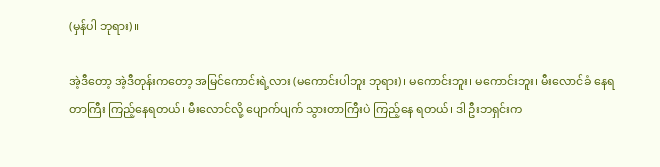(မှန်ပါ ဘုရား)။

အဲ့ဒီတော့ အဲ့ဒီတုန်းကတော့ အမြင်ကောင်းရဲ့လား (မကောင်းပါဘူး ဘုရား)၊ မကောင်းဘူး၊ မကောင်းဘူး၊ မီးလောင်ခံ နေရတာကြီး ကြည့်နေရတယ်၊ မီးလောင်လို့ ပျောက်ပျက် သွားတာကြီးပဲ ကြည့်နေ ရတယ်၊ ဒါ ဦးဘရှင်းက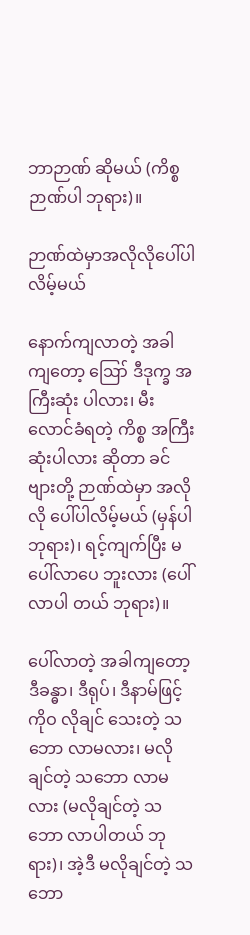ဘာဉာဏ် ဆိုမယ် (ကိစ္စဉာဏ်ပါ ဘုရား)။

ဉာဏ်ထဲမှာအလိုလိုပေါ်ပါလိမ့်မယ်

နောက်ကျလာတဲ့ အခါကျတော့ ဪ ဒီဒုက္ခ အကြီးဆုံး ပါလား၊ မီးလောင်ခံရတဲ့ ကိစ္စ အကြီးဆုံးပါလား ဆိုတာ ခင်ဗျားတို့ ဉာဏ်ထဲမှာ အလိုလို ပေါ်ပါလိမ့်မယ် (မှန်ပါ ဘုရား)၊ ရင့်ကျက်ပြီး မပေါ်လာပေ ဘူးလား (ပေါ်လာပါ တယ် ဘုရား)။

ပေါ်လာတဲ့ အခါကျတော့ ဒီခန္ဓာ၊ ဒီရုပ်၊ ဒီနာမ်ဖြင့် ကိုဝ လိုချင် သေးတဲ့ သဘော လာမလား၊ မလိုချင်တဲ့ သဘော လာမလား (မလိုချင်တဲ့ သဘော လာပါတယ် ဘုရား)၊ အဲ့ဒီ မလိုချင်တဲ့ သဘော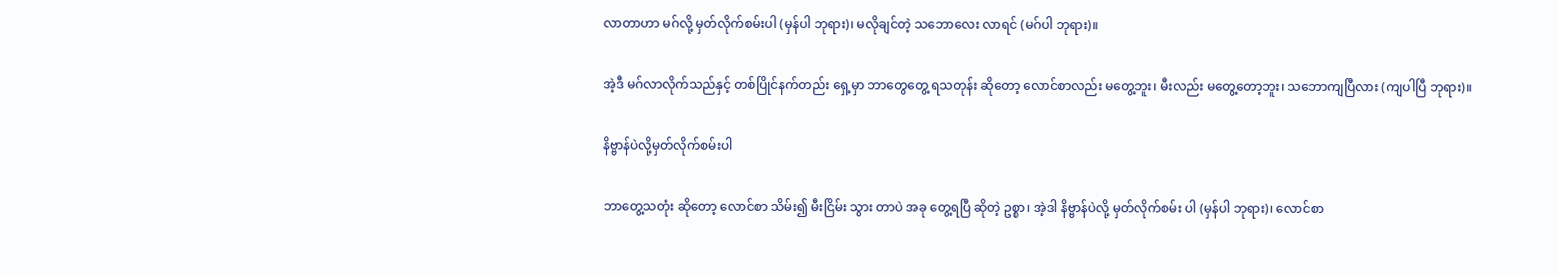လာတာဟာ မဂ်လို့ မှတ်လိုက်စမ်းပါ (မှန်ပါ ဘုရား)၊ မလိုချင်တဲ့ သဘောလေး လာရင် (မဂ်ပါ ဘုရား)။

အဲ့ဒီ မဂ်လာလိုက်သည်နှင့် တစ်ပြိုင်နက်တည်း ရှေ့မှာ ဘာတွေတွေ့ ရသတုန်း ဆိုတော့ လောင်စာလည်း မတွေ့ဘူး၊ မီးလည်း မတွေ့တော့ဘူး၊ သဘောကျပြီလား (ကျပါပြီ ဘုရား)။

နိဗ္ဗာန်ပဲလို့မှတ်လိုက်စမ်းပါ

ဘာတွေ့သတုံး ဆိုတော့ လောင်စာ သိမ်း၍ မီးငြိမ်း သွား တာပဲ အခု တွေ့ရပြီ ဆိုတဲ့ ဥစ္စာ၊ အဲ့ဒါ နိဗ္ဗာန်ပဲလို့ မှတ်လိုက်စမ်း ပါ (မှန်ပါ ဘုရား)၊ လောင်စာ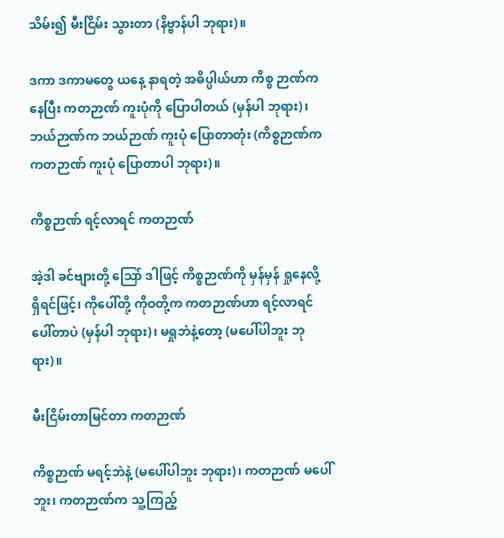သိမ်း၍ မီးငြိမ်း သွားတာ (နိဗ္ဗာန်ပါ ဘုရား)။

ဒကာ ဒကာမတွေ ယနေ့ နာရတဲ့ အဓိပ္ပါယ်ဟာ ကိစ္စ ဉာဏ်က နေပြီး ကတဉာဏ် ကူးပုံကို ပြောပါတယ် (မှန်ပါ ဘုရား)၊ ဘယ်ဉာဏ်က ဘယ်ဉာဏ် ကူးပုံ ပြောတာတုံး (ကိစ္စဉာဏ်က ကတဉာဏ် ကူးပုံ ပြောတာပါ ဘုရား)။

ကိစ္စဉာဏ် ရင့်လာရင် ကတဉာဏ်

အဲ့ဒါ ခင်ဗျားတို့ သြော် ဒါဖြင့် ကိစ္စဉာဏ်ကို မှန်မှန် ရှုနေလို့ ရှိရင်ဖြင့်၊ ကိုပေါ်တို့ ကိုဝတို့က ကတဉာဏ်ဟာ ရင့်လာရင် ပေါ်တာပဲ (မှန်ပါ ဘုရား)၊ မရှုဘဲနဲ့တော့ (မပေါ်ပါဘူး ဘုရား)။

မီးငြိမ်းတာမြင်တာ ကတဉာဏ်

ကိစ္စဉာဏ် မရင့်ဘဲနဲ့ (မပေါ်ပါဘူး ဘုရား)၊ ကတဉာဏ် မပေါ်ဘူး၊ ကတဉာဏ်က သူ့ကြည့်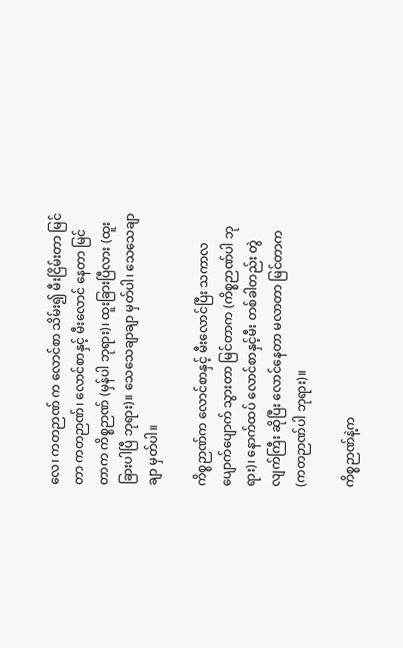လေ၊ ကတဉာဏ် က လောင်စာ သိမ်း၍ မီးငြိမ်းတာ မြင်တာ ကတဉာဏ်၊ လောင်စာနှင့် မီးလောင် နေတာ မြင်တာက ကိစ္စဉာဏ် (မှန်ပါ ဘုရား)၊ ထူးခြားပြီလား (ထူးခြားပါပြီ ဘုရား)။ သေသေချာချာ မှတ်ပါ၊ သေသေချာချာ မှတ်ပါ။

ကိစ္စဉာဏ်က လောင်စာနှင့် မီးလောင်ပြီး သကာလ ပျောက်ပျောက် သွားတာ မြင်တာက (ကိစ္စဉာဏ်ပါ ဘုရား)၊ နောက်ထပ် လောင်စာနှင့်မီး တစ်ခါတည်း တွဲလျက်ကြီး ဆိုပြီး လောင်နေတာ မလာတာ မြင်တာက (ကတဉာဏ်ပါ ဘုရား)။

ကိစ္စဉာဏ်နဲ့က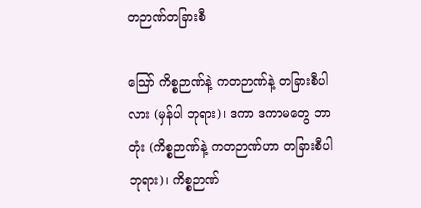တဉာဏ်တခြားစီ

သြော် ကိစ္စဉာဏ်နဲ့ ကတဉာဏ်နဲ့ တခြားစီပါလား (မှန်ပါ ဘုရား)၊ ဒကာ ဒကာမတွေ ဘာတုံး (ကိစ္စဉာဏ်နဲ့ ကတဉာဏ်ဟာ တခြားစီပါ ဘုရား)၊ ကိစ္စဉာဏ်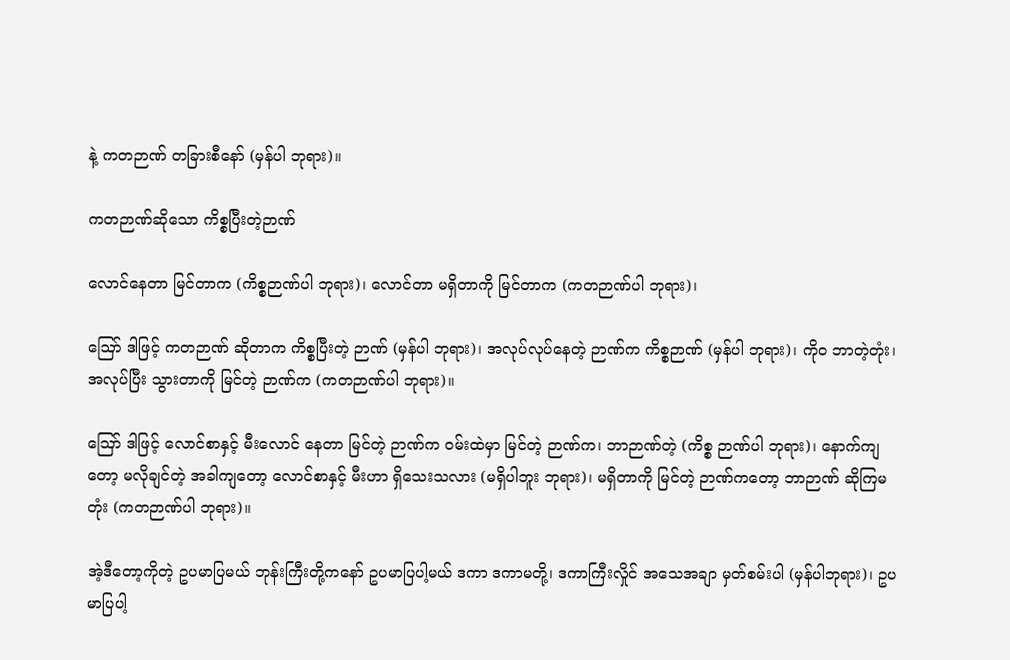နဲ့ ကတဉာဏ် တခြားစီနော် (မှန်ပါ ဘုရား)။

ကတဉာဏ်ဆိုသော ကိစ္စပြီးတဲ့ဉာဏ်

လောင်နေတာ မြင်တာက (ကိစ္စဉာဏ်ပါ ဘုရား)၊ လောင်တာ မရှိတာကို မြင်တာက (ကတဉာဏ်ပါ ဘုရား)၊

ဪ ဒါဖြင့် ကတဉာဏ် ဆိုတာက ကိစ္စပြီးတဲ့ ဉာဏ် (မှန်ပါ ဘုရား)၊ အလုပ်လုပ်နေတဲ့ ဉာဏ်က ကိစ္စဉာဏ် (မှန်ပါ ဘုရား)၊ ကိုဝ ဘာတဲ့တုံး၊ အလုပ်ပြီး သွားတာကို မြင်တဲ့ ဉာဏ်က (ကတဉာဏ်ပါ ဘုရား)။

ဪ ဒါဖြင့် လောင်စာနှင့် မီးလောင် နေတာ မြင်တဲ့ ဉာဏ်က ဝမ်းထဲမှာ မြင်တဲ့ ဉာဏ်က၊ ဘာဉာဏ်တဲ့ (ကိစ္စ ဉာဏ်ပါ ဘုရား)၊ နောက်ကျတော့ မလိုချင်တဲ့ အခါကျတော့ လောင်စာနှင့် မီးဟာ ရှိသေးသလား (မရှိပါဘူး ဘုရား)၊ မရှိတာကို မြင်တဲ့ ဉာဏ်ကတော့ ဘာဉာဏ် ဆိုကြမတုံး (ကတဉာဏ်ပါ ဘုရား)။

အဲ့ဒီတော့ကိုတဲ့ ဥပမာပြမယ် ဘုန်းကြီးတို့ကနော် ဥပမာပြပါ့မယ် ဒကာ ဒကာမတို့၊ ဒကာကြီးလှိုင် အသေအချာ မှတ်စမ်းပါ (မှန်ပါဘုရား)၊ ဥပမာပြပါ့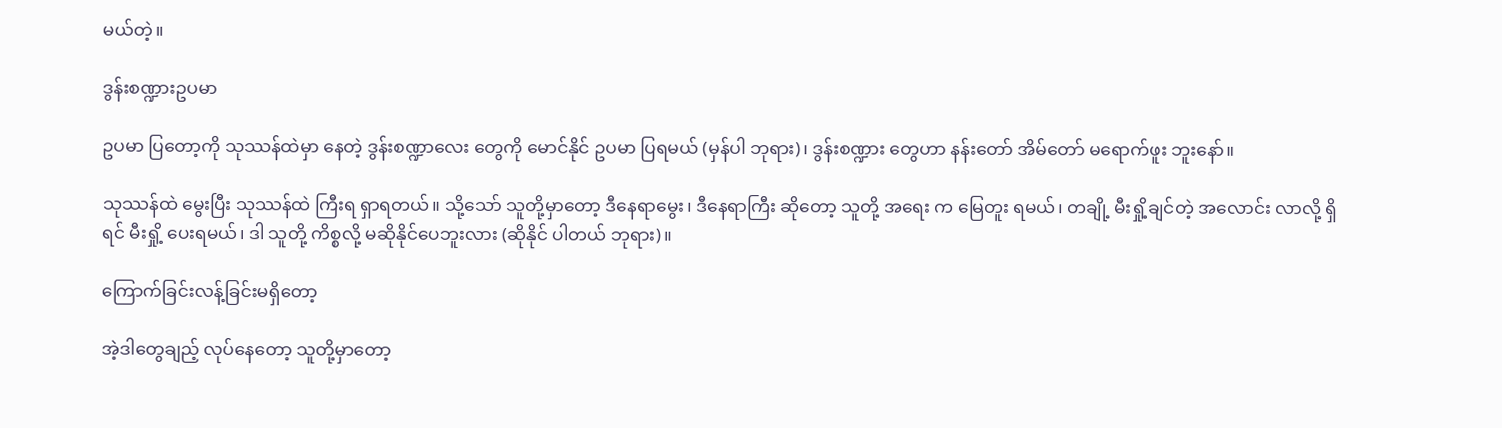မယ်တဲ့။

ဒွန်းစဏ္ဍားဥပမာ

ဥပမာ ပြတော့ကို သုဿန်ထဲမှာ နေတဲ့ ဒွန်းစဏ္ဍာလေး တွေကို မောင်နိုင် ဥပမာ ပြရမယ် (မှန်ပါ ဘုရား)၊ ဒွန်းစဏ္ဍား တွေဟာ နန်းတော် အိမ်တော် မရောက်ဖူး ဘူးနော်။

သုဿန်ထဲ မွေးပြီး သုဿန်ထဲ ကြီးရ ရှာရတယ်။ သို့သော် သူတို့မှာတော့ ဒီနေရာမွေး၊ ဒီနေရာကြီး ဆိုတော့ သူတို့ အရေး က မြေတူး ရမယ်၊ တချို့ မီးရှို့ချင်တဲ့ အလောင်း လာလို့ ရှိရင် မီးရှို့ ပေးရမယ်၊ ဒါ သူတို့ ကိစ္စလို့ မဆိုနိုင်ပေဘူးလား (ဆိုနိုင် ပါတယ် ဘုရား)။

ကြောက်ခြင်းလန့်ခြင်းမရှိတော့

အဲ့ဒါတွေချည့် လုပ်နေတော့ သူတို့မှာတော့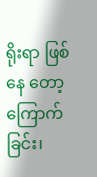ရိုးရာ ဖြစ်နေ တော့ ကြောက်ခြင်း၊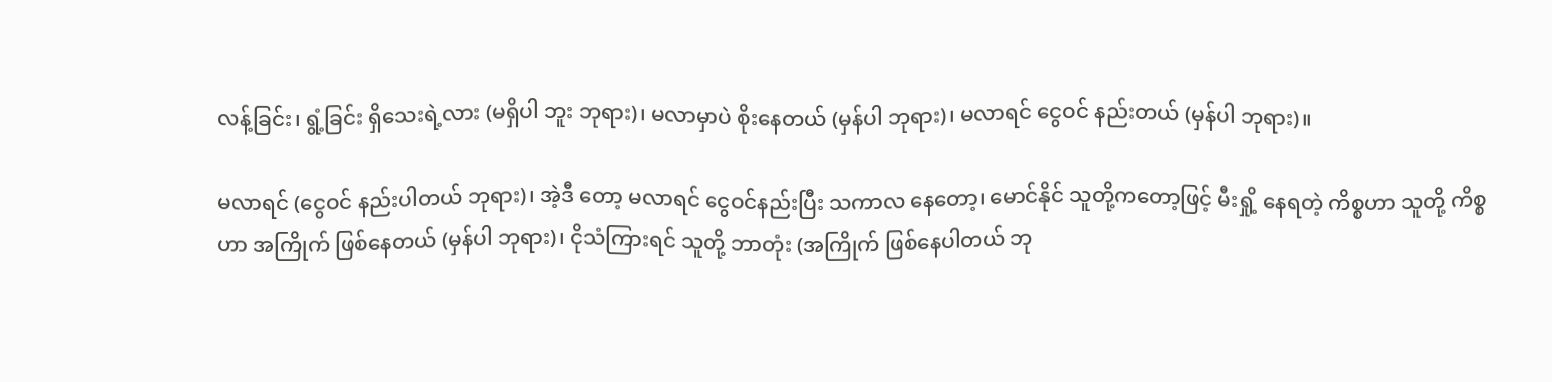လန့်ခြင်း၊ ရွံ့ခြင်း ရှိသေးရဲ့လား (မရှိပါ ဘူး ဘုရား)၊ မလာမှာပဲ စိုးနေတယ် (မှန်ပါ ဘုရား)၊ မလာရင် ငွေဝင် နည်းတယ် (မှန်ပါ ဘုရား)။

မလာရင် (ငွေဝင် နည်းပါတယ် ဘုရား)၊ အဲ့ဒီ တော့ မလာရင် ငွေဝင်နည်းပြီး သကာလ နေတော့၊ မောင်နိုင် သူတို့ကတော့ဖြင့် မီးရှို့ နေရတဲ့ ကိစ္စဟာ သူတို့ ကိစ္စဟာ အကြိုက် ဖြစ်နေတယ် (မှန်ပါ ဘုရား)၊ ငိုသံကြားရင် သူတို့ ဘာတုံး (အကြိုက် ဖြစ်နေပါတယ် ဘု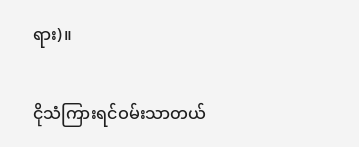ရား)။

ငိုသံကြားရင်ဝမ်းသာတယ်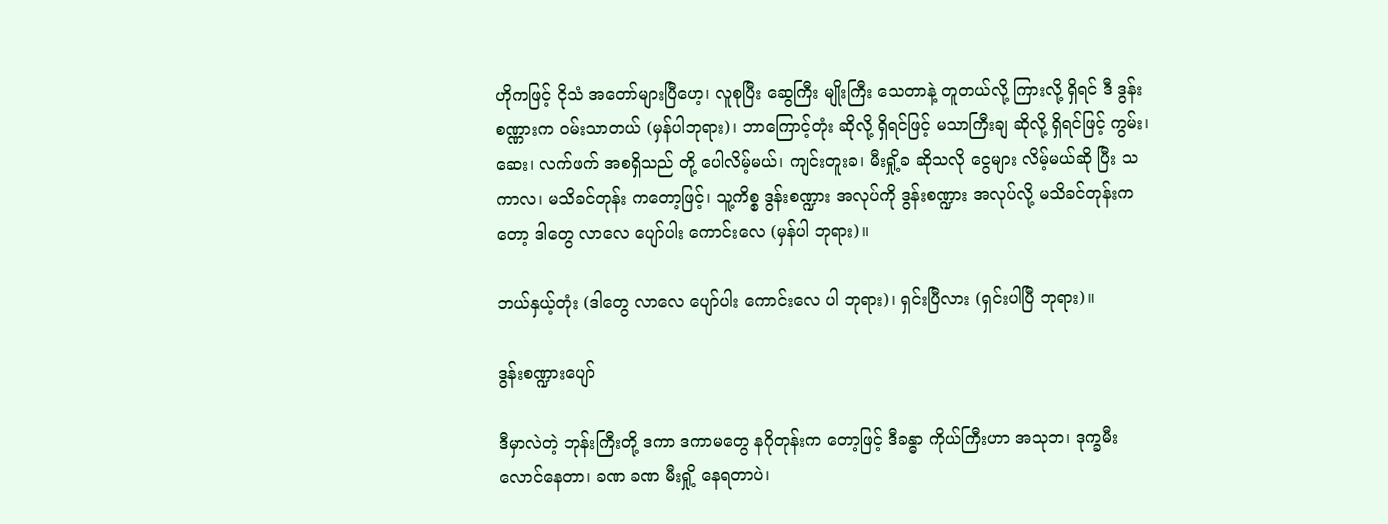ဟိုကဖြင့် ငိုသံ အတော်များပြီဟေ့၊ လူစုပြီး ဆွေကြီး မျိုးကြီး သေတာနဲ့ တူတယ်လို့ ကြားလို့ ရှိရင် ဒီ ဒွန်းစဏ္ဏားက ဝမ်းသာတယ် (မှန်ပါဘုရား)၊ ဘာကြောင့်တုံး ဆိုလို့ ရှိရင်ဖြင့် မသာကြီးချ ဆိုလို့ ရှိရင်ဖြင့် ကွမ်း၊ ဆေး၊ လက်ဖက် အစရှိသည် တို့ ပေါလိမ့်မယ်၊ ကျင်းတူးခ၊ မီးရှို့ခ ဆိုသလို ငွေများ လိမ့်မယ်ဆို ပြီး သကာလ၊ မသိခင်တုန်း ကတော့ဖြင့်၊ သူ့ကိစ္စ ဒွန်းစဏ္ဍား အလုပ်ကို ဒွန်းစဏ္ဍား အလုပ်လို့ မသိခင်တုန်းကတော့ ဒါတွေ လာလေ ပျော်ပါး ကောင်းလေ (မှန်ပါ ဘုရား)။

ဘယ်နှယ့်တုံး (ဒါတွေ လာလေ ပျော်ပါး ကောင်းလေ ပါ ဘုရား)၊ ရှင်းပြီလား (ရှင်းပါပြီ ဘုရား)။

ဒွန်းစဏ္ဍားပျော်

ဒီမှာလဲတဲ့ ဘုန်းကြီးတို့ ဒကာ ဒကာမတွေ နဂိုတုန်းက တော့ဖြင့် ဒီခန္ဓာ ကိုယ်ကြီးဟာ အသုဘ၊ ဒုက္ခမီး လောင်နေတာ၊ ခဏ ခဏ မီးရှို့ နေရတာပဲ၊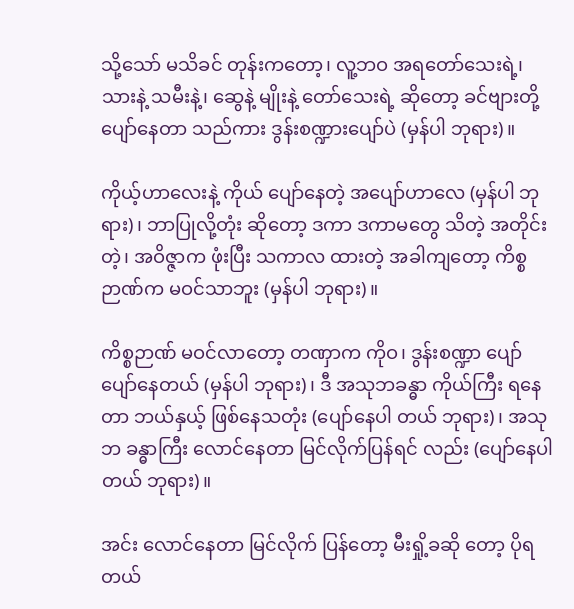သို့သော် မသိခင် တုန်းကတော့၊ လူ့ဘဝ အရတော်သေးရဲ့၊ သားနဲ့ သမီးနဲ့၊ ဆွေနဲ့ မျိုးနဲ့ တော်သေးရဲ့ ဆိုတော့ ခင်ဗျားတို့ ပျော်နေတာ သည်ကား ဒွန်းစဏ္ဍားပျော်ပဲ (မှန်ပါ ဘုရား)။

ကိုယ့်ဟာလေးနဲ့ ကိုယ် ပျော်နေတဲ့ အပျော်ဟာလေ (မှန်ပါ ဘုရား)၊ ဘာပြုလို့တုံး ဆိုတော့ ဒကာ ဒကာမတွေ သိတဲ့ အတိုင်းတဲ့၊ အဝိဇ္ဇာက ဖုံးပြီး သကာလ ထားတဲ့ အခါကျတော့ ကိစ္စ ဉာဏ်က မဝင်သာဘူး (မှန်ပါ ဘုရား)။

ကိစ္စဉာဏ် မဝင်လာတော့ တဏှာက ကိုဝ၊ ဒွန်းစဏ္ဍာ ပျော် ပျော်နေတယ် (မှန်ပါ ဘုရား)၊ ဒီ အသုဘခန္ဓာ ကိုယ်ကြီး ရနေတာ ဘယ်နှယ့် ဖြစ်နေသတုံး (ပျော်နေပါ တယ် ဘုရား)၊ အသုဘ ခန္ဓာကြီး လောင်နေတာ မြင်လိုက်ပြန်ရင် လည်း (ပျော်နေပါတယ် ဘုရား)။

အင်း လောင်နေတာ မြင်လိုက် ပြန်တော့ မီးရှို့ခဆို တော့ ပိုရတယ်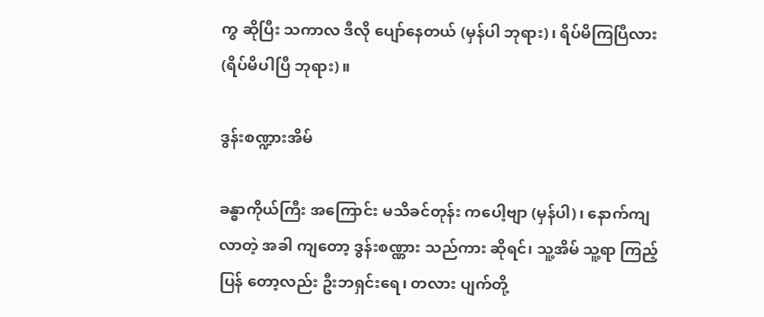ကွ ဆိုပြီး သကာလ ဒီလို ပျော်နေတယ် (မှန်ပါ ဘုရား)၊ ရိပ်မိကြပြီလား (ရိပ်မိပါပြီ ဘုရား)။

ဒွန်းစဏ္ဍားအိမ်

ခန္ဓာကိုယ်ကြီး အကြောင်း မသိခင်တုန်း ကပေါ့ဗျာ (မှန်ပါ)၊ နောက်ကျ လာတဲ့ အခါ ကျတော့ ဒွန်းစဏ္ဏား သည်ကား ဆိုရင်၊ သူ့အိမ် သူ့ရာ ကြည့်ပြန် တော့လည်း ဦးဘရှင်းရေ၊ တလား ပျက်တို့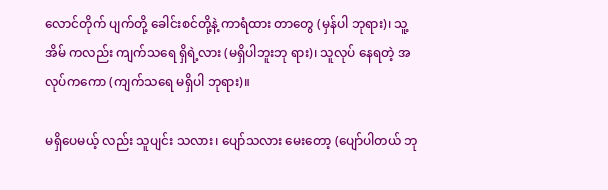လောင်တိုက် ပျက်တို့ ခေါင်းစင်တို့နဲ့ ကာရံထား တာတွေ (မှန်ပါ ဘုရား)၊ သူ့အိမ် ကလည်း ကျက်သရေ ရှိရဲ့လား (မရှိပါဘူးဘု ရား)၊ သူလုပ် နေရတဲ့ အလုပ်ကကော (ကျက်သရေ မရှိပါ ဘုရား)။

မရှိပေမယ့် လည်း သူပျင်း သလား၊ ပျော်သလား မေးတော့ (ပျော်ပါတယ် ဘု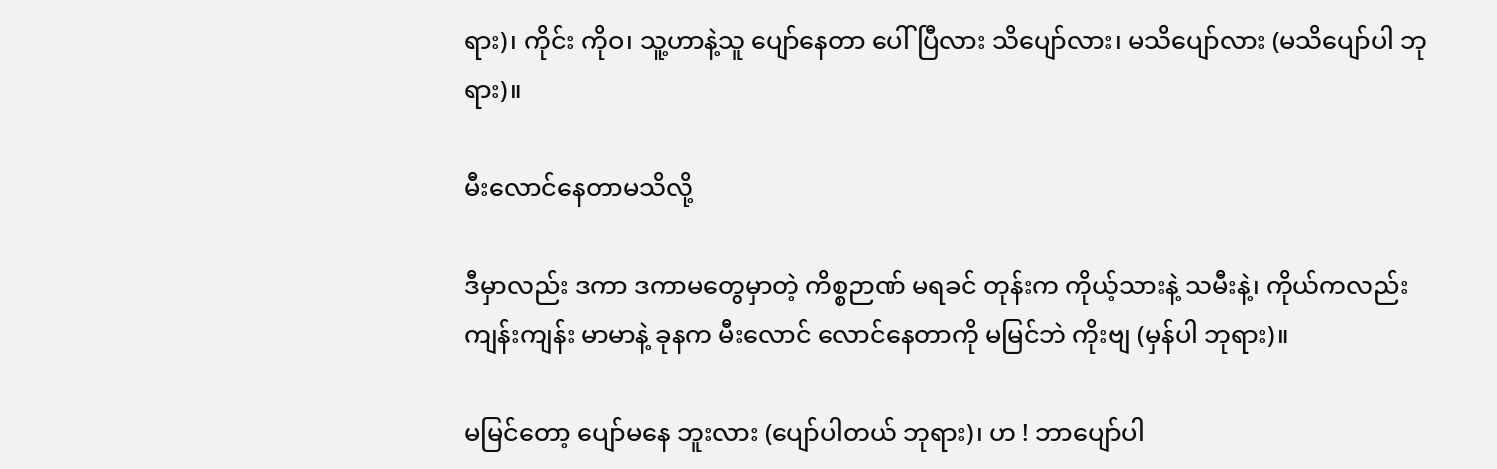ရား)၊ ကိုင်း ကိုဝ၊ သူ့ဟာနဲ့သူ ပျော်နေတာ ပေါ်ပြီလား သိပျော်လား၊ မသိပျော်လား (မသိပျော်ပါ ဘုရား)။

မီးလောင်နေတာမသိလို့

ဒီမှာလည်း ဒကာ ဒကာမတွေမှာတဲ့ ကိစ္စဉာဏ် မရခင် တုန်းက ကိုယ့်သားနဲ့ သမီးနဲ့၊ ကိုယ်ကလည်း ကျန်းကျန်း မာမာနဲ့ ခုနက မီးလောင် လောင်နေတာကို မမြင်ဘဲ ကိုးဗျ (မှန်ပါ ဘုရား)။

မမြင်တော့ ပျော်မနေ ဘူးလား (ပျော်ပါတယ် ဘုရား)၊ ဟ ! ဘာပျော်ပါ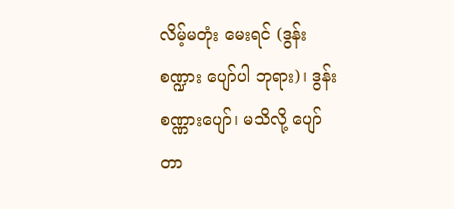လိမ့်မတုံး မေးရင် (ဒွန်းစဏ္ဍား ပျော်ပါ ဘုရား)၊ ဒွန်းစဏ္ဏားပျော်၊ မသိလို့ ပျော်တာ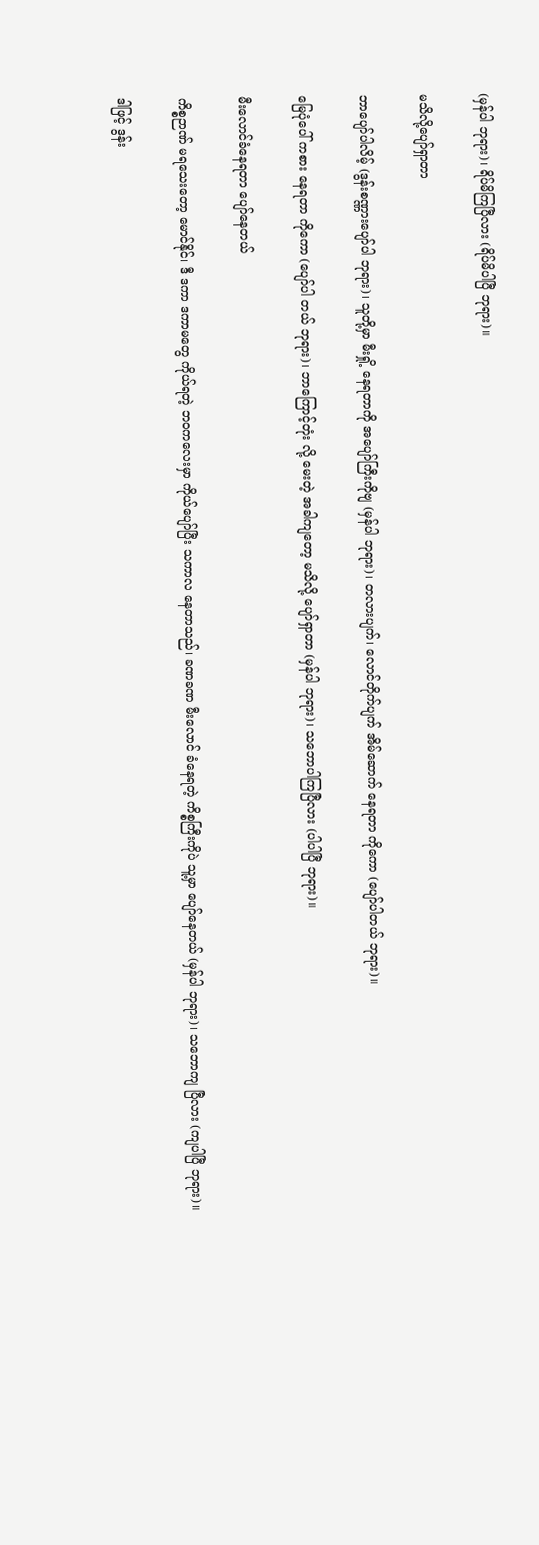(မှန်ပါ ဘုရား)၊ ရိပ်မိကြပြီလား (ရိပ်မိပါပြီ ဘုရား)။

မသိလို့ပျော်ရှာတာ

ဘာပျော်ပါလိမ့် (ဒွန်းစဏ္ဏားပျော်ပါ ဘုရား)၊ သူတို့မှာ မီးရှို့ နေရတာကို အပျော်ကြီးကိုဗျ (မှန်ပါ ဘုရား)၊ တလားပျက်၊ လောင်တိုက်ပျက် အိမ်ဆောက် နေရတာ ကိုကော (ပျော်ပါတယ် ဘုရား)။

မြေပုံပေါ် ကစား နေရတာ ကိုကော (ပျော်ပါ တယ် ဘုရား)၊ ဘာကြောင့်တုံး လို့ မေးတဲ့ အခါကျတော့ မသိလို့ ပျော်ရှာတာ (မှန်ပါ ဘုရား)၊ သဘောပါကြပြီလား (ပါပါပြီ ဘုရား)။

မီးလောင်ခံနေရတာ ပျော်နေတယ်

ကိစ္စဉာဏ် မရသေးတော့ မောင်နိုင်၊ ဒီ ဒကာ ဒကာမတွေ ကိုယ်ရတဲ့ ဘဝကလေးမှာ ကိုယ်ပျော်ပြီး သကာလ နေတာသည်၊ ခဏခဏ မီးလောင် ခံနေရတဲ့ ကိစ္စကြီးကိုပဲ သူ့မှာ ပျော်နေတယ် (မှန်ပါ ဘုရား)၊ သဘောကျ ပြီလား (ကျပါပြီ ဘုရား)။

ဒါဖြင့် ဒွန်း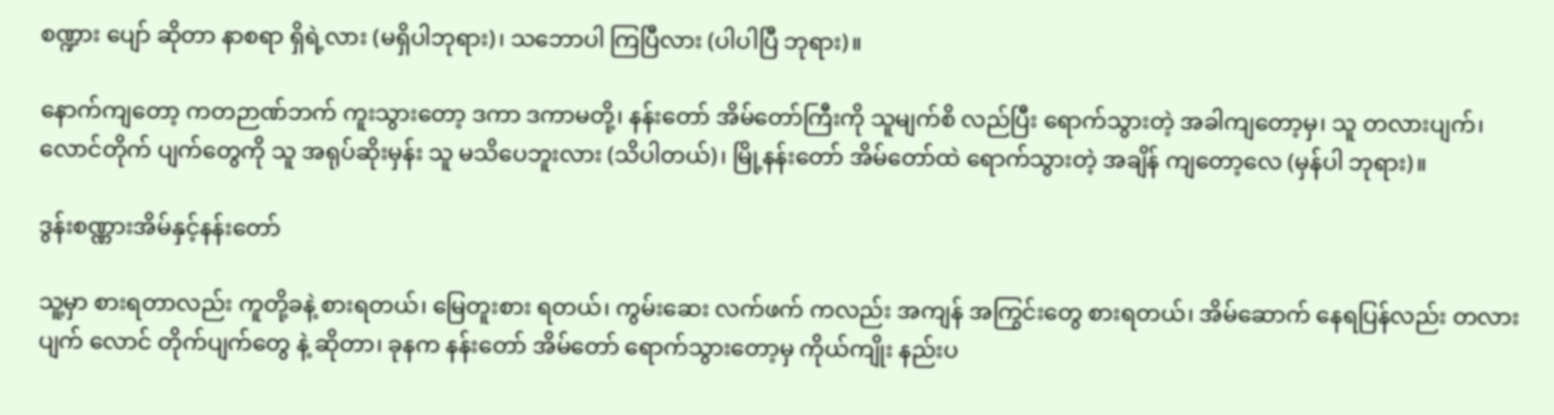စဏ္ဍား ပျော် ဆိုတာ နာစရာ ရှိရဲ့လား (မရှိပါဘုရား)၊ သဘောပါ ကြပြီလား (ပါပါပြီ ဘုရား)။

နောက်ကျတော့ ကတဉာဏ်ဘက် ကူးသွားတော့ ဒကာ ဒကာမတို့၊ နန်းတော် အိမ်တော်ကြီးကို သူမျက်စိ လည်ပြီး ရောက်သွားတဲ့ အခါကျတော့မှ၊ သူ တလားပျက်၊ လောင်တိုက် ပျက်တွေကို သူ အရုပ်ဆိုးမှန်း သူ မသိပေဘူးလား (သိပါတယ်)၊ မြို့နန်းတော် အိမ်တော်ထဲ ရောက်သွားတဲ့ အချိန် ကျတော့လေ (မှန်ပါ ဘုရား)။

ဒွန်းစဏ္ဏားအိမ်နှင့်နန်းတော်

သူ့မှာ စားရတာလည်း ကူတို့ခနဲ့ စားရတယ်၊ မြေတူးစား ရတယ်၊ ကွမ်းဆေး လက်ဖက် ကလည်း အကျန် အကြွင်းတွေ စားရတယ်၊ အိမ်ဆောက် နေရပြန်လည်း တလားပျက် လောင် တိုက်ပျက်တွေ နဲ့ ဆိုတာ၊ ခုနက နန်းတော် အိမ်တော် ရောက်သွားတော့မှ ကိုယ်ကျိုး နည်းပ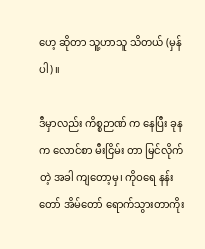ဟေ့ ဆိုတာ သူ့ဟာသူ သိတယ် (မှန်ပါ)။

ဒီမှာလည်း ကိစ္စဉာဏ် က နေပြီး ခုနက လောင်စာ မီးငြိမ်း တာ မြင်လိုက်တဲ့ အခါ ကျတော့မှ၊ ကိုဝရေ နန်းတော် အိမ်တော် ရောက်သွားတာကိုး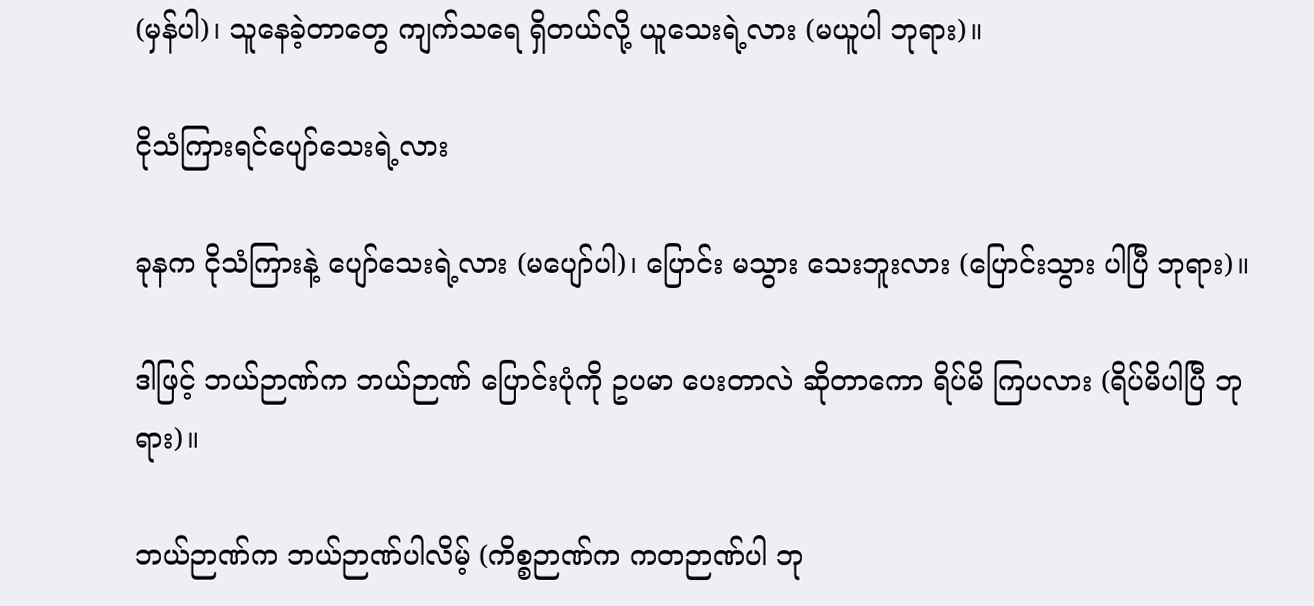(မှန်ပါ)၊ သူနေခဲ့တာတွေ ကျက်သရေ ရှိတယ်လို့ ယူသေးရဲ့လား (မယူပါ ဘုရား)။

ငိုသံကြားရင်ပျော်သေးရဲ့လား

ခုနက ငိုသံကြားနဲ့ ပျော်သေးရဲ့လား (မပျော်ပါ)၊ ပြောင်း မသွား သေးဘူးလား (ပြောင်းသွား ပါပြီ ဘုရား)။

ဒါဖြင့် ဘယ်ဉာဏ်က ဘယ်ဉာဏ် ပြောင်းပုံကို ဥပမာ ပေးတာလဲ ဆိုတာကော ရိပ်မိ ကြပလား (ရိပ်မိပါပြီ ဘုရား)။

ဘယ်ဉာဏ်က ဘယ်ဉာဏ်ပါလိမ့် (ကိစ္စဉာဏ်က ကတဉာဏ်ပါ ဘု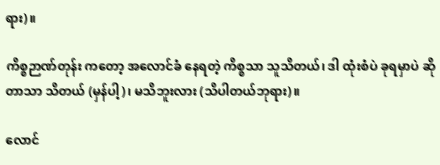ရား)။

ကိစ္စဉာဏ်တုန်း ကတော့ အလောင်ခံ နေရတဲ့ ကိစ္စသာ သူသိတယ်၊ ဒါ ထုံးစံပဲ ခုရမှာပဲ ဆိုတာသာ သိတယ် (မှန်ပါ့)၊ မသိဘူးလား (သိပါတယ်ဘုရား)။

လောင်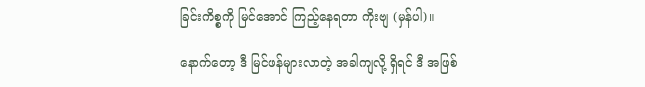ခြင်းကိစ္စကို မြင်အောင် ကြည့်နေရတာ ကိုးဗျ (မှန်ပါ)။

နောက်တော့ ဒီ မြင်ဖန်များလာတဲ့ အခါကျလို့ ရှိရင် ဒီ အဖြစ်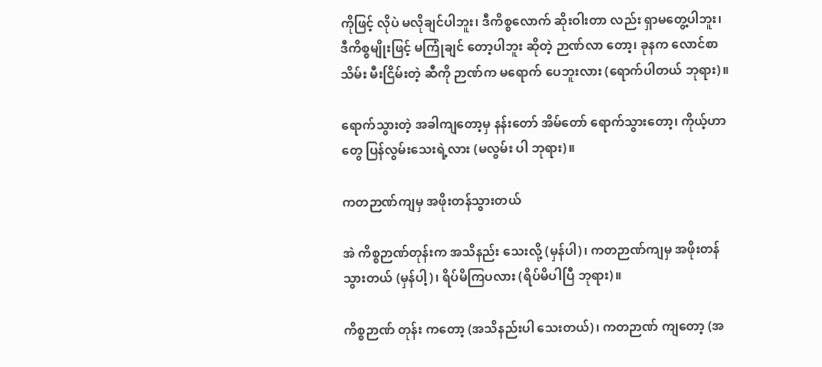ကိုဖြင့် လိုပဲ မလိုချင်ပါဘူး၊ ဒီကိစ္စလောက် ဆိုးဝါးတာ လည်း ရှာမတွေ့ပါဘူး၊ ဒီကိစ္စမျိုးဖြင့် မကြုံချင် တော့ပါဘူး ဆိုတဲ့ ဉာဏ်လာ တော့၊ ခုနက လောင်စာသိမ်း မီးငြိမ်းတဲ့ ဆီကို ဉာဏ်က မရောက် ပေဘူးလား (ရောက်ပါတယ် ဘုရား)။

ရောက်သွားတဲ့ အခါကျတော့မှ နန်းတော် အိမ်တော် ရောက်သွားတော့၊ ကိုယ့်ဟာတွေ ပြန်လွမ်းသေးရဲ့လား (မလွမ်း ပါ ဘုရား)။

ကတဉာဏ်ကျမှ အဖိုးတန်သွားတယ်

အဲ ကိစ္စဉာဏ်တုန်းက အသိနည်း သေးလို့ (မှန်ပါ)၊ ကတဉာဏ်ကျမှ အဖိုးတန် သွားတယ် (မှန်ပါ့)၊ ရိပ်မိကြပလား (ရိပ်မိပါပြီ ဘုရား)။

ကိစ္စဉာဏ် တုန်း ကတော့ (အသိနည်းပါ သေးတယ်)၊ ကတဉာဏ် ကျတော့ (အ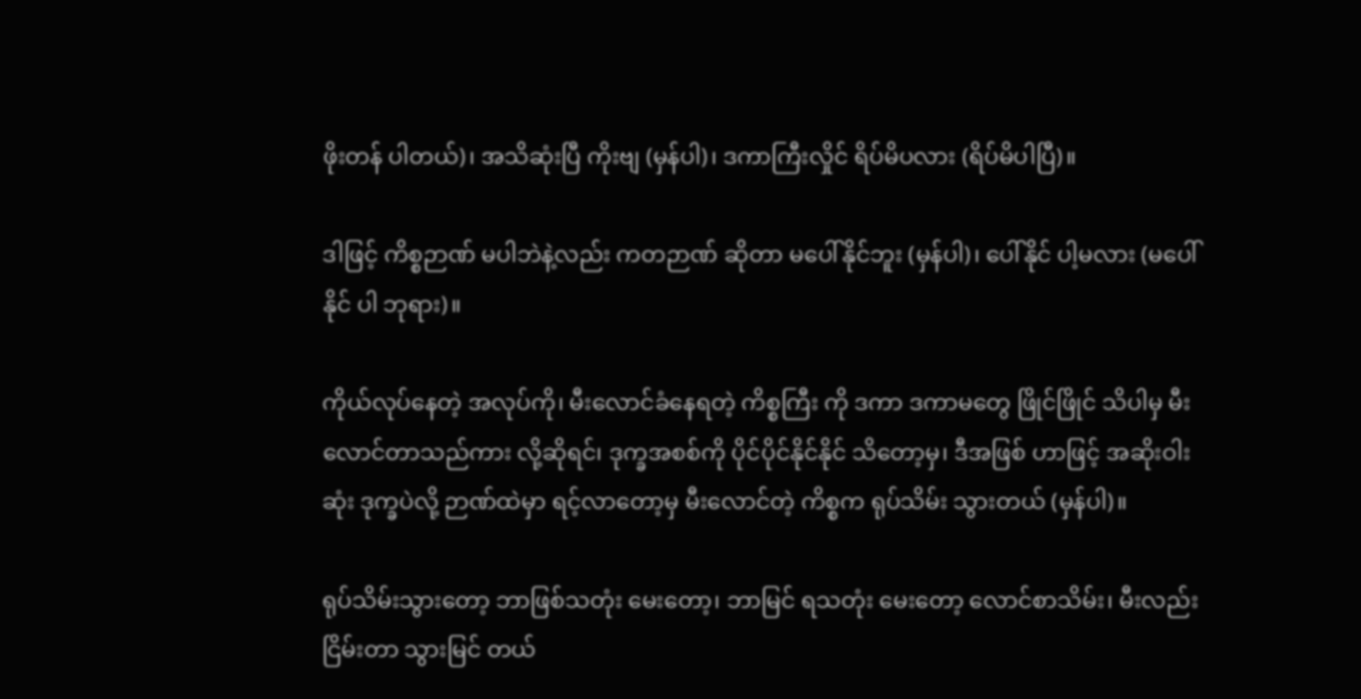ဖိုးတန် ပါတယ်)၊ အသိဆုံးပြီ ကိုးဗျ (မှန်ပါ)၊ ဒကာကြီးလှိုင် ရိပ်မိပလား (ရိပ်မိပါပြီ)။

ဒါဖြင့် ကိစ္စဉာဏ် မပါဘဲနဲ့လည်း ကတဉာဏ် ဆိုတာ မပေါ်နိုင်ဘူး (မှန်ပါ)၊ ပေါ်နိုင် ပါ့မလား (မပေါ်နိုင် ပါ ဘုရား)။

ကိုယ်လုပ်နေတဲ့ အလုပ်ကို၊ မီးလောင်ခံနေရတဲ့ ကိစ္စကြီး ကို ဒကာ ဒကာမတွေ ဖြိုင်ဖြိုင် သိပါမှ မီးလောင်တာသည်ကား လို့ဆိုရင်၊ ဒုက္ခအစစ်ကို ပိုင်ပိုင်နိုင်နိုင် သိတော့မှ၊ ဒီအဖြစ် ဟာဖြင့် အဆိုးဝါးဆုံး ဒုက္ခပဲလို့ ဉာဏ်ထဲမှာ ရင့်လာတော့မှ မီးလောင်တဲ့ ကိစ္စက ရုပ်သိမ်း သွားတယ် (မှန်ပါ)။

ရုပ်သိမ်းသွားတော့ ဘာဖြစ်သတုံး မေးတော့၊ ဘာမြင် ရသတုံး မေးတော့ လောင်စာသိမ်း၊ မီးလည်း ငြိမ်းတာ သွားမြင် တယ်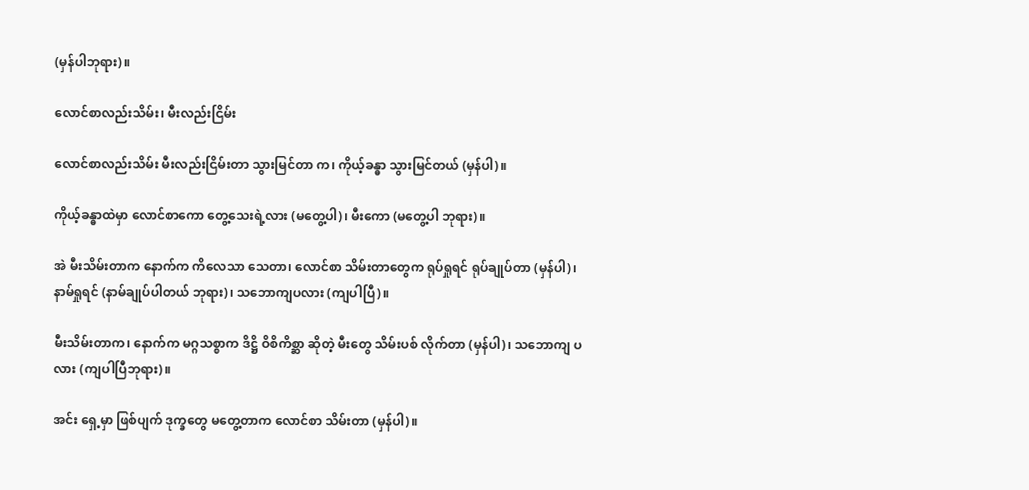(မှန်ပါဘုရား)။

လောင်စာလည်းသိမ်း၊ မီးလည်းငြိမ်း

လောင်စာလည်းသိမ်း မီးလည်းငြိမ်းတာ သွားမြင်တာ က၊ ကိုယ့်ခန္ဓာ သွားမြင်တယ် (မှန်ပါ)။

ကိုယ့်ခန္ဓာထဲမှာ လောင်စာကော တွေ့သေးရဲ့လား (မတွေ့ပါ)၊ မီးကော (မတွေ့ပါ ဘုရား)။

အဲ မီးသိမ်းတာက နောက်က ကိလေသာ သေတာ၊ လောင်စာ သိမ်းတာတွေက ရုပ်ရှုရင် ရုပ်ချုပ်တာ (မှန်ပါ)၊ နာမ်ရှုရင် (နာမ်ချုပ်ပါတယ် ဘုရား)၊ သဘောကျပလား (ကျပါပြီ)။

မီးသိမ်းတာက၊ နောက်က မဂ္ဂသစ္စာက ဒိဋ္ဌိ ဝိစိကိစ္ဆာ ဆိုတဲ့ မီးတွေ သိမ်းပစ် လိုက်တာ (မှန်ပါ)၊ သဘောကျ ပလား (ကျပါပြီဘုရား)။

အင်း ရှေ့မှာ ဖြစ်ပျက် ဒုက္ခတွေ မတွေ့တာက လောင်စာ သိမ်းတာ (မှန်ပါ)။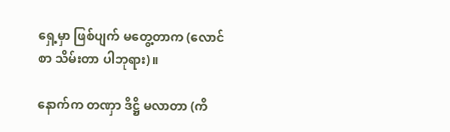ရှေ့မှာ ဖြစ်ပျက် မတွေ့တာက (လောင်စာ သိမ်းတာ ပါဘုရား)။

နောက်က တဏှာ ဒိဋ္ဌိ မလာတာ (ကိ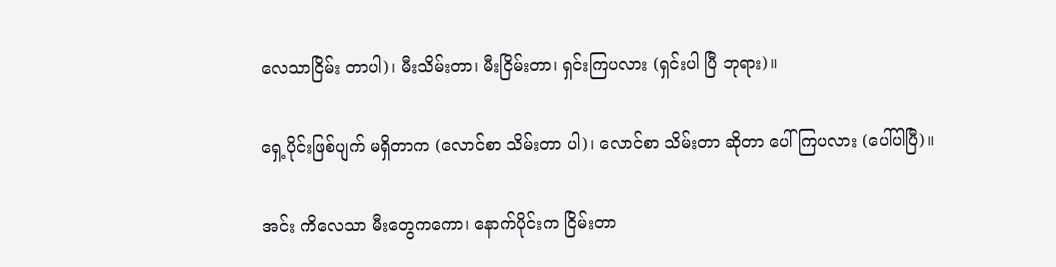လေသာငြိမ်း တာပါ)၊ မီးသိမ်းတာ၊ မီးငြိမ်းတာ၊ ရှင်းကြပလား (ရှင်းပါ ပြီ ဘုရား)။

ရှေ့ပိုင်းဖြစ်ပျက် မရှိတာက (လောင်စာ သိမ်းတာ ပါ)၊ လောင်စာ သိမ်းတာ ဆိုတာ ပေါ်ကြပလား (ပေါ်ပါပြီ)။

အင်း ကိလေသာ မီးတွေကကော၊ နောက်ပိုင်းက ငြိမ်းတာ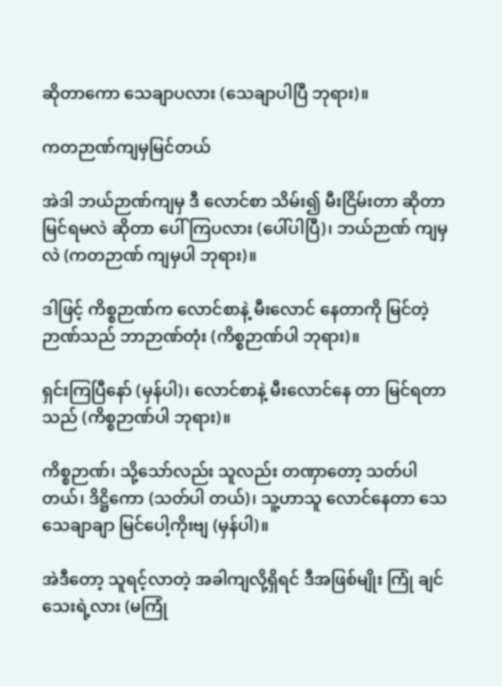ဆိုတာကော သေချာပလား (သေချာပါပြီ ဘုရား)။

ကတဉာဏ်ကျမှမြင်တယ်

အဲဒါ ဘယ်ဉာဏ်ကျမှ ဒီ လောင်စာ သိမ်း၍ မီးငြိမ်းတာ ဆိုတာ မြင်ရမလဲ ဆိုတာ ပေါ်ကြပလား (ပေါ်ပါပြီ)၊ ဘယ်ဉာဏ် ကျမှလဲ (ကတဉာဏ် ကျမှပါ ဘုရား)။

ဒါဖြင့် ကိစ္စဉာဏ်က လောင်စာနဲ့ မီးလောင် နေတာကို မြင်တဲ့ ဉာဏ်သည် ဘာဉာဏ်တုံး (ကိစ္စဉာဏ်ပါ ဘုရား)။

ရှင်းကြပြီနော် (မှန်ပါ)၊ လောင်စာနဲ့ မီးလောင်နေ တာ မြင်ရတာသည် (ကိစ္စဉာဏ်ပါ ဘုရား)။

ကိစ္စဉာဏ်၊ သို့သော်လည်း သူလည်း တဏှာတော့ သတ်ပါတယ်၊ ဒိဋ္ဌိကော (သတ်ပါ တယ်)၊ သူ့ဟာသူ လောင်နေတာ သေသေချာချာ မြင်ပေါ့ကိုးဗျ (မှန်ပါ)။

အဲဒီတော့ သူရင့်လာတဲ့ အခါကျလို့ရှိရင် ဒီအဖြစ်မျိုး ကြုံ ချင်သေးရဲ့လား (မကြုံ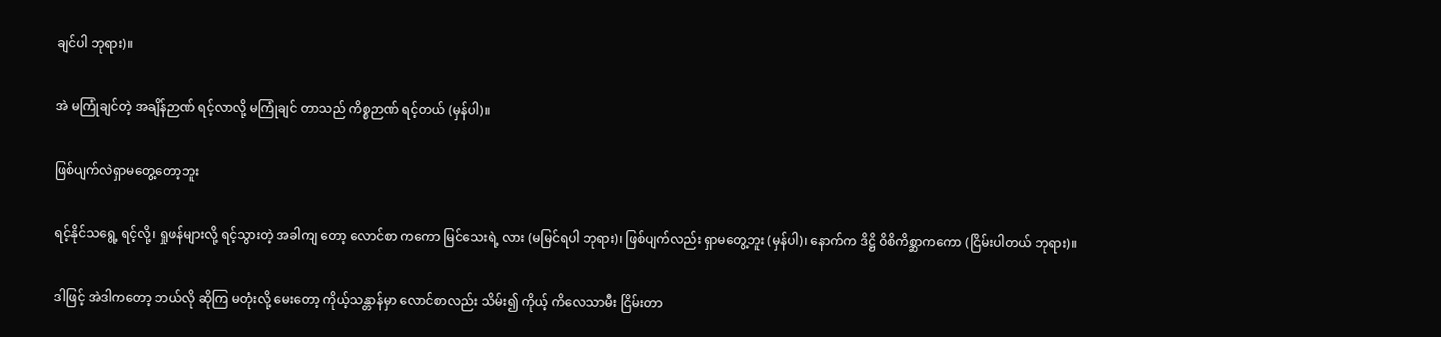ချင်ပါ ဘုရား)။

အဲ မကြုံချင်တဲ့ အချိန်ဉာဏ် ရင့်လာလို့ မကြုံချင် တာသည် ကိစ္စဉာဏ် ရင့်တယ် (မှန်ပါ)။

ဖြစ်ပျက်လဲရှာမတွေ့တော့ဘူး

ရင့်နိုင်သရွေ့ ရင့်လို့၊ ရှုဖန်များလို့ ရင့်သွားတဲ့ အခါကျ တော့ လောင်စာ ကကော မြင်သေးရဲ့ လား (မမြင်ရပါ ဘုရား)၊ ဖြစ်ပျက်လည်း ရှာမတွေ့ဘူး (မှန်ပါ)၊ နောက်က ဒိဋ္ဌိ ဝိစိကိစ္ဆာကကော (ငြိမ်းပါတယ် ဘုရား)။

ဒါဖြင့် အဲဒါကတော့ ဘယ်လို ဆိုကြ မတုံးလို့ မေးတော့ ကိုယ့်သန္တာန်မှာ လောင်စာလည်း သိမ်း၍ ကိုယ့် ကိလေသာမီး ငြိမ်းတာ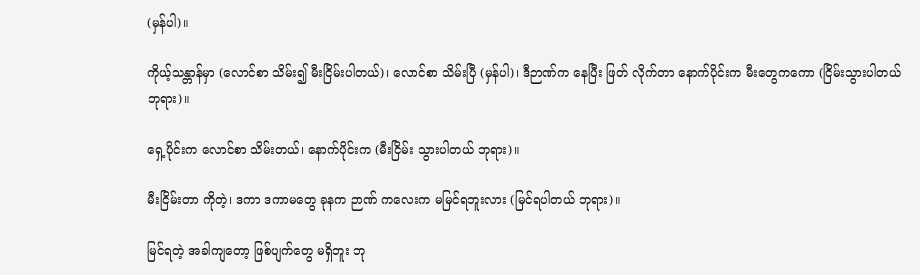(မှန်ပါ)။

ကိုယ့်သန္တာန်မှာ (လောင်စာ သိမ်း၍ မီးငြိမ်းပါတယ်)၊ လောင်စာ သိမ်းပြီ (မှန်ပါ)၊ ဒီဉာဏ်က နေပြီး ဖြတ် လိုက်တာ နောက်ပိုင်းက မီးတွေကကော (ငြိမ်းသွားပါတယ် ဘုရား)။

ရှေ့ပိုင်းက လောင်စာ သိမ်းတယ်၊ နောက်ပိုင်းက (မီးငြိမ်း သွားပါတယ် ဘုရား)။

မီးငြိမ်းတာ ကိုတဲ့၊ ဒကာ ဒကာမတွေ ခုနက ဉာဏ် ကလေးက မမြင်ရဘူးလား (မြင်ရပါတယ် ဘုရား)။

မြင်ရတဲ့ အခါကျတော့ ဖြစ်ပျက်တွေ မရှိဘူး ဘု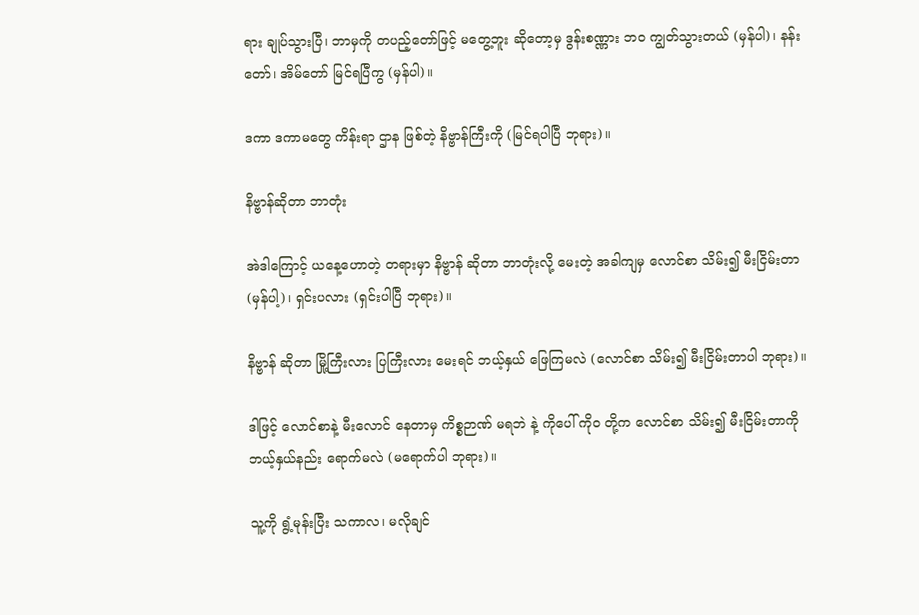ရား ချုပ်သွားပြီ၊ ဘာမှကို တပည့်တော်ဖြင့် မတွေ့ဘူး ဆိုတော့မှ ဒွန်းစဏ္ဏား ဘဝ ကျွတ်သွားတယ် (မှန်ပါ)၊ နန်းတော်၊ အိမ်တော် မြင်ရပြီကွ (မှန်ပါ)။

ဒကာ ဒကာမတွေ ကိန်းရာ ဌာန ဖြစ်တဲ့ နိဗ္ဗာန်ကြီးကို (မြင်ရပါပြီ ဘုရား)။

နိဗ္ဗာန်ဆိုတာ ဘာတုံး

အဲဒါကြောင့် ယနေ့ဟောတဲ့ တရားမှာ နိဗ္ဗာန် ဆိုတာ ဘာတုံးလို့ မေးတဲ့ အခါကျမှ လောင်စာ သိမ်း၍ မီးငြိမ်းတာ (မှန်ပါ့)၊ ရှင်းပလား (ရှင်းပါပြီ ဘုရား)။

နိဗ္ဗာန် ဆိုတာ မြို့ကြီးလား ပြကြီးလား မေးရင် ဘယ့်နှယ် ဖြေကြမလဲ (လောင်စာ သိမ်း၍ မီးငြိမ်းတာပါ ဘုရား)။

ဒါဖြင့် လောင်စာနဲ့ မီးလောင် နေတာမှ ကိစ္စဉာဏ် မရဘဲ နဲ့ ကိုပေါ် ကိုဝ တို့က လောင်စာ သိမ်း၍ မီးငြိမ်းတာကို ဘယ့်နှယ်နည်း ရောက်မလဲ (မရောက်ပါ ဘုရား)။

သူ့ကို ရွံ့မုန်းပြီး သကာလ၊ မလိုချင်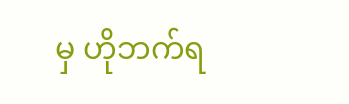မှ ဟိုဘက်ရ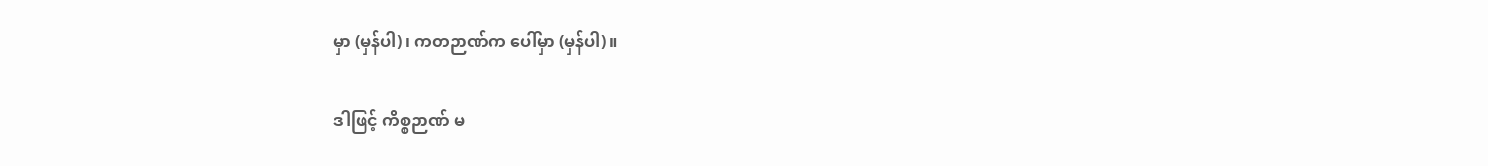မှာ (မှန်ပါ)၊ ကတဉာဏ်က ပေါ်မှာ (မှန်ပါ)။

ဒါဖြင့် ကိစ္စဉာဏ် မ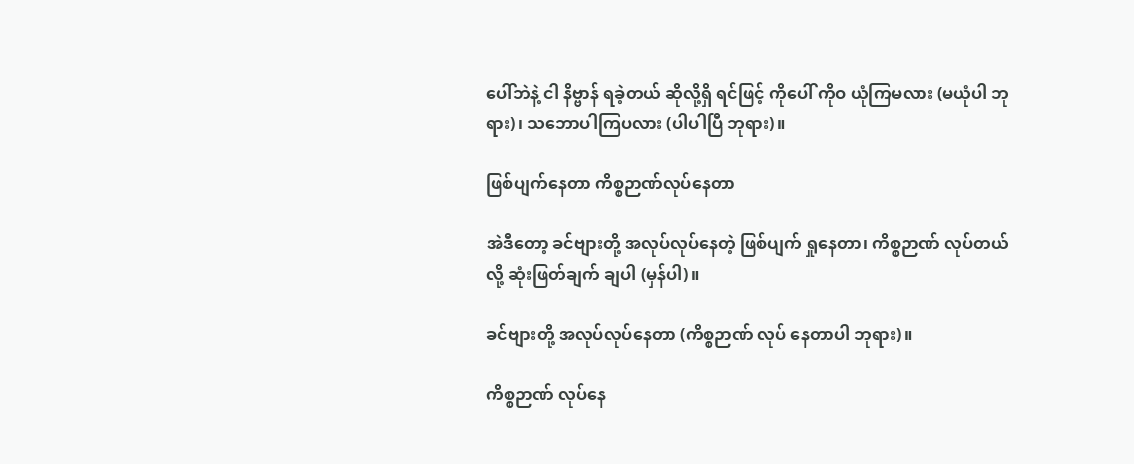ပေါ်ဘဲနဲ့ ငါ နိဗ္ဗာန် ရခဲ့တယ် ဆိုလို့ရှိ ရင်ဖြင့် ကိုပေါ် ကိုဝ ယုံကြမလား (မယုံပါ ဘုရား)၊ သဘောပါကြပလား (ပါပါပြီ ဘုရား)။

ဖြစ်ပျက်နေတာ ကိစ္စဉာဏ်လုပ်နေတာ

အဲဒီတော့ ခင်ဗျားတို့ အလုပ်လုပ်နေတဲ့ ဖြစ်ပျက် ရှုနေတာ၊ ကိစ္စဉာဏ် လုပ်တယ်လို့ ဆုံးဖြတ်ချက် ချပါ (မှန်ပါ)။

ခင်ဗျားတို့ အလုပ်လုပ်နေတာ (ကိစ္စဉာဏ် လုပ် နေတာပါ ဘုရား)။

ကိစ္စဉာဏ် လုပ်နေ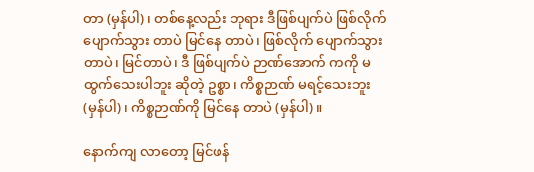တာ (မှန်ပါ)၊ တစ်နေ့လည်း ဘုရား ဒီဖြစ်ပျက်ပဲ ဖြစ်လိုက် ပျောက်သွား တာပဲ မြင်နေ တာပဲ၊ ဖြစ်လိုက် ပျောက်သွားတာပဲ၊ မြင်တာပဲ၊ ဒီ ဖြစ်ပျက်ပဲ ဉာဏ်အောက် ကကို မထွက်သေးပါဘူး ဆိုတဲ့ ဥစ္စာ၊ ကိစ္စဉာဏ် မရင့်သေးဘူး (မှန်ပါ)၊ ကိစ္စဉာဏ်ကို မြင်နေ တာပဲ (မှန်ပါ)။

နောက်ကျ လာတော့ မြင်ဖန်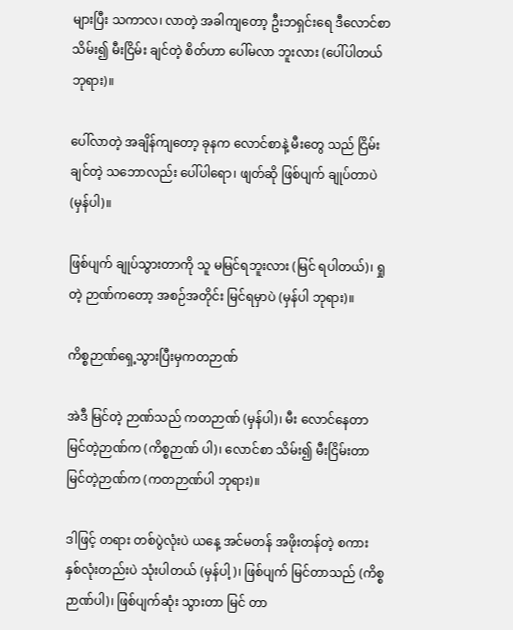များပြီး သကာလ၊ လာတဲ့ အခါကျတော့ ဦးဘရှင်းရေ ဒီလောင်စာ သိမ်း၍ မီးငြိမ်း ချင်တဲ့ စိတ်ဟာ ပေါ်မလာ ဘူးလား (ပေါ်ပါတယ် ဘုရား)။

ပေါ်လာတဲ့ အချိန်ကျတော့ ခုနက လောင်စာနဲ့ မီးတွေ သည် ငြိမ်းချင်တဲ့ သဘောလည်း ပေါ်ပါရော၊ ဖျတ်ဆို ဖြစ်ပျက် ချုပ်တာပဲ (မှန်ပါ)။

ဖြစ်ပျက် ချုပ်သွားတာကို သူ မမြင်ရဘူးလား (မြင် ရပါတယ်)၊ ရှုတဲ့ ဉာဏ်ကတော့ အစဉ်အတိုင်း မြင်ရမှာပဲ (မှန်ပါ ဘုရား)။

ကိစ္စဉာဏ်ရှေ့သွားပြီးမှကတဉာဏ်

အဲဒီ မြင်တဲ့ ဉာဏ်သည် ကတဉာဏ် (မှန်ပါ)၊ မီး လောင်နေတာ မြင်တဲ့ဉာဏ်က (ကိစ္စဉာဏ် ပါ)၊ လောင်စာ သိမ်း၍ မီးငြိမ်းတာ မြင်တဲ့ဉာဏ်က (ကတဉာဏ်ပါ ဘုရား)။

ဒါဖြင့် တရား တစ်ပွဲလုံးပဲ ယနေ့ အင်မတန် အဖိုးတန်တဲ့ စကား နှစ်လုံးတည်းပဲ သုံးပါတယ် (မှန်ပါ့)၊ ဖြစ်ပျက် မြင်တာသည် (ကိစ္စဉာဏ်ပါ)၊ ဖြစ်ပျက်ဆုံး သွားတာ မြင် တာ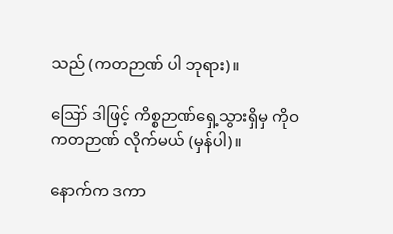သည် (ကတဉာဏ် ပါ ဘုရား)။

ဪ ဒါဖြင့် ကိစ္စဉာဏ်ရှေ့သွားရှိမှ ကိုဝ ကတဉာဏ် လိုက်မယ် (မှန်ပါ)။

နောက်က ဒကာ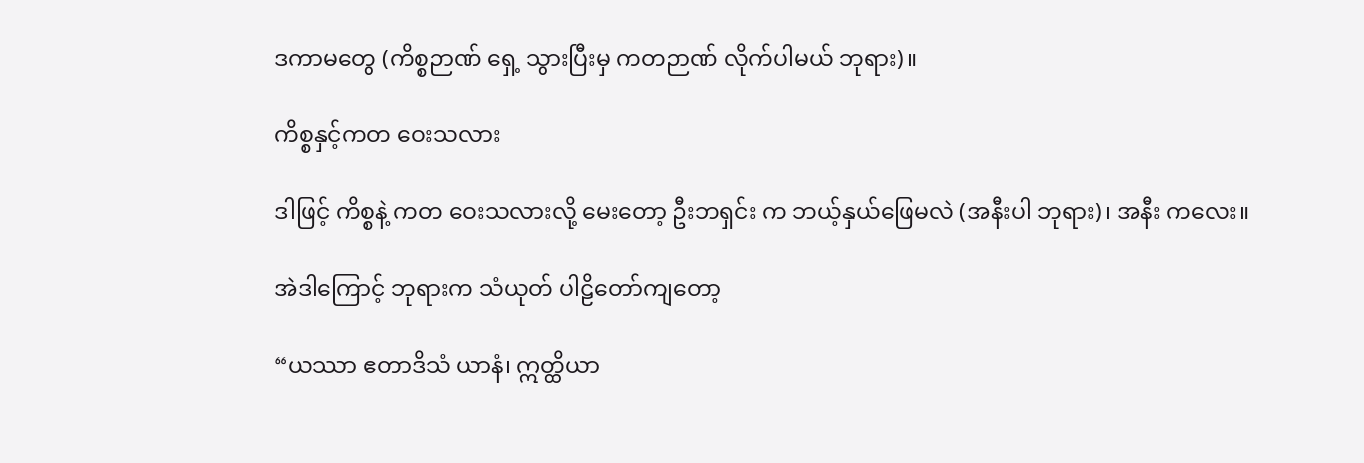ဒကာမတွေ (ကိစ္စဉာဏ် ရှေ့ သွားပြီးမှ ကတဉာဏ် လိုက်ပါမယ် ဘုရား)။

ကိစ္စနှင့်ကတ ဝေးသလား

ဒါဖြင့် ကိစ္စနဲ့ ကတ ဝေးသလားလို့ မေးတော့ ဦးဘရှင်း က ဘယ့်နှယ်ဖြေမလဲ (အနီးပါ ဘုရား)၊ အနီး ကလေး။

အဲဒါကြောင့် ဘုရားက သံယုတ် ပါဠိတော်ကျတော့

“ယဿာ ဧတာဒိသံ ယာနံ၊ ဣတ္ထိယာ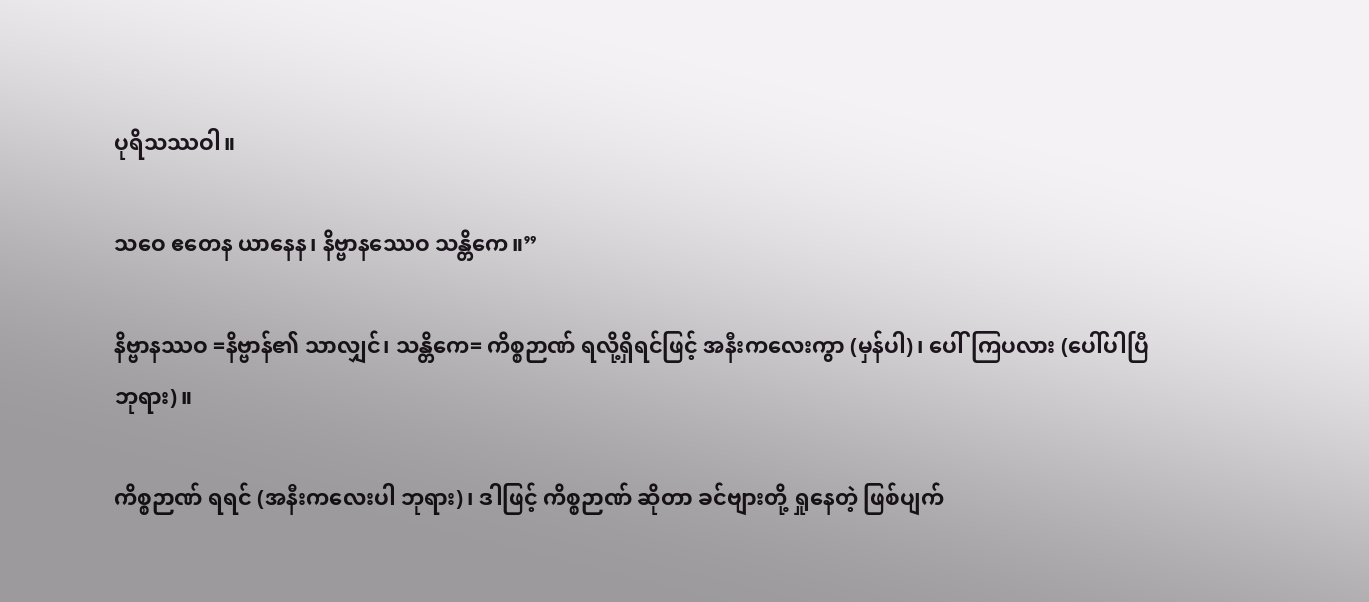ပုရိသဿဝါ။

သဝေ ဧတေန ယာနေန၊ နိဗ္ဗာနဿေဝ သန္တိကေ။”

နိဗ္ဗာနဿဝ =နိဗ္ဗာန်၏ သာလျှင်၊ သန္တိကေ= ကိစ္စဉာဏ် ရလို့ရှိရင်ဖြင့် အနီးကလေးကွာ (မှန်ပါ)၊ ပေါ်ကြပလား (ပေါ်ပါပြီ ဘုရား)။

ကိစ္စဉာဏ် ရရင် (အနီးကလေးပါ ဘုရား)၊ ဒါဖြင့် ကိစ္စဉာဏ် ဆိုတာ ခင်ဗျားတို့ ရှုနေတဲ့ ဖြစ်ပျက်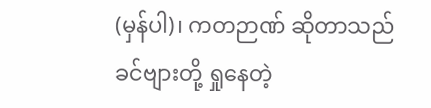(မှန်ပါ)၊ ကတဉာဏ် ဆိုတာသည် ခင်ဗျားတို့ ရှုနေတဲ့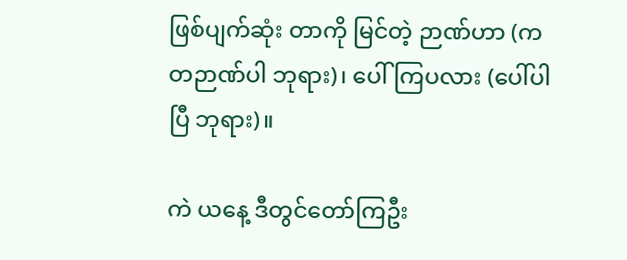ဖြစ်ပျက်ဆုံး တာကို မြင်တဲ့ ဉာဏ်ဟာ (ကတဉာဏ်ပါ ဘုရား)၊ ပေါ်ကြပလား (ပေါ်ပါပြီ ဘုရား)။

ကဲ ယနေ့ ဒီတွင်တော်ကြဦး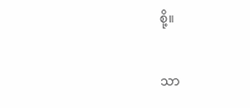စို့။

သာ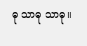ဓု သာဓု သာဓု။